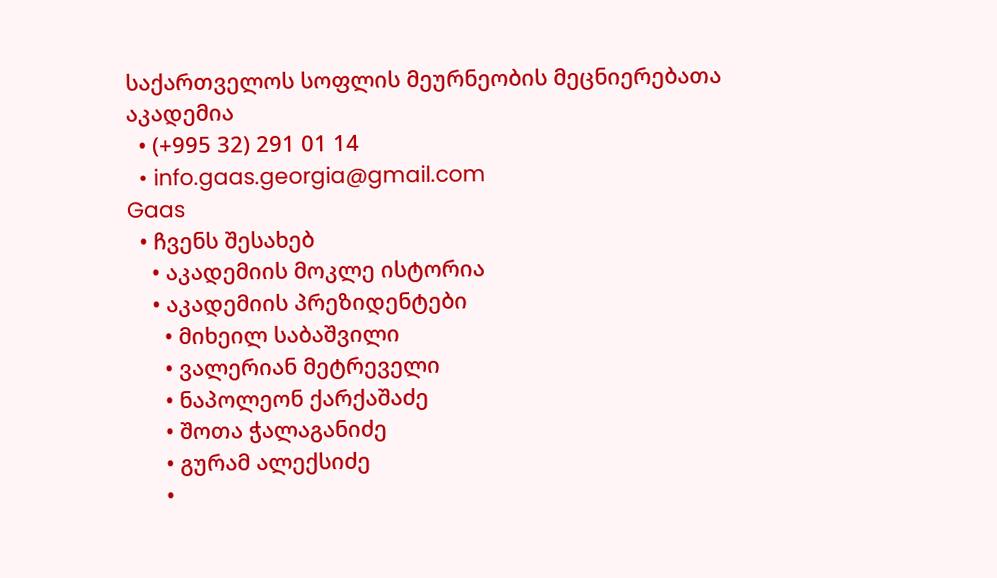საქართველოს სოფლის მეურნეობის მეცნიერებათა აკადემია
  • (+995 32) 291 01 14
  • info.gaas.georgia@gmail.com
Gaas
  • ჩვენს შესახებ
    • აკადემიის მოკლე ისტორია
    • აკადემიის პრეზიდენტები
      • მიხეილ საბაშვილი
      • ვალერიან მეტრეველი
      • ნაპოლეონ ქარქაშაძე
      • შოთა ჭალაგანიძე
      • გურამ ალექსიძე
      •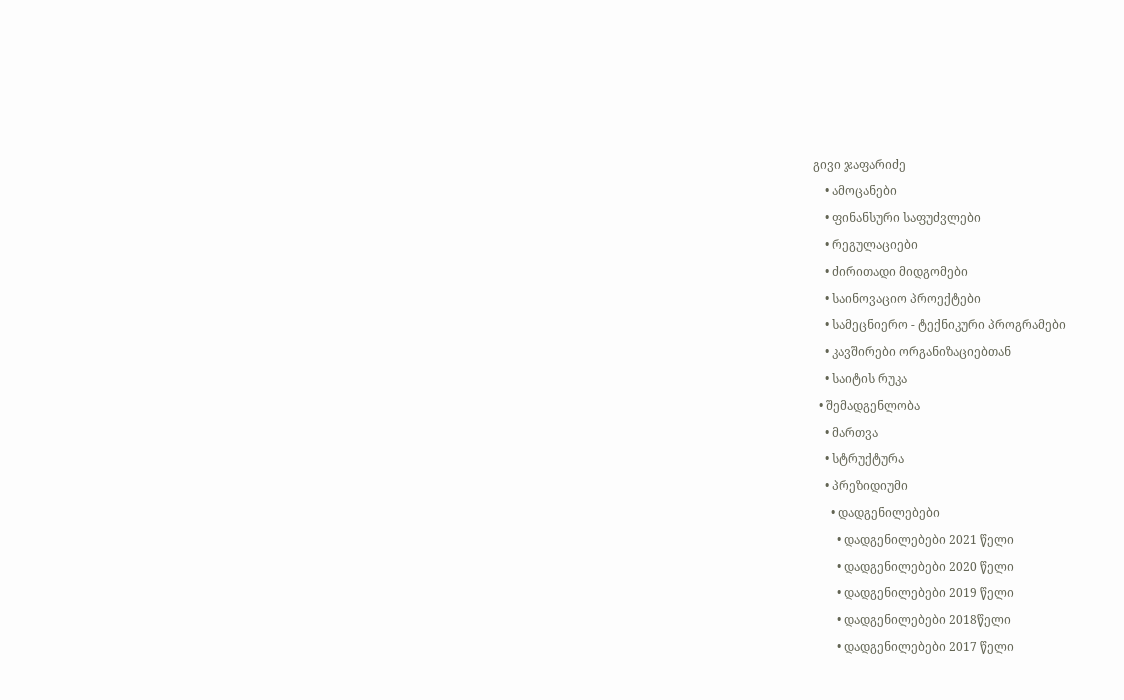გივი ჯაფარიძე
    • ამოცანები
    • ფინანსური საფუძვლები
    • რეგულაციები
    • ძირითადი მიდგომები
    • საინოვაციო პროექტები
    • სამეცნიერო - ტექნიკური პროგრამები
    • კავშირები ორგანიზაციებთან
    • საიტის რუკა
  • შემადგენლობა
    • მართვა
    • სტრუქტურა
    • პრეზიდიუმი
      • დადგენილებები
        • დადგენილებები 2021 წელი
        • დადგენილებები 2020 წელი
        • დადგენილებები 2019 წელი
        • დადგენილებები 2018წელი
        • დადგენილებები 2017 წელი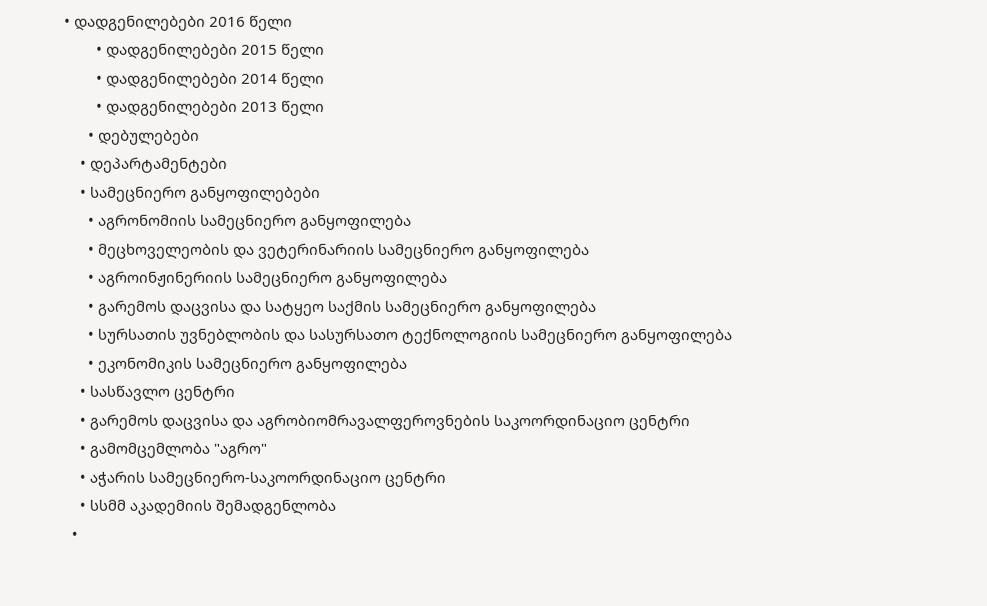• დადგენილებები 2016 წელი
        • დადგენილებები 2015 წელი
        • დადგენილებები 2014 წელი
        • დადგენილებები 2013 წელი
      • დებულებები
    • დეპარტამენტები
    • სამეცნიერო განყოფილებები
      • აგრონომიის სამეცნიერო განყოფილება
      • მეცხოველეობის და ვეტერინარიის სამეცნიერო განყოფილება
      • აგროინჟინერიის სამეცნიერო განყოფილება
      • გარემოს დაცვისა და სატყეო საქმის სამეცნიერო განყოფილება
      • სურსათის უვნებლობის და სასურსათო ტექნოლოგიის სამეცნიერო განყოფილება
      • ეკონომიკის სამეცნიერო განყოფილება
    • სასწავლო ცენტრი
    • გარემოს დაცვისა და აგრობიომრავალფეროვნების საკოორდინაციო ცენტრი
    • გამომცემლობა "აგრო"
    • აჭარის სამეცნიერო-საკოორდინაციო ცენტრი
    • სსმმ აკადემიის შემადგენლობა
  •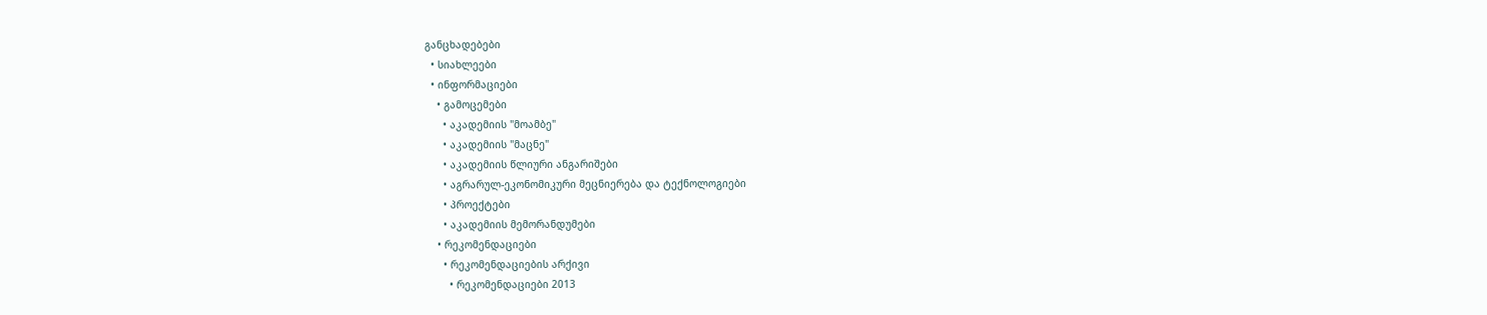განცხადებები
  • სიახლეები
  • ინფორმაციები
    • გამოცემები
      • აკადემიის "მოამბე"
      • აკადემიის "მაცნე"
      • აკადემიის წლიური ანგარიშები
      • აგრარულ-ეკონომიკური მეცნიერება და ტექნოლოგიები
      • პროექტები
      • აკადემიის მემორანდუმები
    • რეკომენდაციები
      • რეკომენდაციების არქივი
        • რეკომენდაციები 2013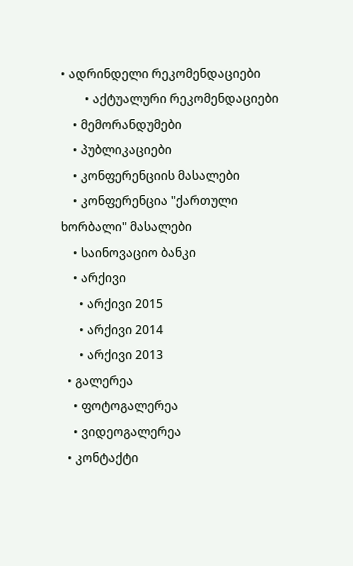• ადრინდელი რეკომენდაციები
        • აქტუალური რეკომენდაციები
    • მემორანდუმები
    • პუბლიკაციები
    • კონფერენციის მასალები
    • კონფერენცია "ქართული ხორბალი" მასალები
    • საინოვაციო ბანკი
    • არქივი
      • არქივი 2015
      • არქივი 2014
      • არქივი 2013
  • გალერეა
    • ფოტოგალერეა
    • ვიდეოგალერეა
  • კონტაქტი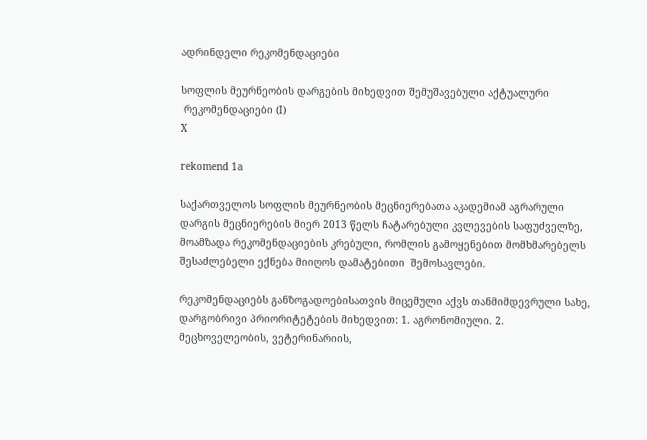ადრინდელი რეკომენდაციები

სოფლის მეურნეობის დარგების მიხედვით შემუშავებული აქტუალური
 რეკომენდაციები (I)
X

rekomend 1a

საქართველოს სოფლის მეურნეობის მეცნიერებათა აკადემიამ აგრარული დარგის მეცნიერების მიერ 2013 წელს ჩატარებული კვლევების საფუძველზე, მოამზადა რეკომენდაციების კრებული, რომლის გამოყენებით მომხმარებელს შესაძლებელი ექნება მიიღოს დამატებითი  შემოსავლები.

რეკომენდაციებს განზოგადოებისათვის მიცემული აქვს თანმიმდევრული სახე, დარგობრივი პრიორიტეტების მიხედვით: 1. აგრონომიული. 2. მეცხოველეობის, ვეტერინარიის,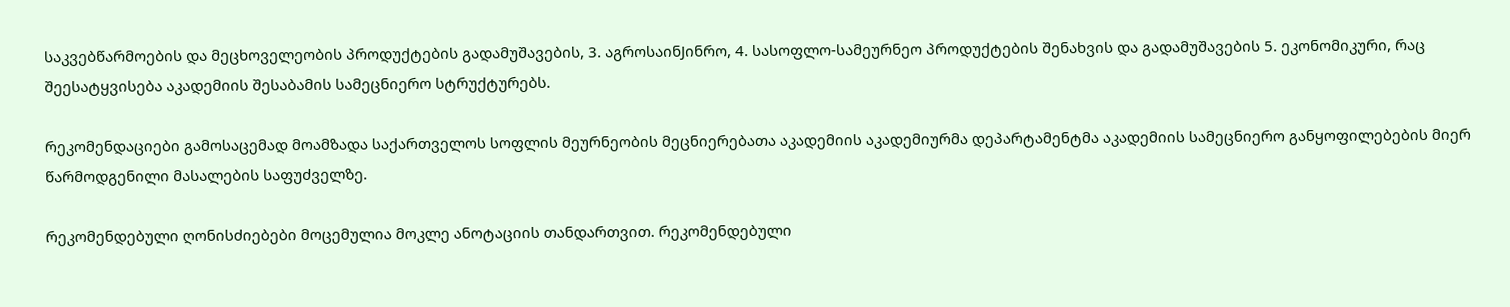საკვებწარმოების და მეცხოველეობის პროდუქტების გადამუშავების, 3. აგროსაინJინრო, 4. სასოფლო-სამეურნეო პროდუქტების შენახვის და გადამუშავების 5. ეკონომიკური, რაც შეესატყვისება აკადემიის შესაბამის სამეცნიერო სტრუქტურებს.

რეკომენდაციები გამოსაცემად მოამზადა საქართველოს სოფლის მეურნეობის მეცნიერებათა აკადემიის აკადემიურმა დეპარტამენტმა აკადემიის სამეცნიერო განყოფილებების მიერ წარმოდგენილი მასალების საფუძველზე.

რეკომენდებული ღონისძიებები მოცემულია მოკლე ანოტაციის თანდართვით. რეკომენდებული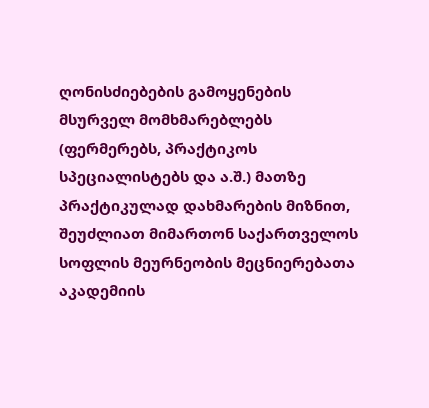ღონისძიებების გამოყენების მსურველ მომხმარებლებს (ფერმერებს, პრაქტიკოს სპეციალისტებს და ა.შ.) მათზე პრაქტიკულად დახმარების მიზნით, შეუძლიათ მიმართონ საქართველოს სოფლის მეურნეობის მეცნიერებათა აკადემიის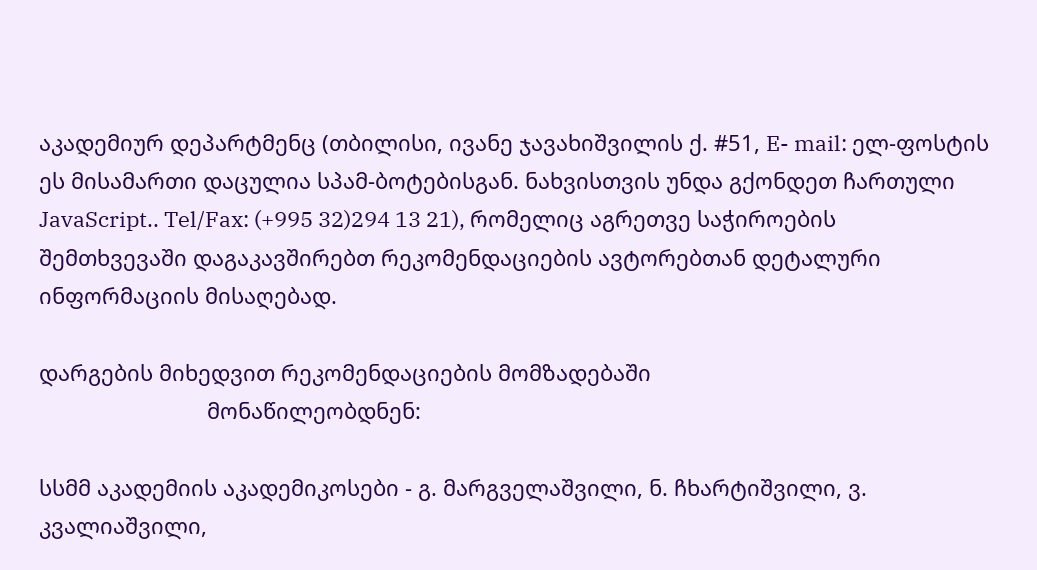აკადემიურ დეპარტმენც (თბილისი, ივანე ჯავახიშვილის ქ. #51, E- mail: ელ-ფოსტის ეს მისამართი დაცულია სპამ-ბოტებისგან. ნახვისთვის უნდა გქონდეთ ჩართული JavaScript.. Tel/Fax: (+995 32)294 13 21), რომელიც აგრეთვე საჭიროების შემთხვევაში დაგაკავშირებთ რეკომენდაციების ავტორებთან დეტალური ინფორმაციის მისაღებად.

დარგების მიხედვით რეკომენდაციების მომზადებაში
                            მონაწილეობდნენ:

სსმმ აკადემიის აკადემიკოსები - გ. მარგველაშვილი, ნ. ჩხარტიშვილი, ვ. კვალიაშვილი,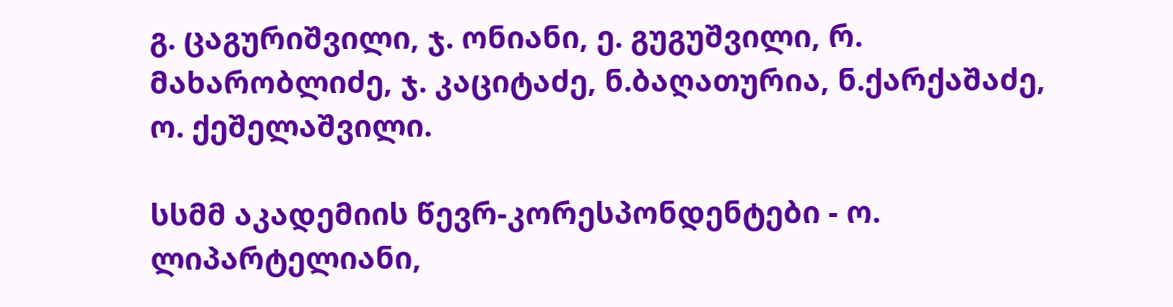გ. ცაგურიშვილი, ჯ. ონიანი, ე. გუგუშვილი, რ. მახარობლიძე, ჯ. კაციტაძე, ნ.ბაღათურია, ნ.ქარქაშაძე,  ო. ქეშელაშვილი.

სსმმ აკადემიის წევრ-კორესპონდენტები - ო. ლიპარტელიანი,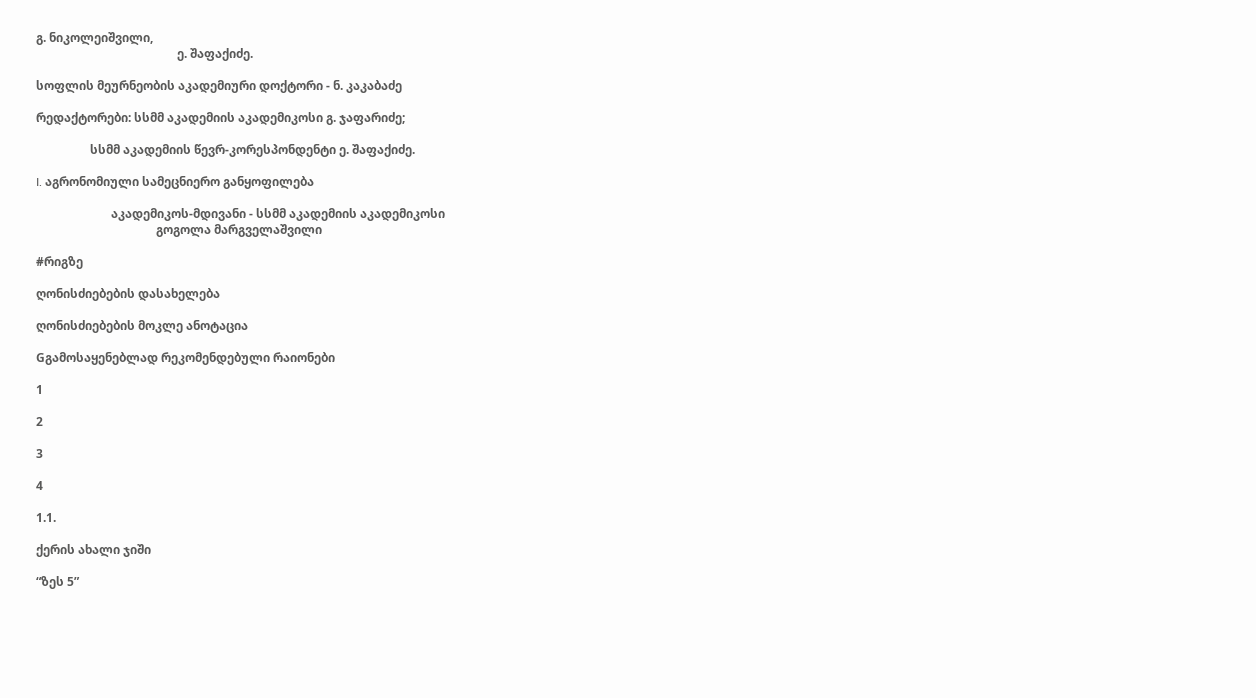გ. ნიკოლეიშვილი,
                                               ე. შაფაქიძე.

სოფლის მეურნეობის აკადემიური დოქტორი - ნ. კაკაბაძე

რედაქტორები: სსმმ აკადემიის აკადემიკოსი გ. ჯაფარიძე;

                  სსმმ აკადემიის წევრ-კორესპონდენტი ე. შაფაქიძე.

I. აგრონომიული სამეცნიერო განყოფილება

                         აკადემიკოს-მდივანი - სსმმ აკადემიის აკადემიკოსი
                                        გოგოლა მარგველაშვილი

#რიგზე

ღონისძიებების დასახელება

ღონისძიებების მოკლე ანოტაცია

Gგამოსაყენებლად რეკომენდებული რაიონები

1

2

3

4

1.1.

ქერის ახალი ჯიში

“ზეს 5”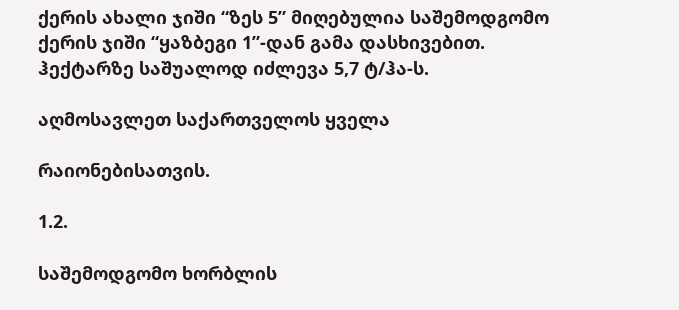ქერის ახალი ჯიში “ზეს 5” მიღებულია საშემოდგომო ქერის ჯიში “ყაზბეგი 1”-დან გამა დასხივებით. ჰექტარზე საშუალოდ იძლევა 5,7 ტ/ჰა-ს.

აღმოსავლეთ საქართველოს ყველა

რაიონებისათვის.

1.2.

საშემოდგომო ხორბლის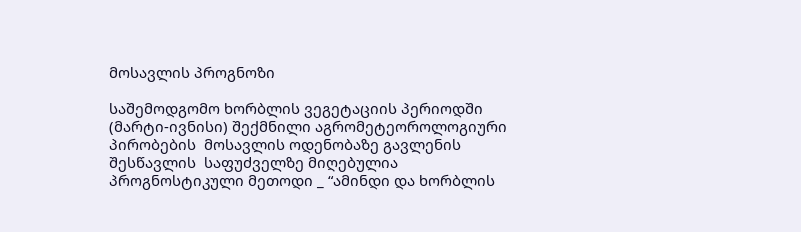მოსავლის პროგნოზი

საშემოდგომო ხორბლის ვეგეტაციის პერიოდში (მარტი-ივნისი) შექმნილი აგრომეტეოროლოგიური პირობების  მოსავლის ოდენობაზე გავლენის შესწავლის  საფუძველზე მიღებულია პროგნოსტიკული მეთოდი _ “ამინდი და ხორბლის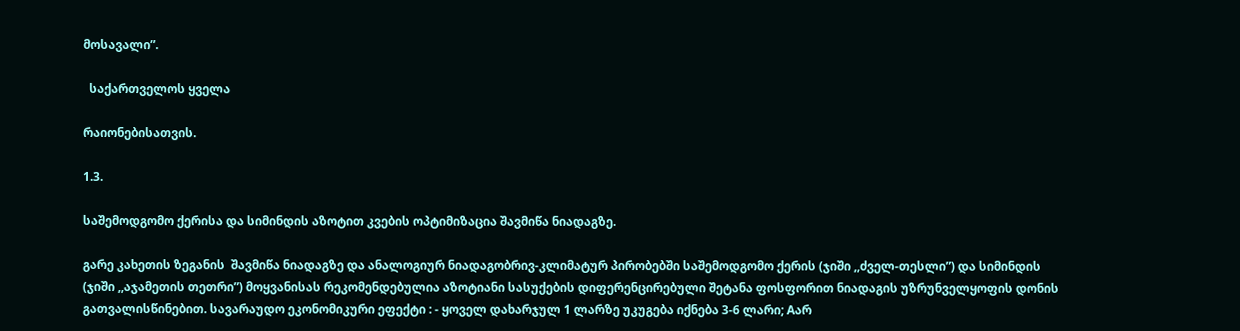მოსავალი”.

  საქართველოს ყველა

რაიონებისათვის.

1.3.

საშემოდგომო ქერისა და სიმინდის აზოტით კვების ოპტიმიზაცია შავმიწა ნიადაგზე.

გარე კახეთის ზეგანის  შავმიწა ნიადაგზე და ანალოგიურ ნიადაგობრივ-კლიმატურ პირობებში საშემოდგომო ქერის (ჯიში ,,ძველ-თესლი”) და სიმინდის (ჯიში ,,აჯამეთის თეთრი”) მოყვანისას რეკომენდებულია აზოტიანი სასუქების დიფერენცირებული შეტანა ფოსფორით ნიადაგის უზრუნველყოფის დონის გათვალისწინებით. სავარაუდო ეკონომიკური ეფექტი : - ყოველ დახარჯულ 1 ლარზე უკუგება იქნება 3-6 ლარი; Aარ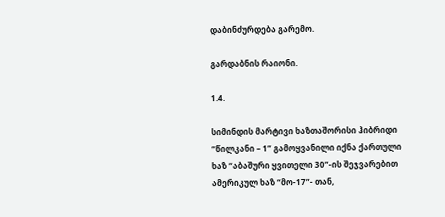დაბინძურდება გარემო.

გარდაბნის რაიონი.

1.4.

სიმინდის მარტივი ხაზთაშორისი ჰიბრიდი “წილკანი – 1” გამოყვანილი იქნა ქართული ხაზ “აბაშური ყვითელი 30”-ის შეჯვარებით ამერიკულ ხაზ “მო-17”- თან,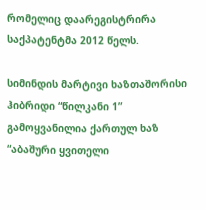რომელიც დაარეგისტრირა საქპატენტმა 2012 წელს.

სიმინდის მარტივი ხაზთაშორისი ჰიბრიდი “წილკანი 1” გამოყვანილია ქართულ ხაზ “აბაშური ყვითელი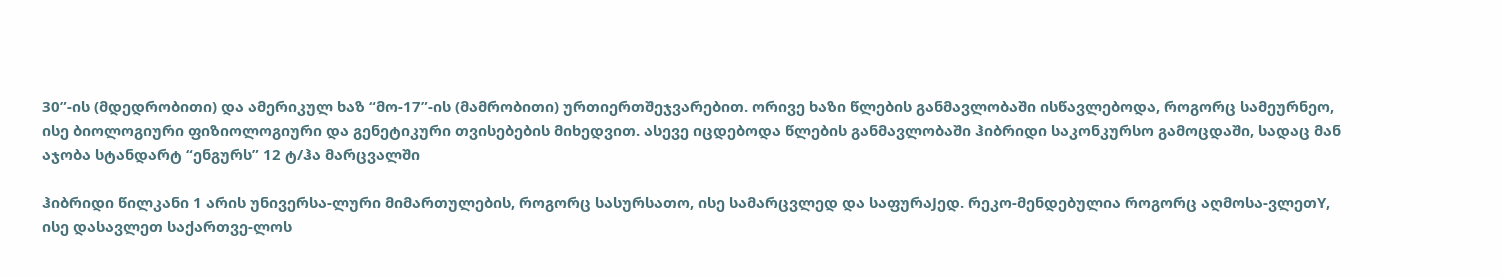30”-ის (მდედრობითი) და ამერიკულ ხაზ “მო-17”-ის (მამრობითი) ურთიერთშეჯვარებით. ორივე ხაზი წლების განმავლობაში ისწავლებოდა, როგორც სამეურნეო, ისე ბიოლოგიური ფიზიოლოგიური და გენეტიკური თვისებების მიხედვით. ასევე იცდებოდა წლების განმავლობაში ჰიბრიდი საკონკურსო გამოცდაში, სადაც მან აჯობა სტანდარტ “ენგურს” 12 ტ/ჰა მარცვალში

ჰიბრიდი წილკანი 1 არის უნივერსა-ლური მიმართულების, როგორც სასურსათო, ისე სამარცვლედ და საფურაJედ. რეკო-მენდებულია როგორც აღმოსა-ვლეთY, ისე დასავლეთ საქართვე-ლოს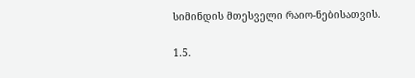სიმინდის მთესველი რაიო-ნებისათვის.

1.5.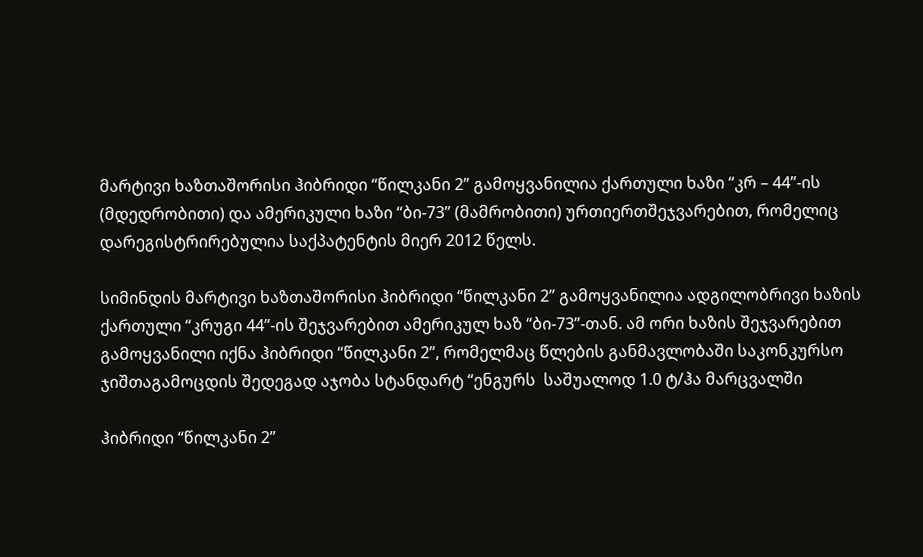მარტივი ხაზთაშორისი ჰიბრიდი “წილკანი 2” გამოყვანილია ქართული ხაზი “კრ – 44”-ის (მდედრობითი) და ამერიკული ხაზი “ბი-73” (მამრობითი) ურთიერთშეჯვარებით, რომელიც დარეგისტრირებულია საქპატენტის მიერ 2012 წელს.

სიმინდის მარტივი ხაზთაშორისი ჰიბრიდი “წილკანი 2” გამოყვანილია ადგილობრივი ხაზის ქართული “კრუგი 44”-ის შეჯვარებით ამერიკულ ხაზ “ბი-73”-თან. ამ ორი ხაზის შეჯვარებით გამოყვანილი იქნა ჰიბრიდი “წილკანი 2”, რომელმაც წლების განმავლობაში საკონკურსო ჯიშთაგამოცდის შედეგად აჯობა სტანდარტ “ენგურს  საშუალოდ 1.0 ტ/ჰა მარცვალში

ჰიბრიდი “წილკანი 2”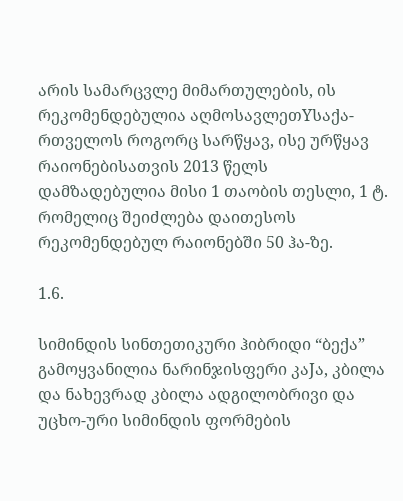არის სამარცვლე მიმართულების, ის რეკომენდებულია აღმოსავლეთYსაქა-რთველოს როგორც სარწყავ, ისე ურწყავ რაიონებისათვის 2013 წელს დამზადებულია მისი 1 თაობის თესლი, 1 ტ. რომელიც შეიძლება დაითესოს რეკომენდებულ რაიონებში 50 ჰა-ზე.

1.6.

სიმინდის სინთეთიკური ჰიბრიდი “ბექა” გამოყვანილია ნარინჯისფერი კაJა, კბილა და ნახევრად კბილა ადგილობრივი და უცხო-ური სიმინდის ფორმების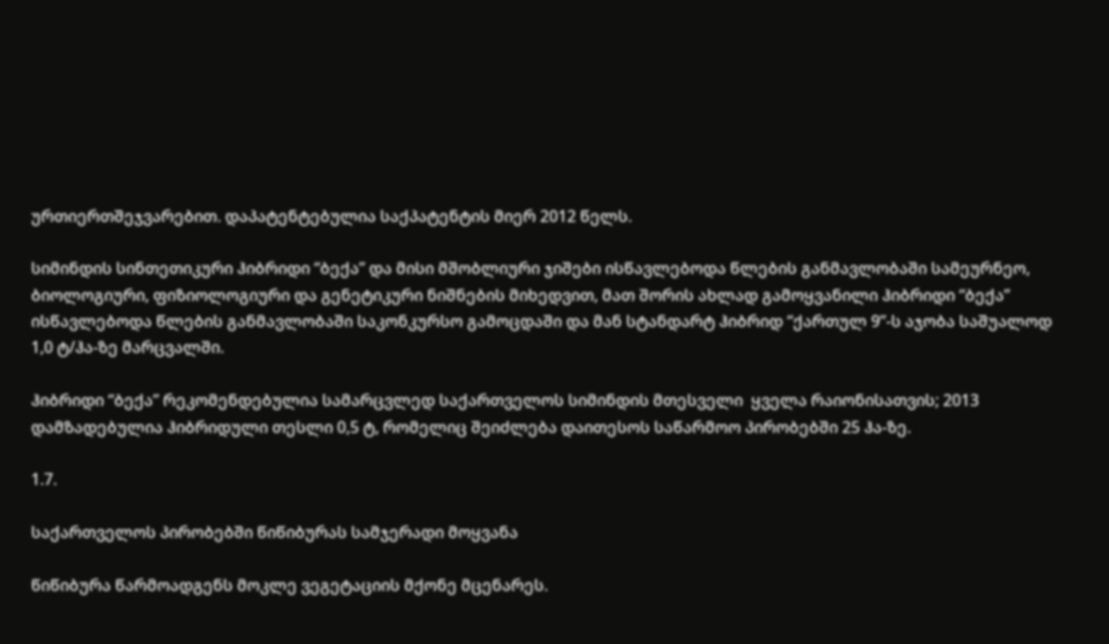ურთიერთშეჯვარებით. დაპატენტებულია საქპატენტის მიერ 2012 წელს.

სიმინდის სინთეთიკური ჰიბრიდი “ბექა” და მისი მშობლიური ჯიშები ისწავლებოდა წლების განმავლობაში სამეურნეო, ბიოლოგიური, ფიზიოლოგიური და გენეტიკური ნიშნების მიხედვით, მათ შორის ახლად გამოყვანილი ჰიბრიდი “ბექა” ისწავლებოდა წლების განმავლობაში საკონკურსო გამოცდაში და მან სტანდარტ ჰიბრიდ “ქართულ 9”-ს აჯობა საშუალოდ 1,0 ტ/ჰა-ზე მარცვალში.

ჰიბრიდი “ბექა” რეკომენდებულია სამარცვლედ საქართველოს სიმინდის მთესველი  ყველა რაიონისათვის; 2013 დამზადებულია ჰიბრიდული თესლი 0,5 ტ, რომელიც შეიძლება დაითესოს საწარმოო პირობებში 25 ჰა-ზე.

1.7.

საქართველოს პირობებში წიწიბურას სამჯერადი მოყვანა

წიწიბურა წარმოადგენს მოკლე ვეგეტაციის მქონე მცენარეს.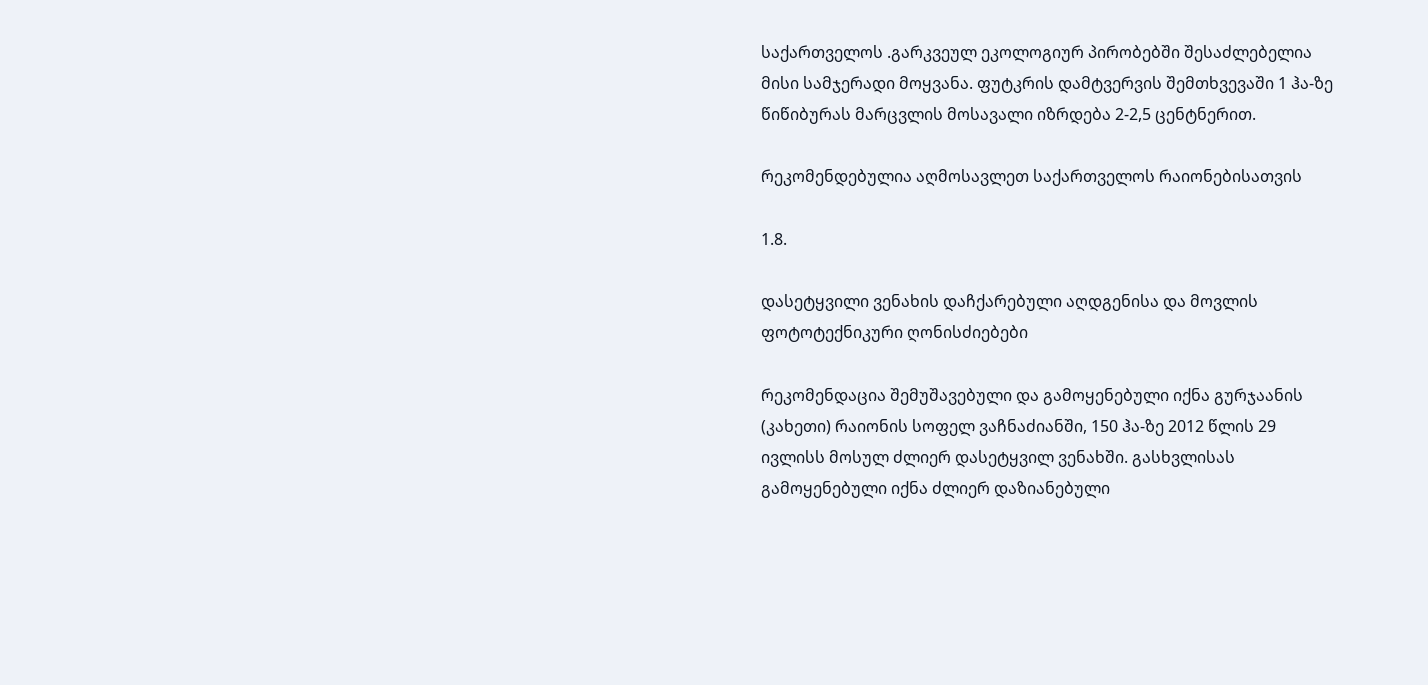საქართველოს .გარკვეულ ეკოლოგიურ პირობებში შესაძლებელია მისი სამჯერადი მოყვანა. ფუტკრის დამტვერვის შემთხვევაში 1 ჰა-ზე წიწიბურას მარცვლის მოსავალი იზრდება 2-2,5 ცენტნერით.

რეკომენდებულია აღმოსავლეთ საქართველოს რაიონებისათვის

1.8.

დასეტყვილი ვენახის დაჩქარებული აღდგენისა და მოვლის ფოტოტექნიკური ღონისძიებები

რეკომენდაცია შემუშავებული და გამოყენებული იქნა გურჯაანის (კახეთი) რაიონის სოფელ ვაჩნაძიანში, 150 ჰა-ზე 2012 წლის 29 ივლისს მოსულ ძლიერ დასეტყვილ ვენახში. გასხვლისას გამოყენებული იქნა ძლიერ დაზიანებული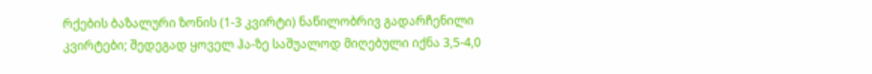რქების ბაზალური ზონის (1-3 კვირტი) ნაწილობრივ გადარჩენილი კვირტები; შედეგად ყოველ ჰა-ზე საშუალოდ მიღებული იქნა 3,5-4,0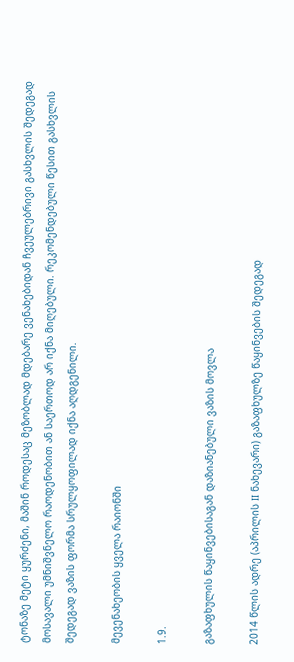ტონაზე მეტი ყურძენი, მაშინ როდესაც მეზობლად მდებარე ვენახებიდან ჩვეულებრივი გასხვლის შედეგად მოსავალი უმნიშვნელო რაოდენობით ან საერთოდ არ იქნა მიღებული. რეკომენდებული წესით გასხვლის შედეგად ვაზის ფორმა სრულყოფილად იქნა აღდგენილი.

მევენახეობის ყველა რაიონში

1.9.

გაზაფხულის წაყინვებისაგან დაზიანებული ვაზის მოვლა

2014 წლის ადრე (აპრილის II ნახევარი) გაზაფხულზე წაყინვების შედეგად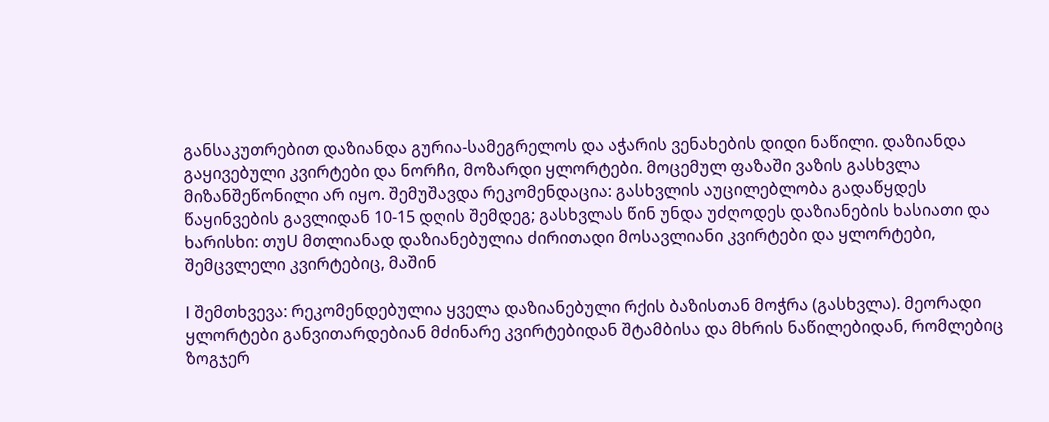განსაკუთრებით დაზიანდა გურია-სამეგრელოს და აჭარის ვენახების დიდი ნაწილი. დაზიანდა გაყივებული კვირტები და ნორჩი, მოზარდი ყლორტები. მოცემულ ფაზაში ვაზის გასხვლა მიზანშეწონილი არ იყო. შემუშავდა რეკომენდაცია: გასხვლის აუცილებლობა გადაწყდეს წაყინვების გავლიდან 10-15 დღის შემდეგ; გასხვლას წინ უნდა უძღოდეს დაზიანების ხასიათი და ხარისხი: თუU მთლიანად დაზიანებულია ძირითადი მოსავლიანი კვირტები და ყლორტები, შემცვლელი კვირტებიც, მაშინ

I შემთხვევა: რეკომენდებულია ყველა დაზიანებული რქის ბაზისთან მოჭრა (გასხვლა). მეორადი ყლორტები განვითარდებიან მძინარე კვირტებიდან შტამბისა და მხრის ნაწილებიდან, რომლებიც ზოგჯერ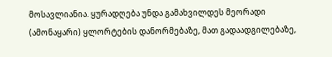მოსავლიანია. ყურადღება უნდა გამახვილდეს მეორადი (ამონაყარი) ყლორტების დანორმებაზე, მათ გადაადგილებაზე,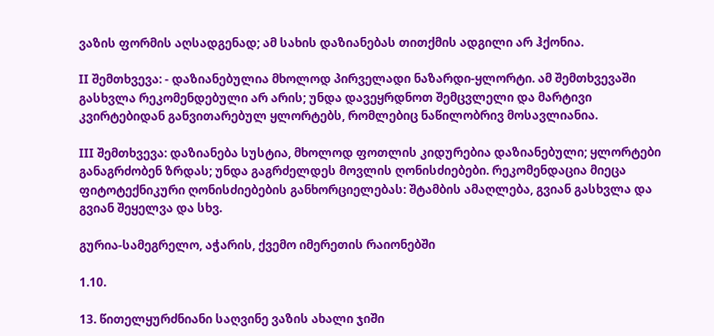ვაზის ფორმის აღსადგენად; ამ სახის დაზიანებას თითქმის ადგილი არ ჰქონია.

II შემთხვევა: - დაზიანებულია მხოლოდ პირველადი ნაზარდი-ყლორტი. ამ შემთხვევაში გასხვლა რეკომენდებული არ არის; უნდა დავეყრდნოთ შემცვლელი და მარტივი კვირტებიდან განვითარებულ ყლორტებს, რომლებიც ნაწილობრივ მოსავლიანია.

III შემთხვევა: დაზიანება სუსტია, მხოლოდ ფოთლის კიდურებია დაზიანებული; ყლორტები განაგრძობენ ზრდას; უნდა გაგრძელდეს მოვლის ღონისძიებები. რეკომენდაცია მიეცა ფიტოტექნიკური ღონისძიებების განხორციელებას: შტამბის ამაღლება, გვიან გასხვლა და გვიან შეყელვა და სხვ.

გურია-სამეგრელო, აჭარის, ქვემო იმერეთის რაიონებში

1.10.

13. წითელყურძნიანი საღვინე ვაზის ახალი ჯიში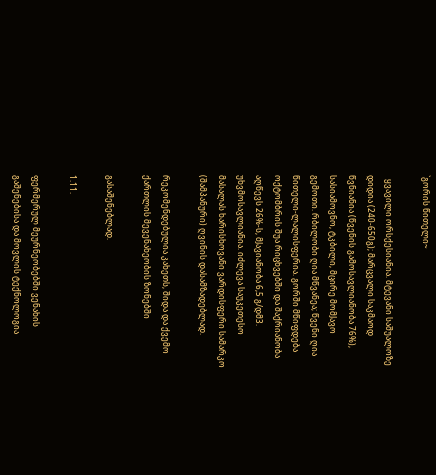`გორის წითელი~

  ყვავილი ორსქესიანია. მტევანი საშუალოზე დიდია (240-650გ); მარცვალი საკმაოდ წვნიანია (წვენის გამოსავლიანობა 76%), სასიამოვნო, ტკბილი, მცირე მომJავო გემოთი. რბილობი ღია მწვანეა; წვენი ღია წითელი-ლალისფერია. გორში მწიფდება ოქტომბრის შუა რიცხვებში და შაქრიანობა აღწევს 26%-ს, მJავიანობა 6,5 გ/დმ3. უხვმოსავლიანია. იძლევა საუკეთესო მასალას ხარისხოვანი ვარდისფერი სამარკო  (შამპანური) ღვინის დასამზადებლად.

რეკომენდებულია კახეთს, შიდა და ქვემო ქართლის მევენახეობის ზონებში

გასაშენებლად.

1.11.

ფერმერულ მეურნეობებში ვენახის გაშენებისა და მოვლის ტექნოლოგია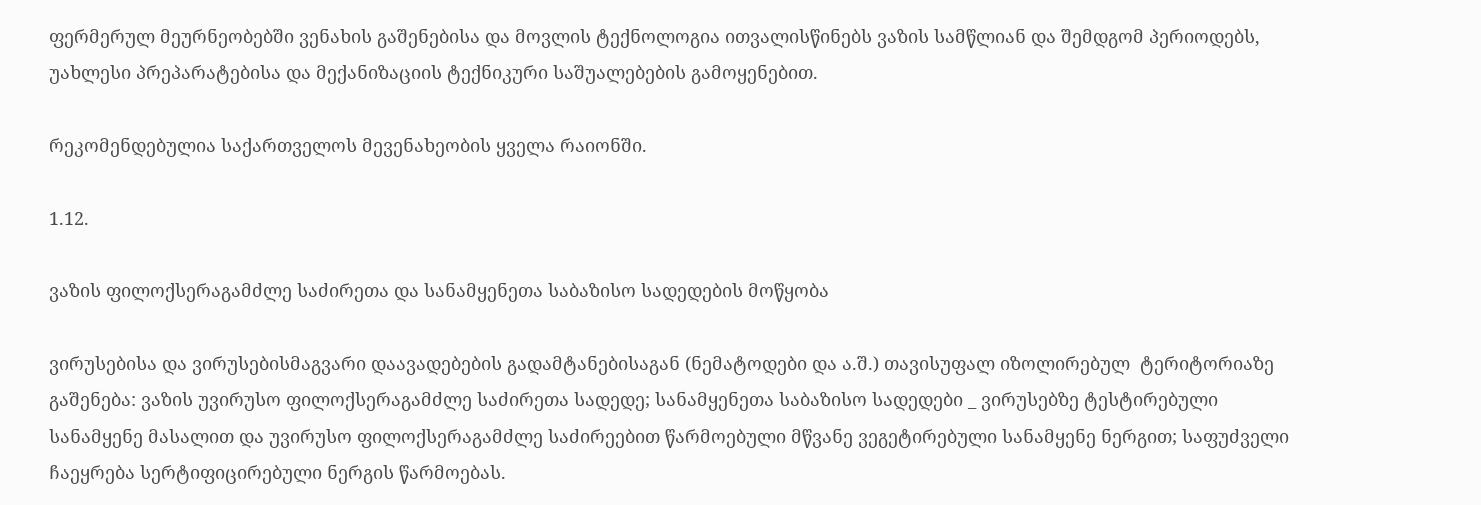ფერმერულ მეურნეობებში ვენახის გაშენებისა და მოვლის ტექნოლოგია ითვალისწინებს ვაზის სამწლიან და შემდგომ პერიოდებს, უახლესი პრეპარატებისა და მექანიზაციის ტექნიკური საშუალებების გამოყენებით.

რეკომენდებულია საქართველოს მევენახეობის ყველა რაიონში.

1.12.

ვაზის ფილოქსერაგამძლე საძირეთა და სანამყენეთა საბაზისო სადედების მოწყობა

ვირუსებისა და ვირუსებისმაგვარი დაავადებების გადამტანებისაგან (ნემატოდები და ა.შ.) თავისუფალ იზოლირებულ  ტერიტორიაზე გაშენება: ვაზის უვირუსო ფილოქსერაგამძლე საძირეთა სადედე; სანამყენეთა საბაზისო სადედები _ ვირუსებზე ტესტირებული სანამყენე მასალით და უვირუსო ფილოქსერაგამძლე საძირეებით წარმოებული მწვანე ვეგეტირებული სანამყენე ნერგით; საფუძველი ჩაეყრება სერტიფიცირებული ნერგის წარმოებას.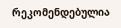რეკომენდებულია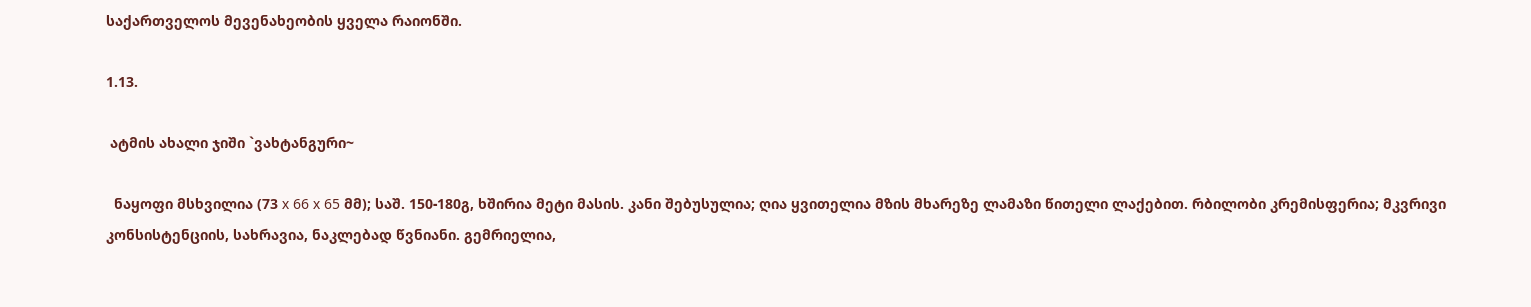საქართველოს მევენახეობის ყველა რაიონში.

1.13.

 ატმის ახალი ჯიში `ვახტანგური~

  ნაყოფი მსხვილია (73 х 66 х 65 მმ); საშ. 150-180გ, ხშირია მეტი მასის. კანი შებუსულია; ღია ყვითელია მზის მხარეზე ლამაზი წითელი ლაქებით. რბილობი კრემისფერია; მკვრივი კონსისტენციის, სახრავია, ნაკლებად წვნიანი. გემრიელია,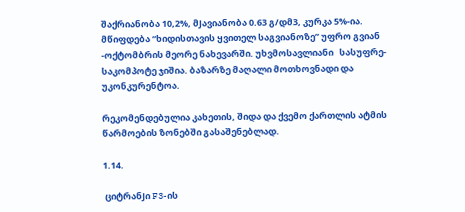შაქრიანობა 10,2%, მJავიანობა 0.63 გ/დმ3, კურკა 5%-ია. მწიფდება “ხიდისთავის ყვითელ საგვიანოზე” უფრო გვიან -ოქტომბრის მეორე ნახევარში. უხვმოსავლიანი   სასუფრე-საკომპოტე ჯიშია. ბაზარზე მაღალი მოთხოვნადი და უკონკურენტოა.

რეკომენდებულია კახეთის, შიდა და ქვემო ქართლის ატმის წარმოების ზონებში გასაშენებლად.

1.14.

 ციტრანJი F3-ის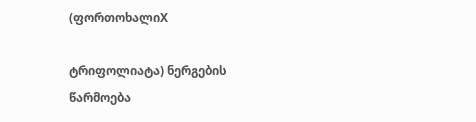(ფორთოხალიX

ტრიფოლიატა) ნერგების წარმოება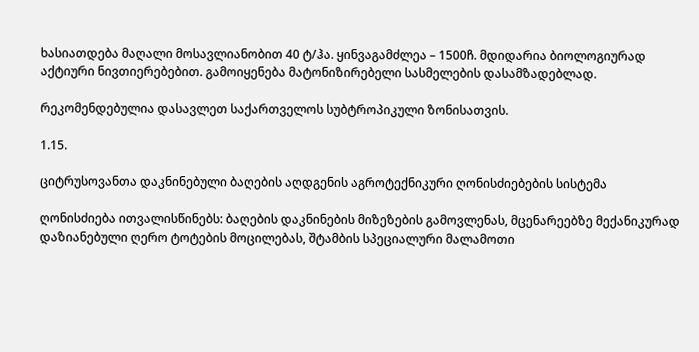ხასიათდება მაღალი მოსავლიანობით 40 ტ/ჰა. ყინვაგამძლეა – 1500ჩ. მდიდარია ბიოლოგიურად აქტიური ნივთიერებებით. გამოიყენება მატონიზირებელი სასმელების დასამზადებლად.

რეკომენდებულია დასავლეთ საქართველოს სუბტროპიკული ზონისათვის.

1.15.

ციტრუსოვანთა დაკნინებული ბაღების აღდგენის აგროტექნიკური ღონისძიებების სისტემა

ღონისძიება ითვალისწინებს: ბაღების დაკნინების მიზეზების გამოვლენას, მცენარეებზე მექანიკურად დაზიანებული ღერო ტოტების მოცილებას, შტამბის სპეციალური მალამოთი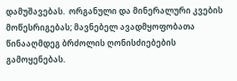დამუშავებას.  ორგანული და მინერალური კვების მოწესრიგებას; მავნებელ ავადმყოფობათა წინააღმდეგ ბრძოლის ღონისძიებების გამოყენებას.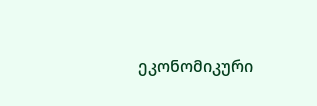ეკონომიკური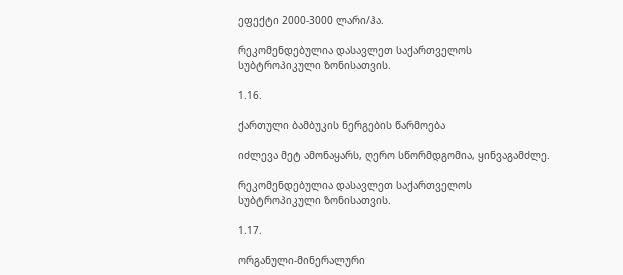ეფექტი 2000-3000 ლარი/ჰა.

რეკომენდებულია დასავლეთ საქართველოს სუბტროპიკული ზონისათვის.

1.16.

ქართული ბამბუკის ნერგების წარმოება

იძლევა მეტ ამონაყარს, ღერო სწორმდგომია, ყინვაგამძლე.

რეკომენდებულია დასავლეთ საქართველოს სუბტროპიკული ზონისათვის.

1.17.

ორგანული-მინერალური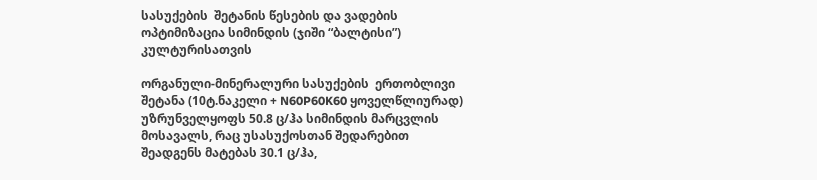სასუქების  შეტანის წესების და ვადების ოპტიმიზაცია სიმინდის (ჯიში “ბალტისი”) კულტურისათვის

ორგანული-მინერალური სასუქების  ერთობლივი შეტანა (10ტ.ნაკელი + N60P60K60 ყოველწლიურად) უზრუნველყოფს 50.8 ც/ჰა სიმინდის მარცვლის მოსავალს, რაც უსასუქოსთან შედარებით შეადგენს მატებას 30.1 ც/ჰა,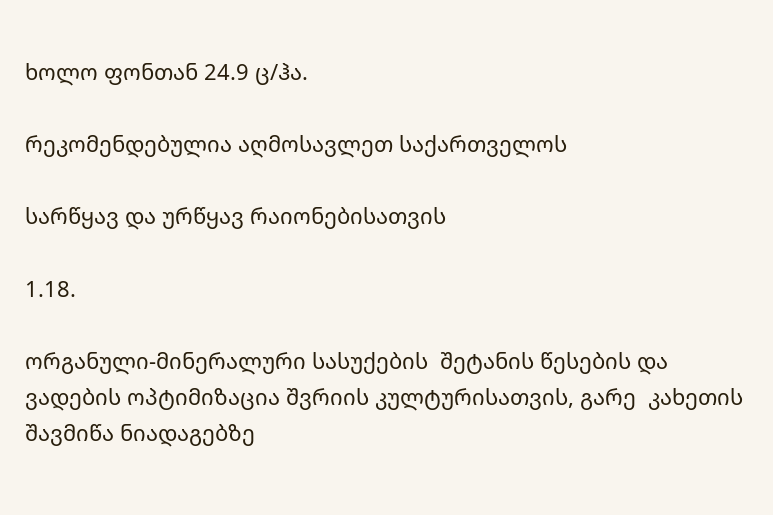ხოლო ფონთან 24.9 ც/ჰა.

რეკომენდებულია აღმოსავლეთ საქართველოს

სარწყავ და ურწყავ რაიონებისათვის

1.18.

ორგანული-მინერალური სასუქების  შეტანის წესების და ვადების ოპტიმიზაცია შვრიის კულტურისათვის, გარე  კახეთის შავმიწა ნიადაგებზე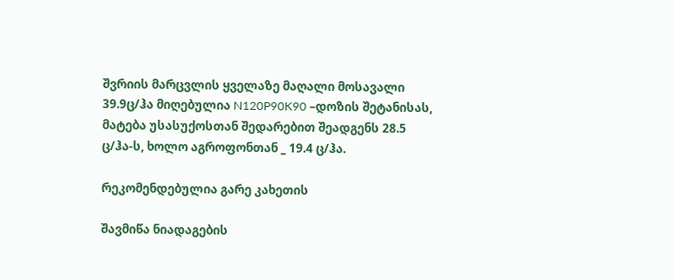შვრიის მარცვლის ყველაზე მაღალი მოსავალი 39.9ც/ჰა მიღებულია N120P90K90 –დოზის შეტანისას, მატება უსასუქოსთან შედარებით შეადგენს 28.5 ც/ჰა-ს, ხოლო აგროფონთან _ 19.4 ც/ჰა.

რეკომენდებულია გარე კახეთის

შავმიწა ნიადაგების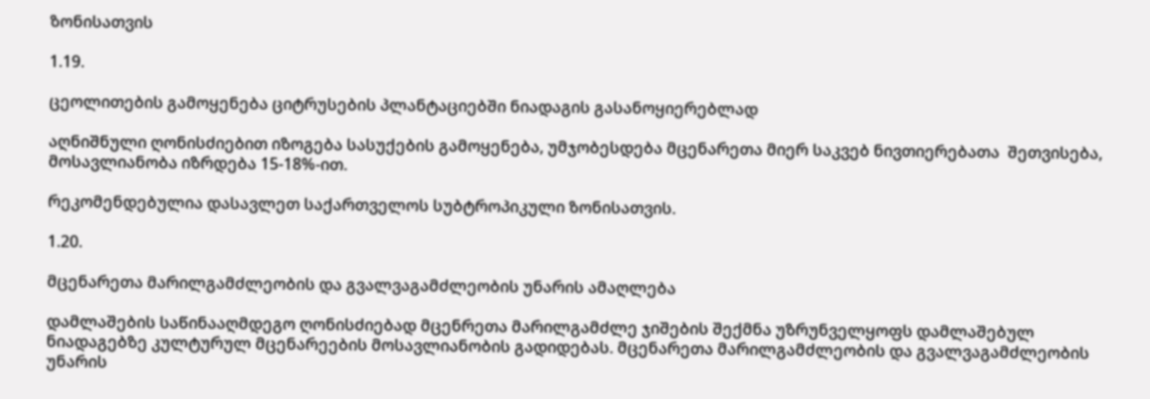ზონისათვის

1.19.

ცეოლითების გამოყენება ციტრუსების პლანტაციებში ნიადაგის გასანოყიერებლად

აღნიშნული ღონისძიებით იზოგება სასუქების გამოყენება, უმჯობესდება მცენარეთა მიერ საკვებ ნივთიერებათა  შეთვისება, მოსავლიანობა იზრდება 15-18%-ით.

რეკომენდებულია დასავლეთ საქართველოს სუბტროპიკული ზონისათვის.

1.20.

მცენარეთა მარილგამძლეობის და გვალვაგამძლეობის უნარის ამაღლება

დამლაშების საწინააღმდეგო ღონისძიებად მცენრეთა მარილგამძლე ჯიშების შექმნა უზრუნველყოფს დამლაშებულ ნიადაგებზე კულტურულ მცენარეების მოსავლიანობის გადიდებას. მცენარეთა მარილგამძლეობის და გვალვაგამძლეობის უნარის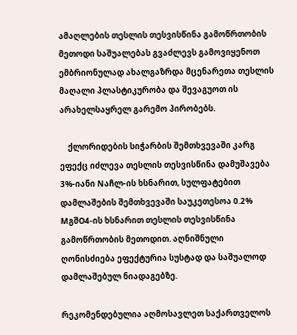ამაღლების თესლის თესვისწინა გამოწრთობის მეთოდი საშუალებას გვაძლევს გამოვიყენოთ ემბრიონულად ახალგაზრდა მცენარეთა თესლის მაღალი პლასტიკურობა და შევაგუოთ ის არახელსაყრელ გარემო პირობებს.

    ქლორიდების სიჭარბის შემთხვევაში კარგ ეფექც იძლევა თესლის თესვისწინა დამუშავება 3%-იანი Nაჩლ-ის ხსნარით, სულფატებით დამლაშების შემთხვევაში საუკეთესოა 0.2% MგშO4-ის ხსნარით თესლის თესვისწინა გამოწრთობის მეთოდით. აღნიშნული ღონისძიება ეფექტურია სუსტად და საშუალოდ დამლაშებულ ნიადაგებზე.

რეკომენდებულია აღმოსავლეთ საქართველოს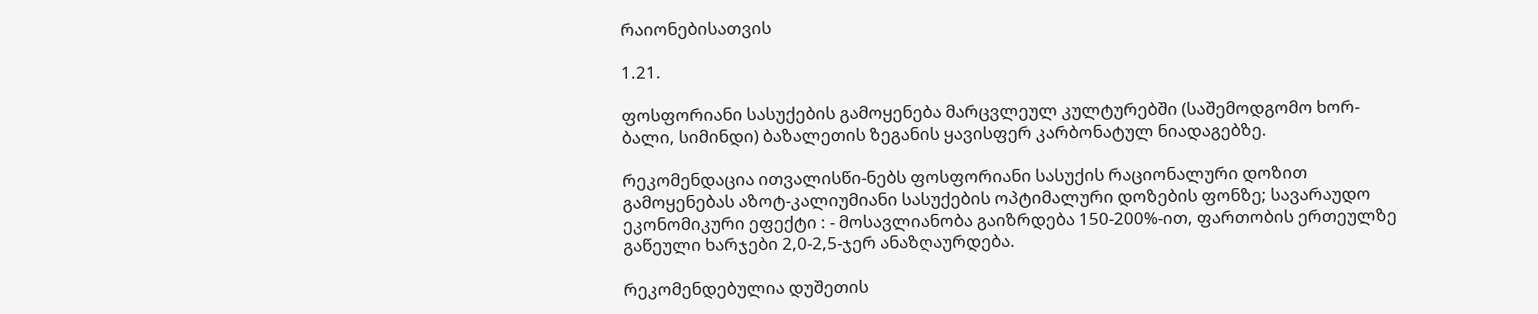რაიონებისათვის

1.21.

ფოსფორიანი სასუქების გამოყენება მარცვლეულ კულტურებში (საშემოდგომო ხორ-ბალი, სიმინდი) ბაზალეთის ზეგანის ყავისფერ კარბონატულ ნიადაგებზე.

რეკომენდაცია ითვალისწი-ნებს ფოსფორიანი სასუქის რაციონალური დოზით გამოყენებას აზოტ-კალიუმიანი სასუქების ოპტიმალური დოზების ფონზე; სავარაუდო ეკონომიკური ეფექტი : - მოსავლიანობა გაიზრდება 150-200%-ით, ფართობის ერთეულზე გაწეული ხარჯები 2,0-2,5-ჯერ ანაზღაურდება.

რეკომენდებულია დუშეთის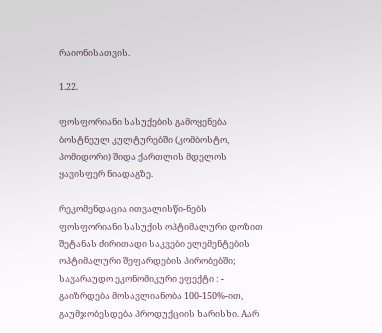რაიონისათვის.

1.22.

ფოსფორიანი სასუქების გამოყენება  ბოსტნეულ კულტურებში (კომბოსტო, პომიდორი) შიდა ქართლის მდელოს ყავისფერ ნიადაგზე.

რეკომენდაცია ითვალისწი-ნებს ფოსფორიანი სასუქის ოპტიმალური დოზით შეტანას ძირითადი საკვები ელემენტების ოპტიმალური შეფარდების პირობებში; სავარაუდო ეკონომიკური ეფექტი : - გაიზრდება მოსავლიანობა 100-150%-ით, გაუმჯობესდება პროდუქციის ხარისხი. Aარ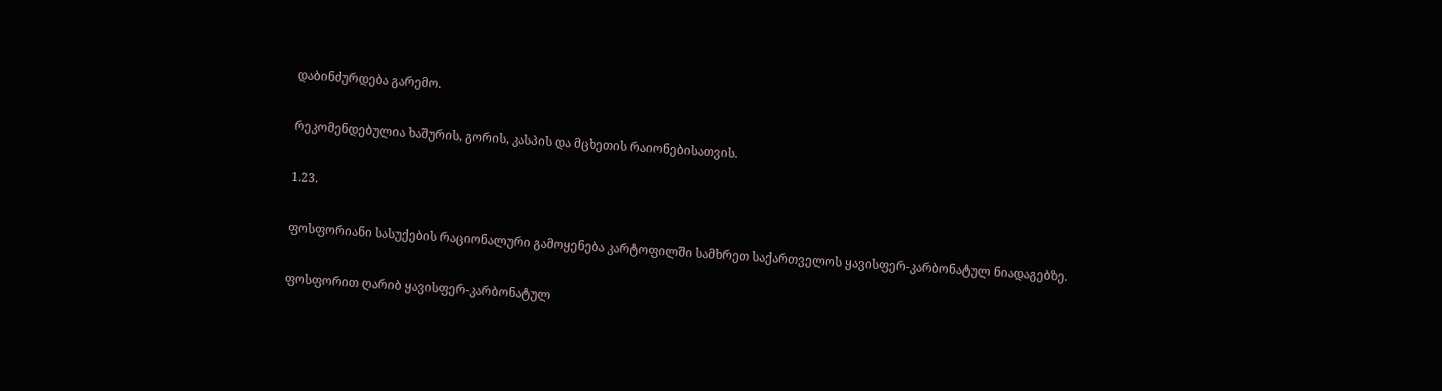დაბინძურდება გარემო.

რეკომენდებულია ხაშურის, გორის, კასპის და მცხეთის რაიონებისათვის.

1.23.

ფოსფორიანი სასუქების რაციონალური გამოყენება კარტოფილში სამხრეთ საქართველოს ყავისფერ-კარბონატულ ნიადაგებზე.

ფოსფორით ღარიბ ყავისფერ-კარბონატულ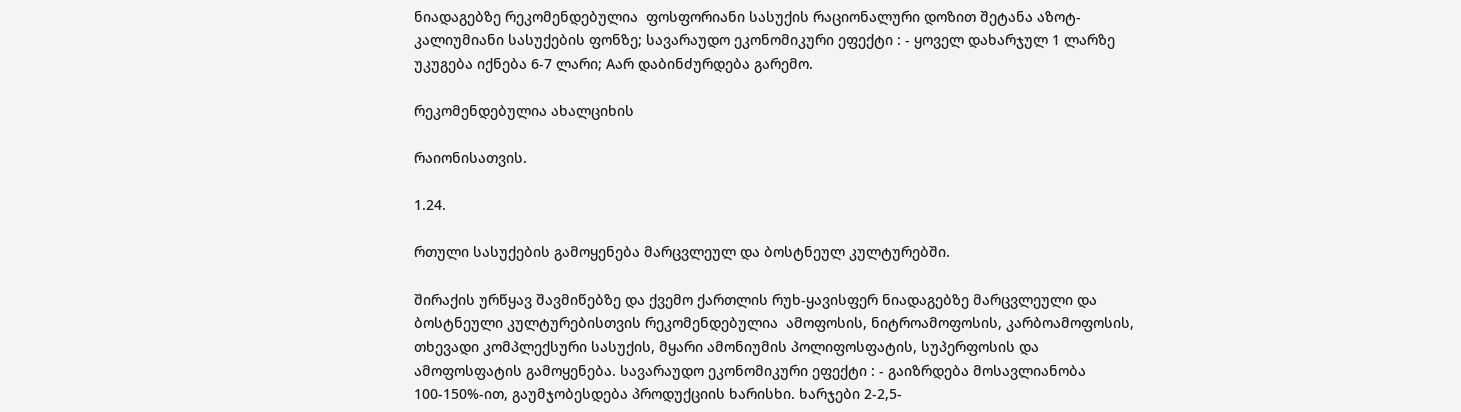ნიადაგებზე რეკომენდებულია  ფოსფორიანი სასუქის რაციონალური დოზით შეტანა აზოტ-კალიუმიანი სასუქების ფონზე; სავარაუდო ეკონომიკური ეფექტი : - ყოველ დახარჯულ 1 ლარზე უკუგება იქნება 6-7 ლარი; Aარ დაბინძურდება გარემო.

რეკომენდებულია ახალციხის

რაიონისათვის.

1.24.

რთული სასუქების გამოყენება მარცვლეულ და ბოსტნეულ კულტურებში.

შირაქის ურწყავ შავმიწებზე და ქვემო ქართლის რუხ-ყავისფერ ნიადაგებზე მარცვლეული და ბოსტნეული კულტურებისთვის რეკომენდებულია  ამოფოსის, ნიტროამოფოსის, კარბოამოფოსის, თხევადი კომპლექსური სასუქის, მყარი ამონიუმის პოლიფოსფატის, სუპერფოსის და ამოფოსფატის გამოყენება. სავარაუდო ეკონომიკური ეფექტი : - გაიზრდება მოსავლიანობა 100-150%-ით, გაუმჯობესდება პროდუქციის ხარისხი. ხარჯები 2-2,5-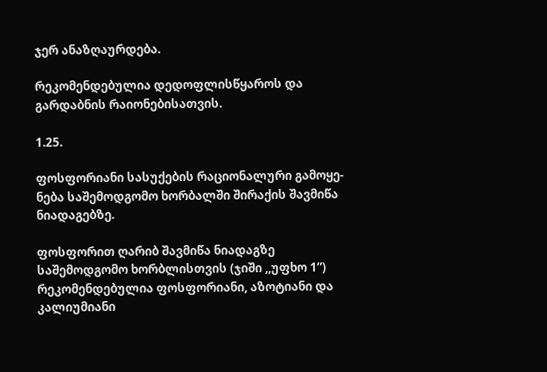ჯერ ანაზღაურდება.

რეკომენდებულია დედოფლისწყაროს და გარდაბნის რაიონებისათვის.

1.25.

ფოსფორიანი სასუქების რაციონალური გამოყე-ნება საშემოდგომო ხორბალში შირაქის შავმიწა ნიადაგებზე.

ფოსფორით ღარიბ შავმიწა ნიადაგზე საშემოდგომო ხორბლისთვის (ჯიში ,,უფხო 1”) რეკომენდებულია ფოსფორიანი, აზოტიანი და კალიუმიანი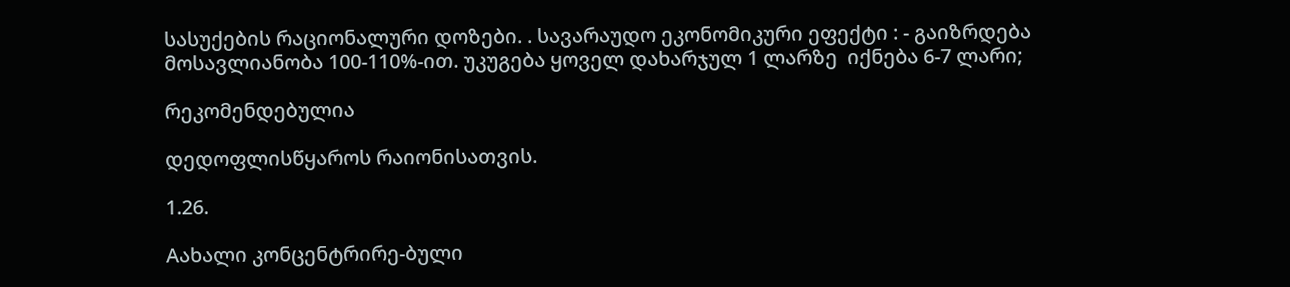სასუქების რაციონალური დოზები. . სავარაუდო ეკონომიკური ეფექტი : - გაიზრდება მოსავლიანობა 100-110%-ით. უკუგება ყოველ დახარჯულ 1 ლარზე  იქნება 6-7 ლარი;

რეკომენდებულია

დედოფლისწყაროს რაიონისათვის.

1.26.

Aახალი კონცენტრირე-ბული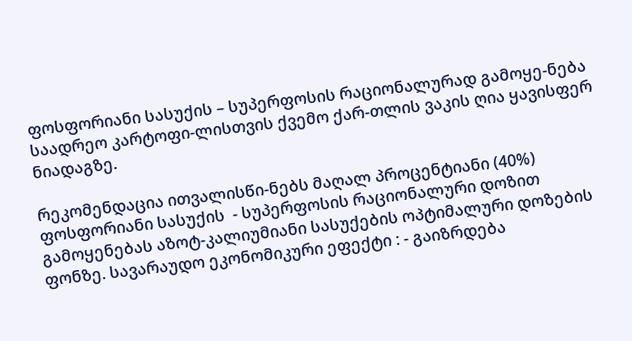ფოსფორიანი სასუქის – სუპერფოსის რაციონალურად გამოყე-ნება საადრეო კარტოფი-ლისთვის ქვემო ქარ-თლის ვაკის ღია ყავისფერ ნიადაგზე.

რეკომენდაცია ითვალისწი-ნებს მაღალ პროცენტიანი (40%) ფოსფორიანი სასუქის  - სუპერფოსის რაციონალური დოზით გამოყენებას აზოტ-კალიუმიანი სასუქების ოპტიმალური დოზების ფონზე. სავარაუდო ეკონომიკური ეფექტი : - გაიზრდება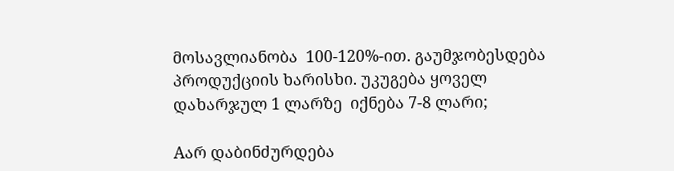მოსავლიანობა  100-120%-ით. გაუმჯობესდება პროდუქციის ხარისხი. უკუგება ყოველ დახარჯულ 1 ლარზე  იქნება 7-8 ლარი;

Aარ დაბინძურდება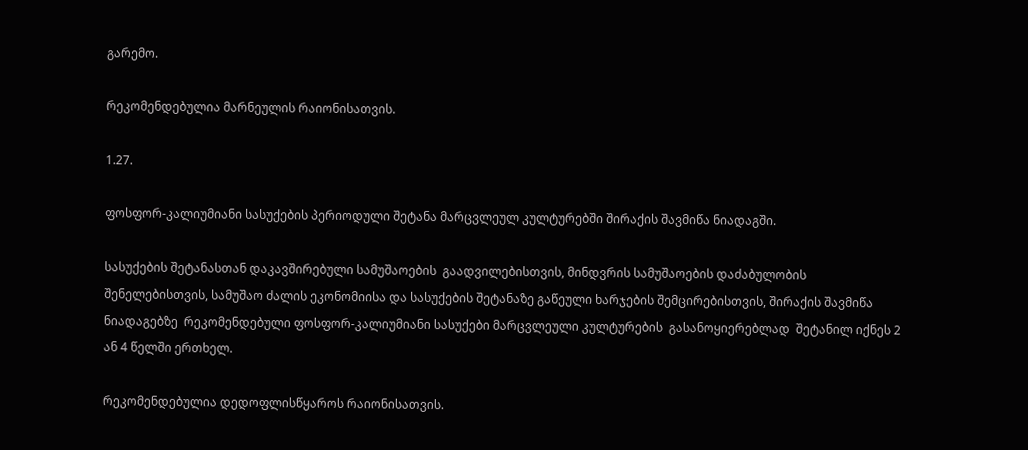გარემო.

რეკომენდებულია მარნეულის რაიონისათვის.

1.27.

ფოსფორ-კალიუმიანი სასუქების პერიოდული შეტანა მარცვლეულ კულტურებში შირაქის შავმიწა ნიადაგში.

სასუქების შეტანასთან დაკავშირებული სამუშაოების  გაადვილებისთვის, მინდვრის სამუშაოების დაძაბულობის  შენელებისთვის, სამუშაო ძალის ეკონომიისა და სასუქების შეტანაზე გაწეული ხარჯების შემცირებისთვის, შირაქის შავმიწა ნიადაგებზე  რეკომენდებული ფოსფორ-კალიუმიანი სასუქები მარცვლეული კულტურების  გასანოყიერებლად  შეტანილ იქნეს 2 ან 4 წელში ერთხელ.

რეკომენდებულია დედოფლისწყაროს რაიონისათვის.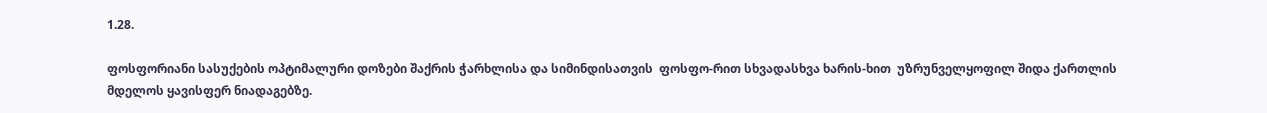1.28.

ფოსფორიანი სასუქების ოპტიმალური დოზები შაქრის ჭარხლისა და სიმინდისათვის  ფოსფო-რით სხვადასხვა ხარის-ხით  უზრუნველყოფილ შიდა ქართლის  მდელოს ყავისფერ ნიადაგებზე.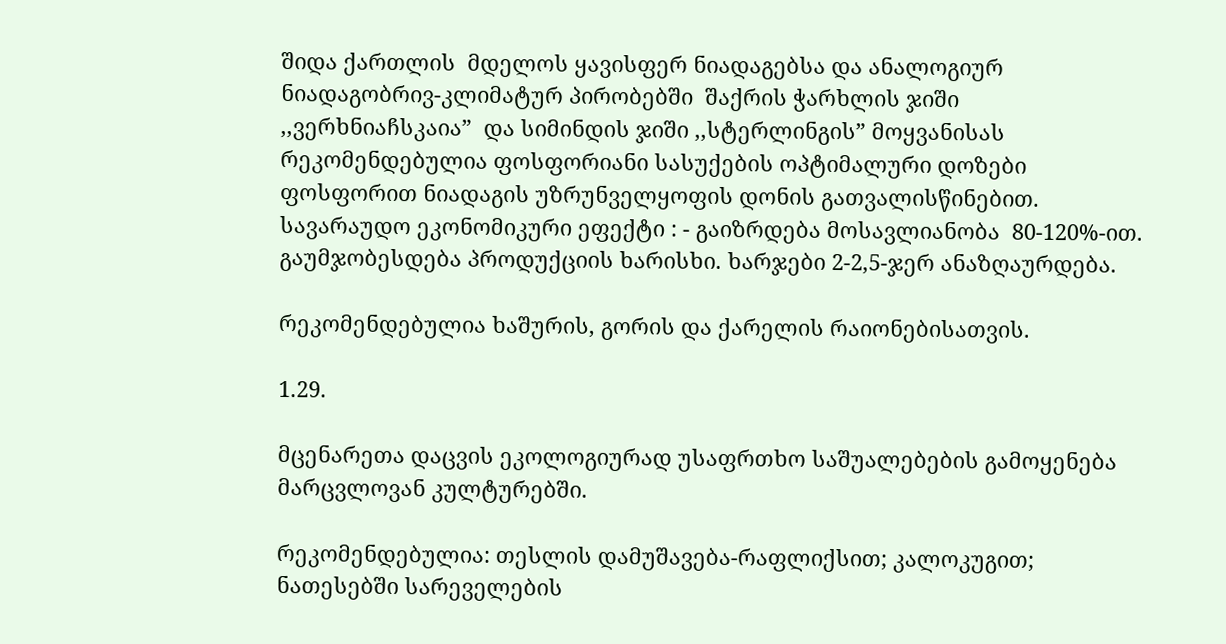შიდა ქართლის  მდელოს ყავისფერ ნიადაგებსა და ანალოგიურ ნიადაგობრივ-კლიმატურ პირობებში  შაქრის ჭარხლის ჯიში ,,ვერხნიაჩსკაია”  და სიმინდის ჯიში ,,სტერლინგის” მოყვანისას რეკომენდებულია ფოსფორიანი სასუქების ოპტიმალური დოზები ფოსფორით ნიადაგის უზრუნველყოფის დონის გათვალისწინებით. სავარაუდო ეკონომიკური ეფექტი : - გაიზრდება მოსავლიანობა  80-120%-ით. გაუმჯობესდება პროდუქციის ხარისხი. ხარჯები 2-2,5-ჯერ ანაზღაურდება.

რეკომენდებულია ხაშურის, გორის და ქარელის რაიონებისათვის.

1.29.

მცენარეთა დაცვის ეკოლოგიურად უსაფრთხო საშუალებების გამოყენება მარცვლოვან კულტურებში.

რეკომენდებულია: თესლის დამუშავება-რაფლიქსით; კალოკუგით; ნათესებში სარეველების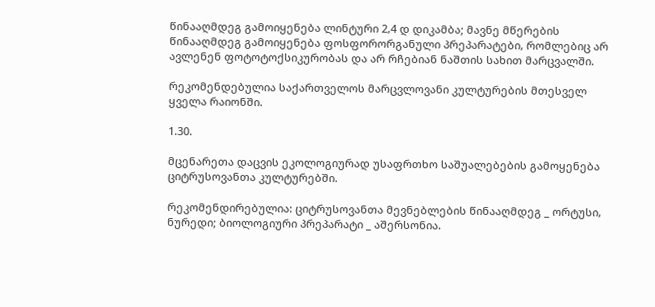წინააღმდეგ გამოიყენება ლინტური 2,4 დ დიკამბა; მავნე მწერების წინააღმდეგ გამოიყენება ფოსფორორგანული პრეპარატები, რომლებიც არ ავლენენ ფოტოტოქსიკურობას და არ რჩებიან ნაშთის სახით მარცვალში.

რეკომენდებულია საქართველოს მარცვლოვანი კულტურების მთესველ ყველა რაიონში.

1.30.

მცენარეთა დაცვის ეკოლოგიურად უსაფრთხო საშუალებების გამოყენება ციტრუსოვანთა კულტურებში.

რეკომენდირებულია: ციტრუსოვანთა მევნებლების წინააღმდეგ _ ორტუსი, ნურედი; ბიოლოგიური პრეპარატი _ აშერსონია.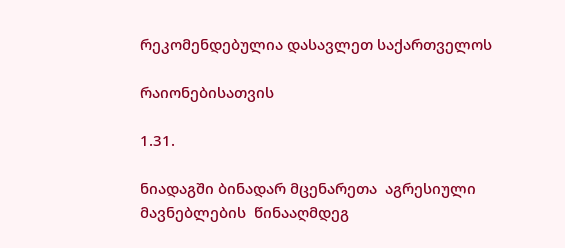რეკომენდებულია დასავლეთ საქართველოს

რაიონებისათვის

1.31.

ნიადაგში ბინადარ მცენარეთა  აგრესიული მავნებლების  წინააღმდეგ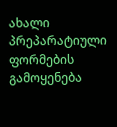ახალი პრეპარატიული ფორმების გამოყენება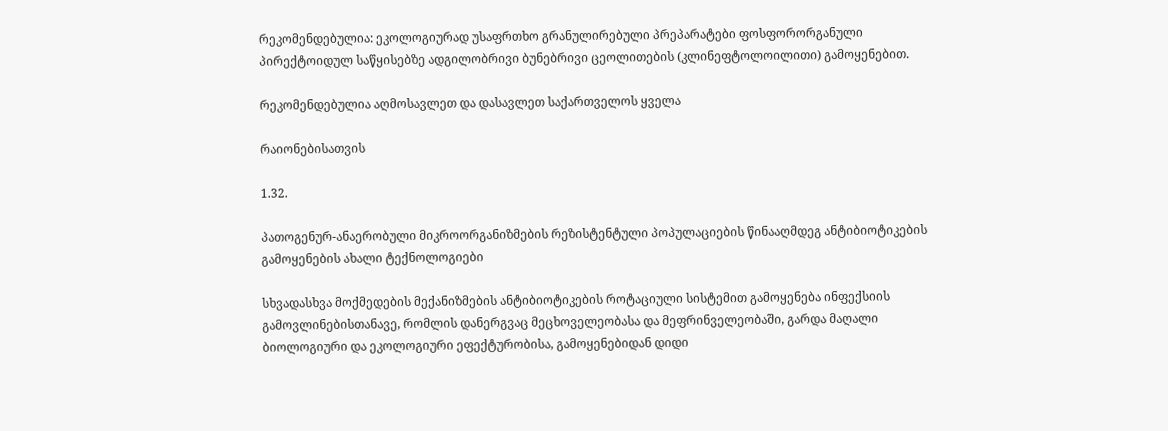რეკომენდებულია: ეკოლოგიურად უსაფრთხო გრანულირებული პრეპარატები ფოსფორორგანული პირექტოიდულ საწყისებზე ადგილობრივი ბუნებრივი ცეოლითების (კლინეფტოლოილითი) გამოყენებით.

რეკომენდებულია აღმოსავლეთ და დასავლეთ საქართველოს ყველა

რაიონებისათვის

1.32.

პათოგენურ-ანაერობული მიკროორგანიზმების რეზისტენტული პოპულაციების წინააღმდეგ ანტიბიოტიკების გამოყენების ახალი ტექნოლოგიები

სხვადასხვა მოქმედების მექანიზმების ანტიბიოტიკების როტაციული სისტემით გამოყენება ინფექსიის გამოვლინებისთანავე, რომლის დანერგვაც მეცხოველეობასა და მეფრინველეობაში, გარდა მაღალი ბიოლოგიური და ეკოლოგიური ეფექტურობისა, გამოყენებიდან დიდი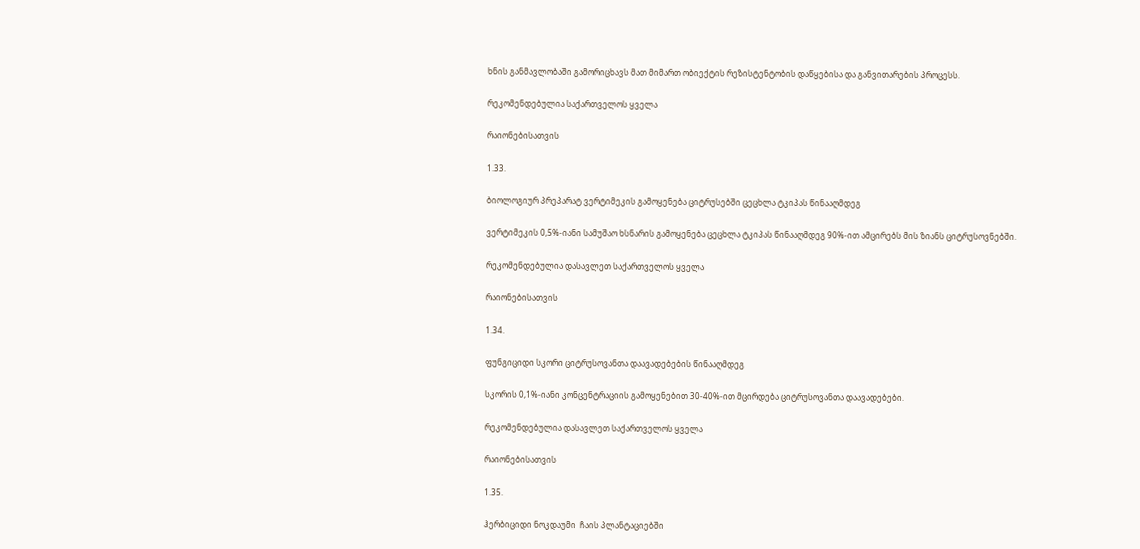ხნის განმავლობაში გამორიცხავს მათ მიმართ ობიექტის რეზისტენტობის დაწყებისა და განვითარების პროცესს.

რეკომენდებულია საქართველოს ყველა

რაიონებისათვის

1.33.

ბიოლოგიურ პრეპარატ ვერტიმეკის გამოყენება ციტრუსებში ცეცხლა ტკიპას წინააღმდეგ

ვერტიმეკის 0,5%-იანი სამუშაო ხსნარის გამოყენება ცეცხლა ტკიპას წინააღმდეგ 90%-ით ამცირებს მის ზიანს ციტრუსოვნებში.

რეკომენდებულია დასავლეთ საქართველოს ყველა

რაიონებისათვის

1.34.

ფუნგიციდი სკორი ციტრუსოვანთა დაავადებების წინააღმდეგ

სკორის 0,1%-იანი კონცენტრაციის გამოყენებით 30-40%-ით მცირდება ციტრუსოვანთა დაავადებები.

რეკომენდებულია დასავლეთ საქართველოს ყველა

რაიონებისათვის

1.35.

ჰერბიციდი ნოკდაუმი  ჩაის პლანტაციებში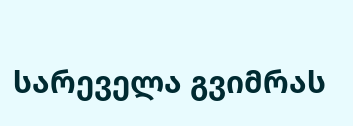სარეველა გვიმრას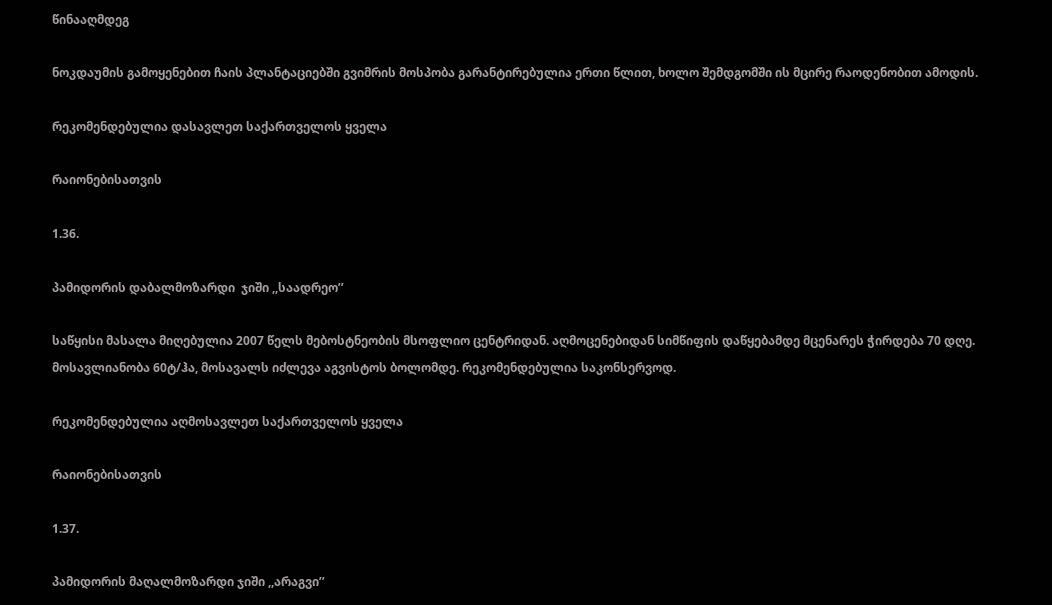წინააღმდეგ

ნოკდაუმის გამოყენებით ჩაის პლანტაციებში გვიმრის მოსპობა გარანტირებულია ერთი წლით, ხოლო შემდგომში ის მცირე რაოდენობით ამოდის.

რეკომენდებულია დასავლეთ საქართველოს ყველა

რაიონებისათვის

1.36.

პამიდორის დაბალმოზარდი  ჯიში ,,საადრეო’’

საწყისი მასალა მიღებულია 2007 წელს მებოსტნეობის მსოფლიო ცენტრიდან. აღმოცენებიდან სიმწიფის დაწყებამდე მცენარეს ჭირდება 70 დღე. მოსავლიანობა 60ტ/ჰა, მოსავალს იძლევა აგვისტოს ბოლომდე. რეკომენდებულია საკონსერვოდ.

რეკომენდებულია აღმოსავლეთ საქართველოს ყველა

რაიონებისათვის

1.37.

პამიდორის მაღალმოზარდი ჯიში ,,არაგვი’’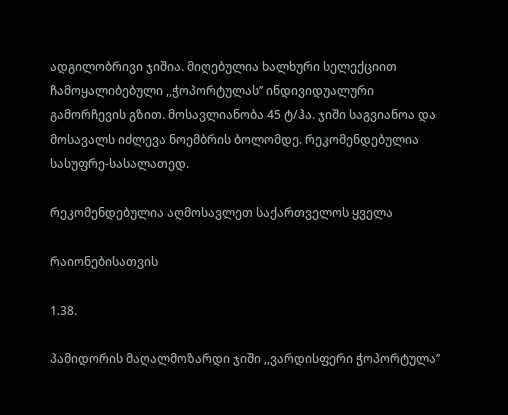ადგილობრივი ჯიშია. მიღებულია ხალხური სელექციით ჩამოყალიბებული ,,ჭოპორტულას’’ ინდივიდუალური გამორჩევის გზით. მოსავლიანობა 45 ტ/ჰა. ჯიში საგვიანოა და მოსავალს იძლევა ნოემბრის ბოლომდე. რეკომენდებულია სასუფრე-სასალათედ.

რეკომენდებულია აღმოსავლეთ საქართველოს ყველა

რაიონებისათვის

1.38.

პამიდორის მაღალმოზარდი ჯიში ,,ვარდისფერი ჭოპორტულა’’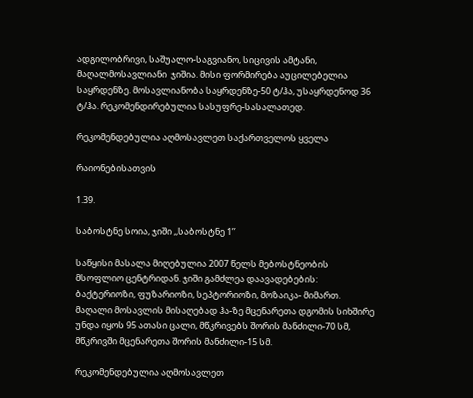ადგილობრივი, საშუალო-საგვიანო, სიცივის ამტანი, მაღალმოსავლიანი  ჯიშია. მისი ფორმირება აუცილებელია საყრდენზე. მოსავლიანობა საყრდენზე-50 ტ/ჰა, უსაყრდენოდ 36 ტ/ჰა. რეკომენდირებულია სასუფრე-სასალათედ.

რეკომენდებულია აღმოსავლეთ საქართველოს ყველა

რაიონებისათვის

1.39.

საბოსტნე სოია, ჯიში ,,საბოსტნე 1’’

საწყისი მასალა მიღებულია 2007 წელს მებოსტნეობის მსოფლიო ცენტრიდან. ჯიში გამძლეა დაავადებების: ბაქტერიოზი, ფუზარიოზი, სეპტორიოზი, მოზაიკა- მიმართ. მაღალი მოსავლის მისაღებად ჰა-ზე მცენარეთა დგომის სიხშირე უნდა იყოს 95 ათასი ცალი, მწკრივებს შორის მანძილი-70 სმ, მწკრივში მცენარეთა შორის მანძილი-15 სმ.

რეკომენდებულია აღმოსავლეთ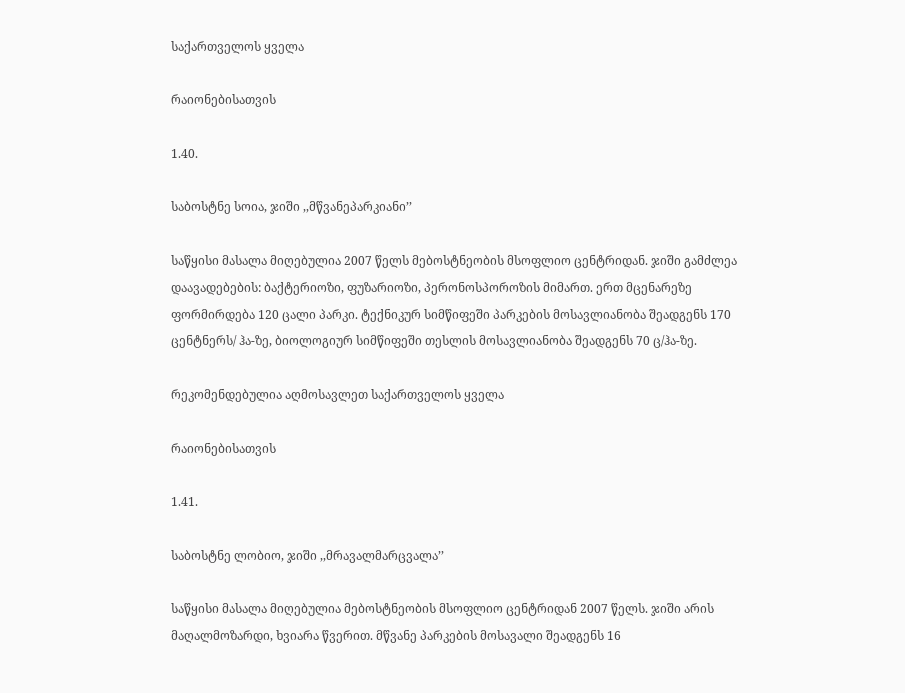საქართველოს ყველა

რაიონებისათვის

1.40.

საბოსტნე სოია, ჯიში ,,მწვანეპარკიანი’’

საწყისი მასალა მიღებულია 2007 წელს მებოსტნეობის მსოფლიო ცენტრიდან. ჯიში გამძლეა დაავადებების: ბაქტერიოზი, ფუზარიოზი, პერონოსპოროზის მიმართ. ერთ მცენარეზე ფორმირდება 120 ცალი პარკი. ტექნიკურ სიმწიფეში პარკების მოსავლიანობა შეადგენს 170 ცენტნერს/ ჰა-ზე, ბიოლოგიურ სიმწიფეში თესლის მოსავლიანობა შეადგენს 70 ც/ჰა-ზე.

რეკომენდებულია აღმოსავლეთ საქართველოს ყველა

რაიონებისათვის

1.41.

საბოსტნე ლობიო, ჯიში ,,მრავალმარცვალა’’

საწყისი მასალა მიღებულია მებოსტნეობის მსოფლიო ცენტრიდან 2007 წელს. ჯიში არის მაღალმოზარდი, ხვიარა წვერით. მწვანე პარკების მოსავალი შეადგენს 16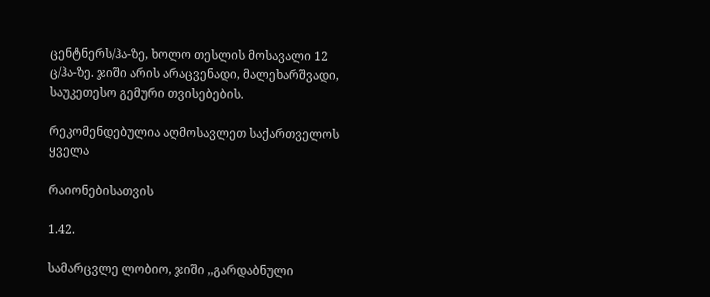ცენტნერს/ჰა-ზე, ხოლო თესლის მოსავალი 12 ც/ჰა-ზე. ჯიში არის არაცვენადი, მალეხარშვადი, საუკეთესო გემური თვისებების.

რეკომენდებულია აღმოსავლეთ საქართველოს ყველა

რაიონებისათვის

1.42.

სამარცვლე ლობიო, ჯიში ,,გარდაბნული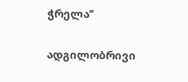ჭრელა’’

ადგილობრივი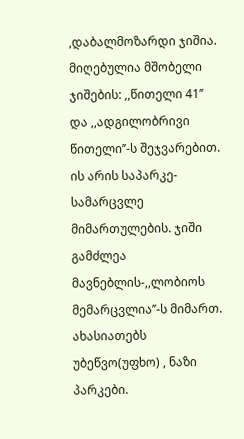,დაბალმოზარდი ჯიშია. მიღებულია მშობელი ჯიშების: ,,წითელი 41’’ და ,,ადგილობრივი წითელი’’-ს შეჯვარებით. ის არის საპარკე-სამარცვლე მიმართულების. ჯიში გამძლეა მავნებლის-,,ლობიოს მემარცვლია’’-ს მიმართ. ახასიათებს უბეწვო(უფხო) , ნაზი პარკები.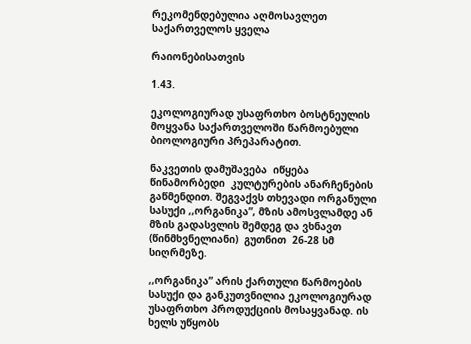რეკომენდებულია აღმოსავლეთ საქართველოს ყველა

რაიონებისათვის

1.43.

ეკოლოგიურად უსაფრთხო ბოსტნეულის მოყვანა საქართველოში წარმოებული ბიოლოგიური პრეპარატით.

ნაკვეთის დამუშავება  იწყება  წინამორბედი  კულტურების ანარჩენების გაწმენდით. შეგვაქვს თხევადი ორგანული სასუქი ,,ორგანიკა”, მზის ამოსვლამდე ან მზის გადასვლის შემდეგ და ვხნავთ (წინმხვნელიანი)  გუთნით  26-28 სმ სიღრმეზე.

,,ორგანიკა” არის ქართული წარმოების სასუქი და განკუთვნილია ეკოლოგიურად უსაფრთხო პროდუქციის მოსაყვანად. ის ხელს უწყობს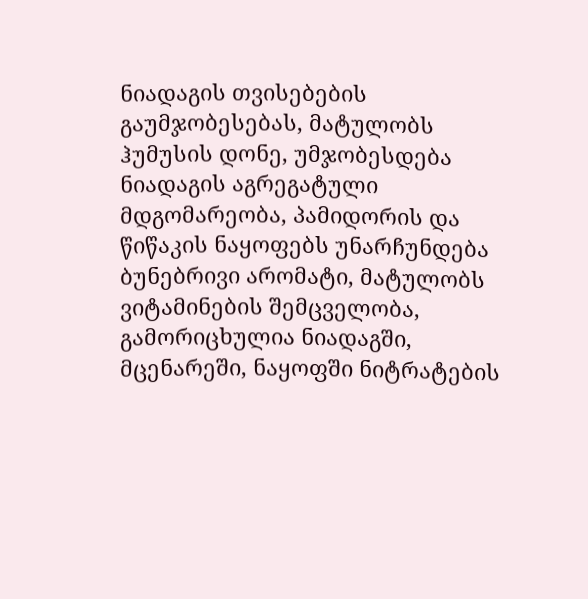ნიადაგის თვისებების გაუმჯობესებას, მატულობს ჰუმუსის დონე, უმჯობესდება ნიადაგის აგრეგატული მდგომარეობა, პამიდორის და წიწაკის ნაყოფებს უნარჩუნდება ბუნებრივი არომატი, მატულობს ვიტამინების შემცველობა, გამორიცხულია ნიადაგში, მცენარეში, ნაყოფში ნიტრატების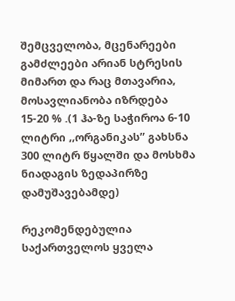შემცველობა, მცენარეები გამძლეები არიან სტრესის მიმართ და რაც მთავარია, მოსავლიანობა იზრდება 15-20 % .(1 ჰა-ზე საჭიროა 6-10 ლიტრი ,,ორგანიკას” გახსნა 300 ლიტრ წყალში და მოსხმა ნიადაგის ზედაპირზე დამუშავებამდე)

რეკომენდებულია საქართველოს ყველა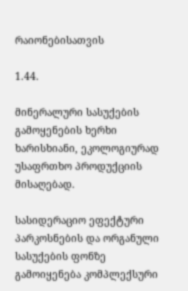რაიონებისათვის

1.44.

მინერალური სასუქების გამოყენების ხერხი ხარისხიანი, ეკოლოგიურად უსაფრთხო პროდუქციის მისაღებად.

სასიდერაციო ეფექტური პარკოსნების და ორგანული სასუქების ფონზე გამოიყენება კომპლექსური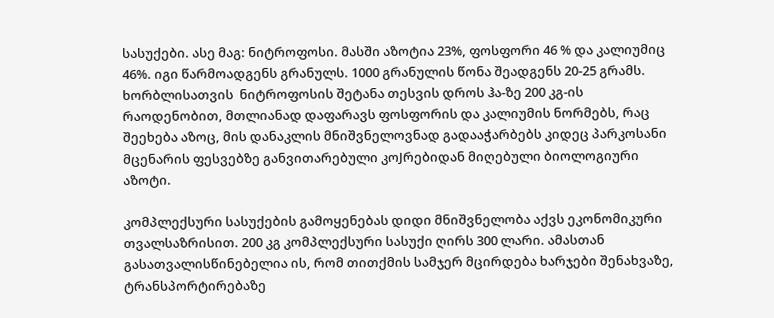სასუქები. ასე მაგ: ნიტროფოსი. მასში აზოტია 23%, ფოსფორი 46 % და კალიუმიც 46%. იგი წარმოადგენს გრანულს. 1000 გრანულის წონა შეადგენს 20-25 გრამს. ხორბლისათვის  ნიტროფოსის შეტანა თესვის დროს ჰა-ზე 200 კგ-ის რაოდენობით, მთლიანად დაფარავს ფოსფორის და კალიუმის ნორმებს, რაც შეეხება აზოც, მის დანაკლის მნიშვნელოვნად გადააჭარბებს კიდეც პარკოსანი მცენარის ფესვებზე განვითარებული კოJრებიდან მიღებული ბიოლოგიური აზოტი.

კომპლექსური სასუქების გამოყენებას დიდი მნიშვნელობა აქვს ეკონომიკური თვალსაზრისით. 200 კგ კომპლექსური სასუქი ღირს 300 ლარი. ამასთან გასათვალისწინებელია ის, რომ თითქმის სამჯერ მცირდება ხარჯები შენახვაზე, ტრანსპორტირებაზე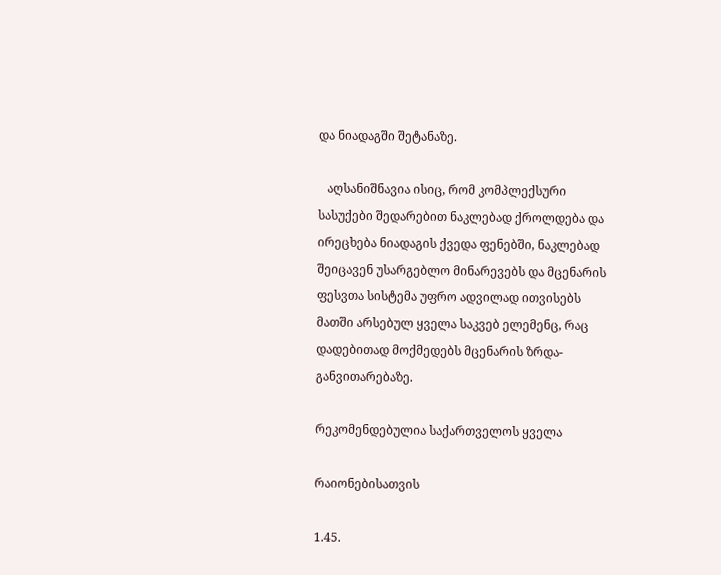და ნიადაგში შეტანაზე.

   აღსანიშნავია ისიც, რომ კომპლექსური სასუქები შედარებით ნაკლებად ქროლდება და ირეცხება ნიადაგის ქვედა ფენებში, ნაკლებად შეიცავენ უსარგებლო მინარევებს და მცენარის ფესვთა სისტემა უფრო ადვილად ითვისებს მათში არსებულ ყველა საკვებ ელემენც, რაც დადებითად მოქმედებს მცენარის ზრდა-განვითარებაზე.

რეკომენდებულია საქართველოს ყველა

რაიონებისათვის

1.45.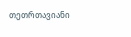თეთრთავიანი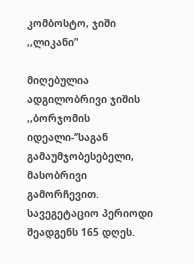კომბოსტო, ჯიში ,,ლიკანი’'

მიღებულია ადგილობრივი ჯიშის ,,ბორჯომის იდეალი-‘’საგან გამაუმჯობესებელი, მასობრივი გამორჩევით. სავეგეტაციო პერიოდი შეადგენს 165 დღეს.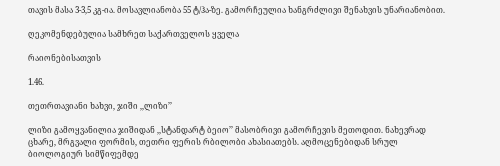თავის მასა 3-3,5 კგ-ია. მოსავლიანობა 55 ტ/ჰა-ზე. გამორჩეულია ხანგრძლივი შენახვის უნარიანობით.

ღეკომენდებულია სამხრეთ საქართველოს ყველა

რაიონებისათვის

1.46.

თეთრთავიანი ხახვი, ჯიში ,,ლიზი’’

ლიზი გამოყვანილია ჯიშიდან ,,სტანდარტ ბეიო’’ მასობრივი გამორჩევის მეთოდით. ნახევრად ცხარე, მრგვალი ფორმის, თეთრი ფერის რბილობი ახასიათებს. აღმოცენებიდან სრულ ბიოლოგიურ სიმწიფემდე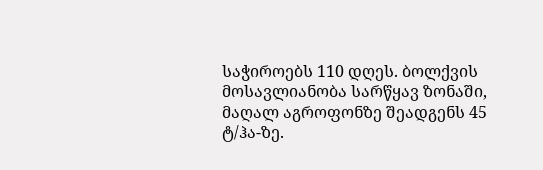საჭიროებს 110 დღეს. ბოლქვის მოსავლიანობა სარწყავ ზონაში, მაღალ აგროფონზე შეადგენს 45 ტ/ჰა-ზე.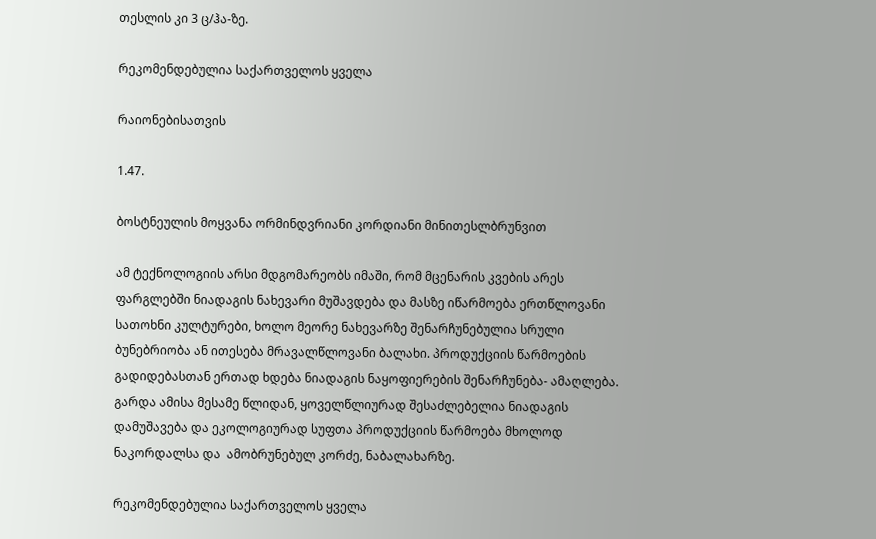თესლის კი 3 ც/ჰა-ზე.

რეკომენდებულია საქართველოს ყველა

რაიონებისათვის

1.47.

ბოსტნეულის მოყვანა ორმინდვრიანი კორდიანი მინითესლბრუნვით

ამ ტექნოლოგიის არსი მდგომარეობს იმაში, რომ მცენარის კვების არეს ფარგლებში ნიადაგის ნახევარი მუშავდება და მასზე იწარმოება ერთწლოვანი სათოხნი კულტურები, ხოლო მეორე ნახევარზე შენარჩუნებულია სრული ბუნებრიობა ან ითესება მრავალწლოვანი ბალახი. პროდუქციის წარმოების გადიდებასთან ერთად ხდება ნიადაგის ნაყოფიერების შენარჩუნება- ამაღლება. გარდა ამისა მესამე წლიდან, ყოველწლიურად შესაძლებელია ნიადაგის დამუშავება და ეკოლოგიურად სუფთა პროდუქციის წარმოება მხოლოდ ნაკორდალსა და  ამობრუნებულ კორძე, ნაბალახარზე.

რეკომენდებულია საქართველოს ყველა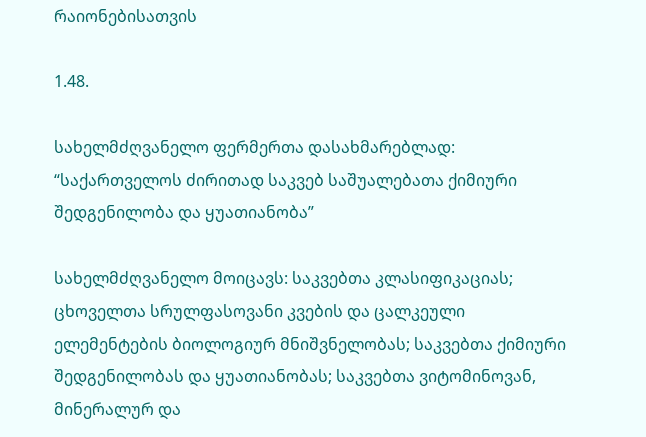რაიონებისათვის

1.48.

სახელმძღვანელო ფერმერთა დასახმარებლად: “საქართველოს ძირითად საკვებ საშუალებათა ქიმიური შედგენილობა და ყუათიანობა”

სახელმძღვანელო მოიცავს: საკვებთა კლასიფიკაციას; ცხოველთა სრულფასოვანი კვების და ცალკეული ელემენტების ბიოლოგიურ მნიშვნელობას; საკვებთა ქიმიური შედგენილობას და ყუათიანობას; საკვებთა ვიტომინოვან, მინერალურ და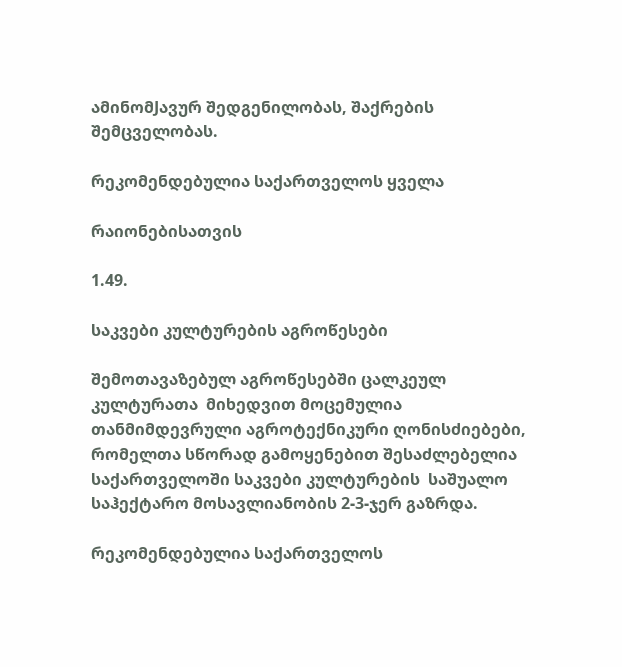ამინომJავურ შედგენილობას, შაქრების შემცველობას.

რეკომენდებულია საქართველოს ყველა

რაიონებისათვის

1.49.

საკვები კულტურების აგროწესები

შემოთავაზებულ აგროწესებში ცალკეულ კულტურათა  მიხედვით მოცემულია თანმიმდევრული აგროტექნიკური ღონისძიებები, რომელთა სწორად გამოყენებით შესაძლებელია საქართველოში საკვები კულტურების  საშუალო საჰექტარო მოსავლიანობის 2-3-ჯერ გაზრდა.

რეკომენდებულია საქართველოს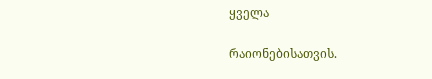ყველა

რაიონებისათვის.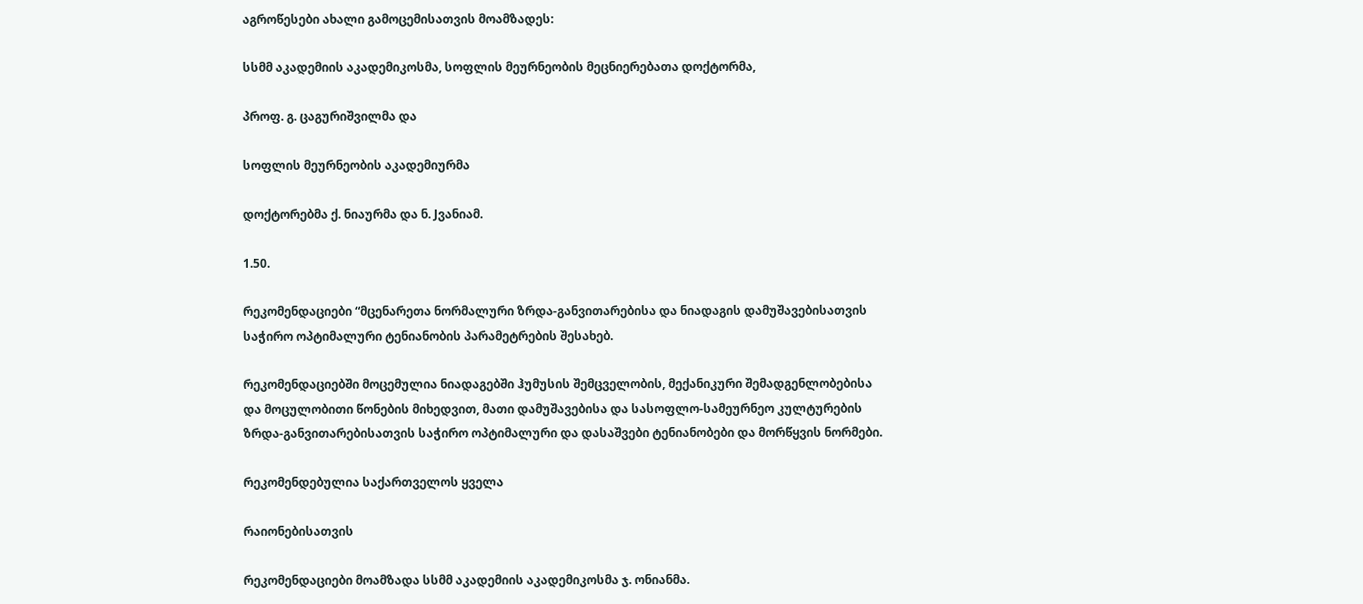აგროწესები ახალი გამოცემისათვის მოამზადეს:

სსმმ აკადემიის აკადემიკოსმა, სოფლის მეურნეობის მეცნიერებათა დოქტორმა,

პროფ. გ. ცაგურიშვილმა და

სოფლის მეურნეობის აკადემიურმა

დოქტორებმა ქ. ნიაურმა და ნ. Jვანიამ.

1.50.

რეკომენდაციები “მცენარეთა ნორმალური ზრდა-განვითარებისა და ნიადაგის დამუშავებისათვის საჭირო ოპტიმალური ტენიანობის პარამეტრების შესახებ.

რეკომენდაციებში მოცემულია ნიადაგებში ჰუმუსის შემცველობის, მექანიკური შემადგენლობებისა და მოცულობითი წონების მიხედვით, მათი დამუშავებისა და სასოფლო-სამეურნეო კულტურების ზრდა-განვითარებისათვის საჭირო ოპტიმალური და დასაშვები ტენიანობები და მორწყვის ნორმები.

რეკომენდებულია საქართველოს ყველა

რაიონებისათვის

რეკომენდაციები მოამზადა სსმმ აკადემიის აკადემიკოსმა ჯ. ონიანმა.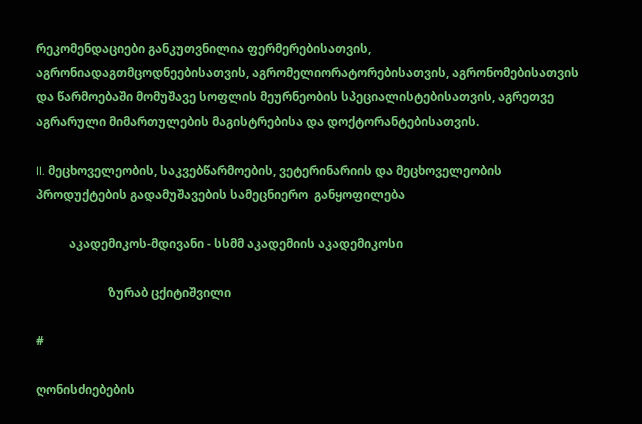რეკომენდაციები განკუთვნილია ფერმერებისათვის, აგრონიადაგთმცოდნეებისათვის, აგრომელიორატორებისათვის, აგრონომებისათვის  და წარმოებაში მომუშავე სოფლის მეურნეობის სპეციალისტებისათვის, აგრეთვე აგრარული მიმართულების მაგისტრებისა და დოქტორანტებისათვის.

II. მეცხოველეობის, საკვებწარმოების, ვეტერინარიის და მეცხოველეობის პროდუქტების გადამუშავების სამეცნიერო  განყოფილება

           აკადემიკოს-მდივანი - სსმმ აკადემიის აკადემიკოსი

                        ზურაბ ცქიტიშვილი

#

ღონისძიებების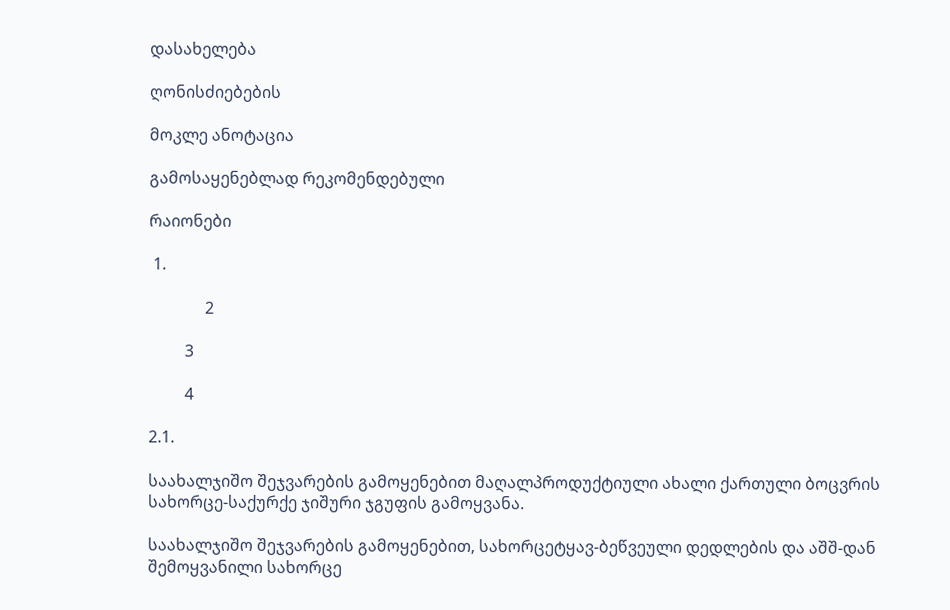დასახელება

ღონისძიებების

მოკლე ანოტაცია

გამოსაყენებლად რეკომენდებული

რაიონები

 1.

              2

         3

         4

2.1.

საახალჯიშო შეჯვარების გამოყენებით მაღალპროდუქტიული ახალი ქართული ბოცვრის სახორცე-საქურქე ჯიშური ჯგუფის გამოყვანა.

საახალჯიშო შეჯვარების გამოყენებით, სახორცეტყავ-ბეწვეული დედლების და აშშ-დან შემოყვანილი სახორცე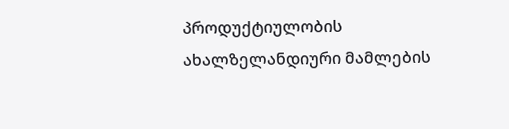პროდუქტიულობის  ახალზელანდიური მამლების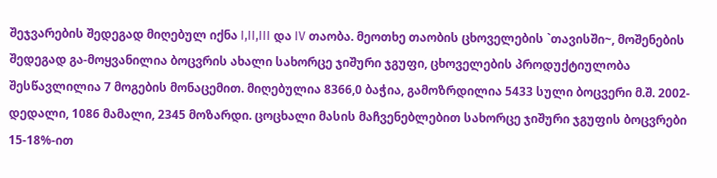შეჯვარების შედეგად მიღებულ იქნა I,II,III და IV თაობა. მეოთხე თაობის ცხოველების `თავისში~, მოშენების შედეგად გა-მოყვანილია ბოცვრის ახალი სახორცე ჯიშური ჯგუფი, ცხოველების პროდუქტიულობა შესწავლილია 7 მოგების მონაცემით. მიღებულია 8366,0 ბაჭია, გამოზრდილია 5433 სული ბოცვერი მ.შ. 2002-დედალი, 1086 მამალი, 2345 მოზარდი. ცოცხალი მასის მაჩვენებლებით სახორცე ჯიშური ჯგუფის ბოცვრები 15-18%-ით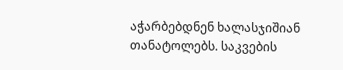აჭარბებდნენ ხალასჯიშიან თანატოლებს. საკვების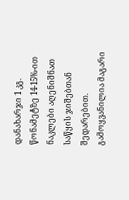დანახარჯი 1 კგ. წონამეტზე 14-15%-ით ნაკლები აღენიშნათ საწყის ჯიშებთან შედარებით. გამოყვანილია მაგარი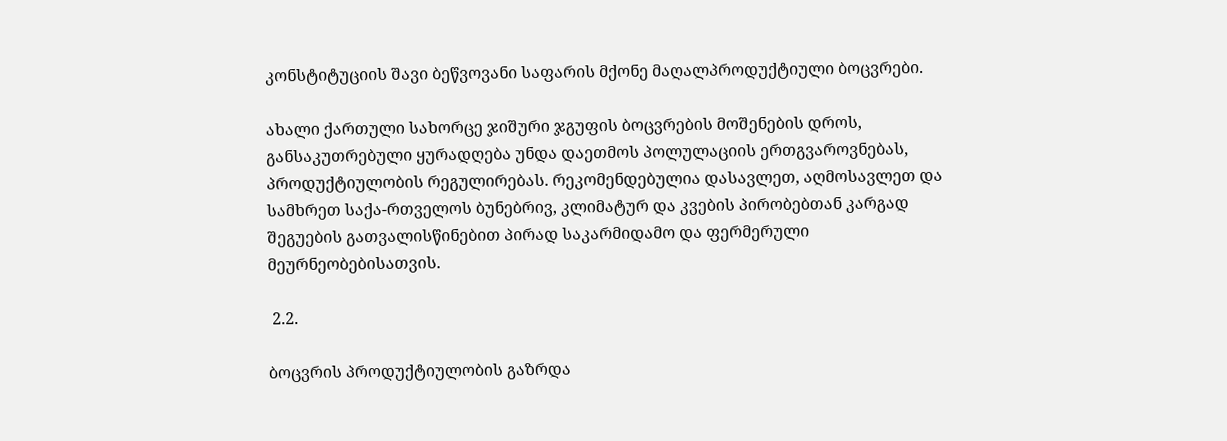კონსტიტუციის შავი ბეწვოვანი საფარის მქონე მაღალპროდუქტიული ბოცვრები.

ახალი ქართული სახორცე ჯიშური ჯგუფის ბოცვრების მოშენების დროს, განსაკუთრებული ყურადღება უნდა დაეთმოს პოლულაციის ერთგვაროვნებას, პროდუქტიულობის რეგულირებას. რეკომენდებულია დასავლეთ, აღმოსავლეთ და სამხრეთ საქა-რთველოს ბუნებრივ, კლიმატურ და კვების პირობებთან კარგად შეგუების გათვალისწინებით პირად საკარმიდამო და ფერმერული მეურნეობებისათვის.

 2.2.

ბოცვრის პროდუქტიულობის გაზრდა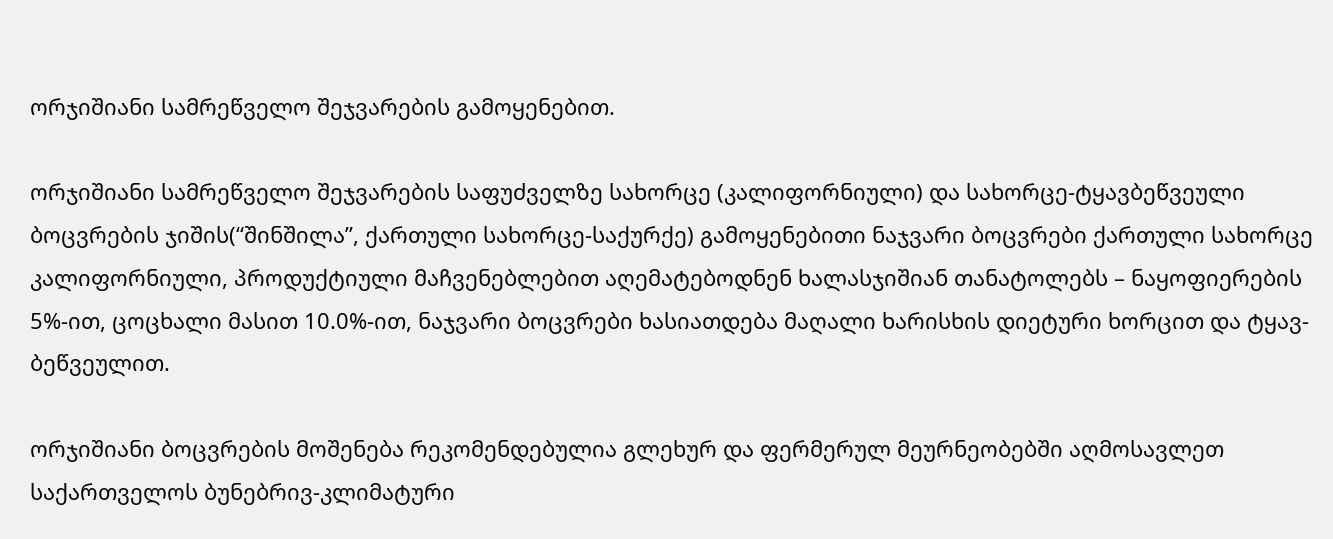ორჯიშიანი სამრეწველო შეჯვარების გამოყენებით.

ორჯიშიანი სამრეწველო შეჯვარების საფუძველზე სახორცე (კალიფორნიული) და სახორცე-ტყავბეწვეული ბოცვრების ჯიშის(“შინშილა”, ქართული სახორცე-საქურქე) გამოყენებითი ნაჯვარი ბოცვრები ქართული სახორცე კალიფორნიული, პროდუქტიული მაჩვენებლებით აღემატებოდნენ ხალასჯიშიან თანატოლებს – ნაყოფიერების 5%-ით, ცოცხალი მასით 10.0%-ით, ნაჯვარი ბოცვრები ხასიათდება მაღალი ხარისხის დიეტური ხორცით და ტყავ-ბეწვეულით.

ორჯიშიანი ბოცვრების მოშენება რეკომენდებულია გლეხურ და ფერმერულ მეურნეობებში აღმოსავლეთ საქართველოს ბუნებრივ-კლიმატური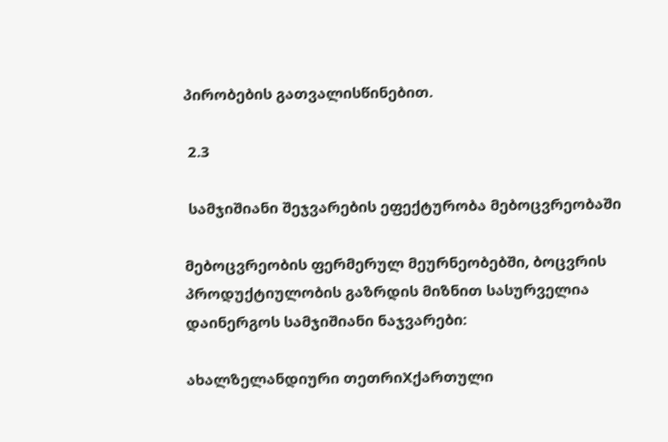პირობების გათვალისწინებით.

 2.3

 სამჯიშიანი შეჯვარების ეფექტურობა მებოცვრეობაში

მებოცვრეობის ფერმერულ მეურნეობებში, ბოცვრის პროდუქტიულობის გაზრდის მიზნით სასურველია დაინერგოს სამჯიშიანი ნაჯვარები:

ახალზელანდიური თეთრიXქართული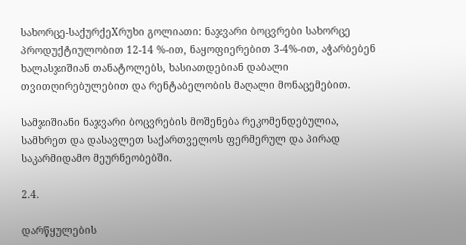სახორცე-საქურქეXრუხი გოლიათი: ნაჯვარი ბოცვრები სახორცე პროდუქტიულობით 12-14 %-ით, ნაყოფიერებით 3-4%-ით, აჭარბებენ ხალასჯიშიან თანატოლებს, ხასიათდებიან დაბალი თვითღირებულებით და რენტაბელობის მაღალი მონაცემებით.

სამჯიშიანი ნაჯვარი ბოცვრების მოშენება რეკომენდებულია, სამხრეთ და დასავლეთ საქართველოს ფერმერულ და პირად საკარმიდამო მეურნეობებში.

2.4.

დარწყულების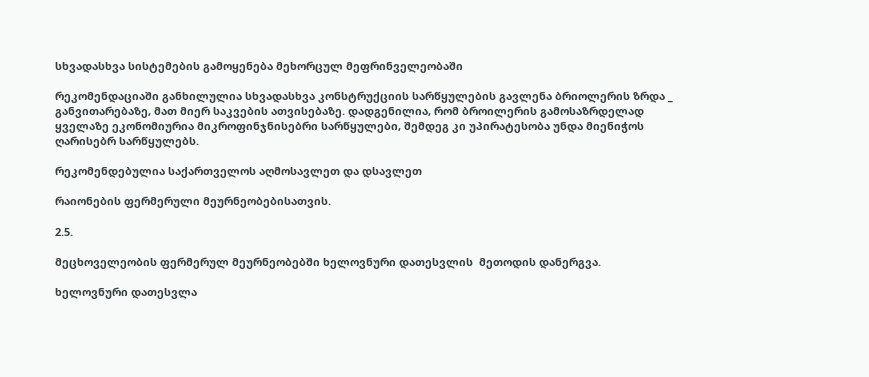სხვადასხვა სისტემების გამოყენება მეხორცულ მეფრინველეობაში

რეკომენდაციაში განხილულია სხვადასხვა კონსტრუქციის სარწყულების გავლენა ბრიოლერის ზრდა _ განვითარებაზე, მათ მიერ საკვების ათვისებაზე. დადგენილია, რომ ბროილერის გამოსაზრდელად ყველაზე ეკონომიურია მიკროფინჯნისებრი სარწყულები, შემდეგ კი უპირატესობა უნდა მიენიჭოს ღარისებრ სარწყულებს.

რეკომენდებულია საქართველოს აღმოსავლეთ და დსავლეთ

რაიონების ფერმერული მეურნეობებისათვის.

2.5.

მეცხოველეობის ფერმერულ მეურნეობებში ხელოვნური დათესვლის  მეთოდის დანერგვა.

ხელოვნური დათესვლა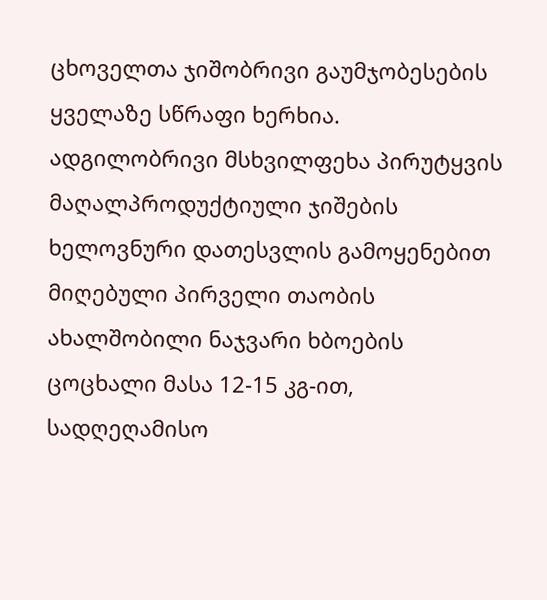ცხოველთა ჯიშობრივი გაუმჯობესების ყველაზე სწრაფი ხერხია. ადგილობრივი მსხვილფეხა პირუტყვის მაღალპროდუქტიული ჯიშების ხელოვნური დათესვლის გამოყენებით მიღებული პირველი თაობის ახალშობილი ნაჯვარი ხბოების ცოცხალი მასა 12-15 კგ-ით, სადღეღამისო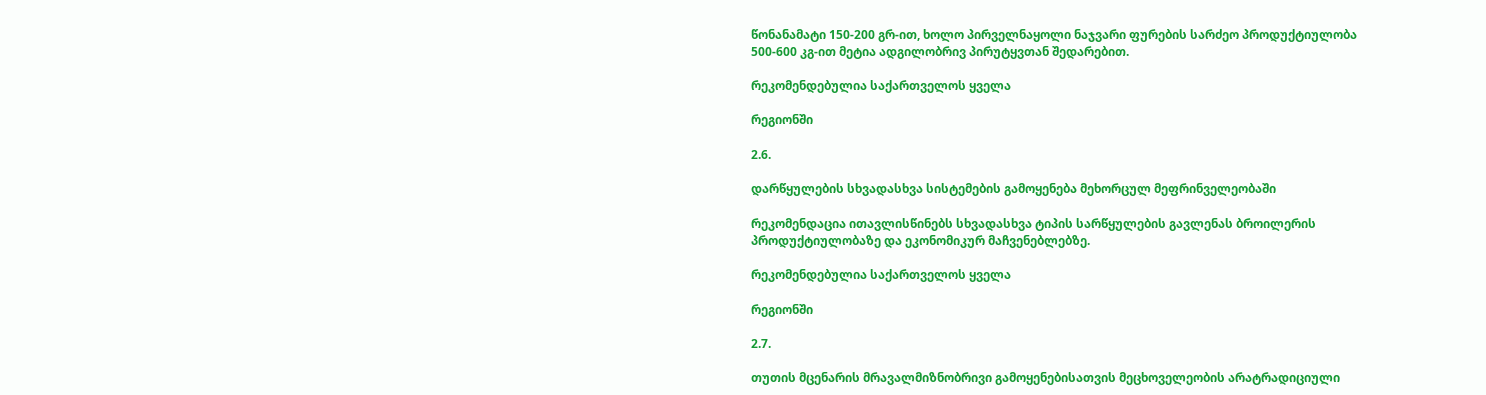წონანამატი 150-200 გრ-ით, ხოლო პირველნაყოლი ნაჯვარი ფურების სარძეო პროდუქტიულობა 500-600 კგ-ით მეტია ადგილობრივ პირუტყვთან შედარებით.

რეკომენდებულია საქართველოს ყველა

რეგიონში

2.6.

დარწყულების სხვადასხვა სისტემების გამოყენება მეხორცულ მეფრინველეობაში

რეკომენდაცია ითავლისწინებს სხვადასხვა ტიპის სარწყულების გავლენას ბროილერის პროდუქტიულობაზე და ეკონომიკურ მაჩვენებლებზე.

რეკომენდებულია საქართველოს ყველა

რეგიონში

2.7.

თუთის მცენარის მრავალმიზნობრივი გამოყენებისათვის მეცხოველეობის არატრადიციული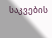საკვების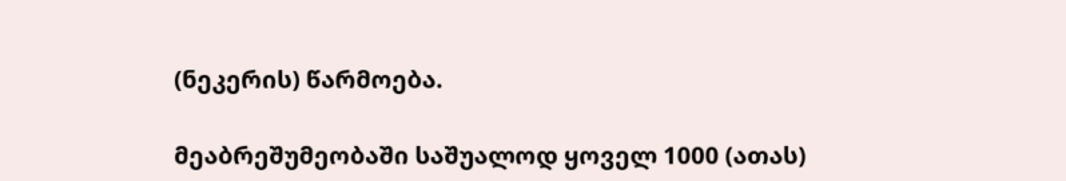(ნეკერის) წარმოება.

მეაბრეშუმეობაში საშუალოდ ყოველ 1000 (ათას)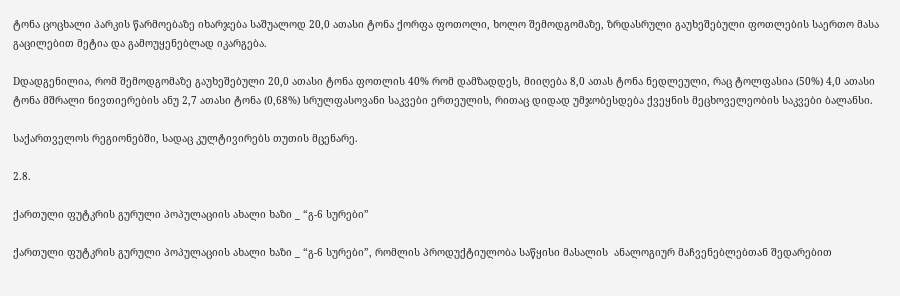ტონა ცოცხალი პარკის წარმოებაზე იხარჯება საშუალოდ 20,0 ათასი ტონა ქორფა ფოთოლი, ხოლო შემოდგომაზე, ზრდასრული გაუხეშებული ფოთლების საერთო მასა გაცილებით მეტია და გამოუყენებლად იკარგება.

Dდადგენილია, რომ შემოდგომაზე გაუხეშებული 20,0 ათასი ტონა ფოთლის 40% რომ დამზადდეს, მიიღება 8,0 ათას ტონა ნედლეული, რაც ტოლფასია (50%) 4,0 ათასი ტონა მშრალი ნივთიერების ანუ 2,7 ათასი ტონა (0,68%) სრულფასოვანი საკვები ერთეულის, რითაც დიდად უმჯობესდება ქვეყნის მეცხოველეობის საკვები ბალანსი.

საქართველოს რეგიონებში, სადაც კულტივირებს თუთის მცენარე.

2.8.

ქართული ფუტკრის გურული პოპულაციის ახალი ხაზი _ “გ-6 სურები”

ქართული ფუტკრის გურული პოპულაციის ახალი ხაზი _ “გ-6 სურები”, რომლის პროდუქტიულობა საწყისი მასალის  ანალოგიურ მაჩვენებლებთან შედარებით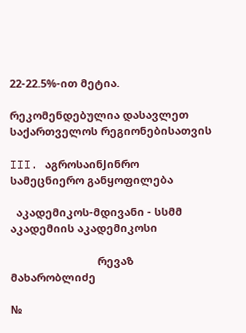22-22.5%-ით მეტია.

რეკომენდებულია დასავლეთ საქართველოს რეგიონებისათვის

III. აგროსაინJინრო სამეცნიერო განყოფილება

  აკადემიკოს-მდივანი - სსმმ აკადემიის აკადემიკოსი

                             რევაზ მახარობლიძე

№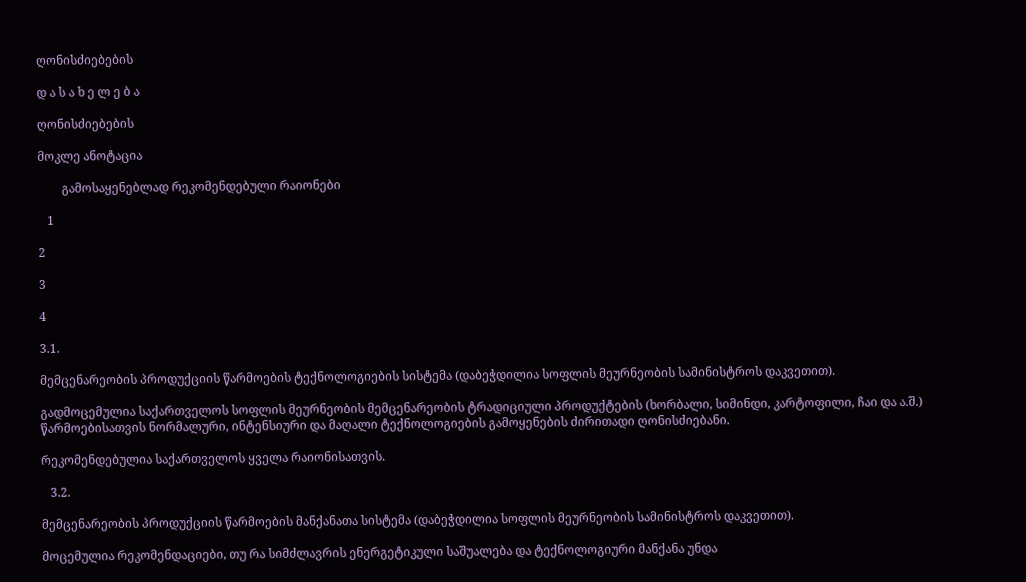ღონისძიებების

დ ა ს ა ხ ე ლ ე ბ ა

ღონისძიებების

მოკლე ანოტაცია

        გამოსაყენებლად რეკომენდებული რაიონები

   1

2

3

4

3.1.

მემცენარეობის პროდუქციის წარმოების ტექნოლოგიების სისტემა (დაბეჭდილია სოფლის მეურნეობის სამინისტროს დაკვეთით).

გადმოცემულია საქართველოს სოფლის მეურნეობის მემცენარეობის ტრადიციული პროდუქტების (ხორბალი, სიმინდი, კარტოფილი, ჩაი და ა.შ.) წარმოებისათვის ნორმალური, ინტენსიური და მაღალი ტექნოლოგიების გამოყენების ძირითადი ღონისძიებანი.

რეკომენდებულია საქართველოს ყველა რაიონისათვის.

   3.2.

მემცენარეობის პროდუქციის წარმოების მანქანათა სისტემა (დაბეჭდილია სოფლის მეურნეობის სამინისტროს დაკვეთით).

მოცემულია რეკომენდაციები, თუ რა სიმძლავრის ენერგეტიკული საშუალება და ტექნოლოგიური მანქანა უნდა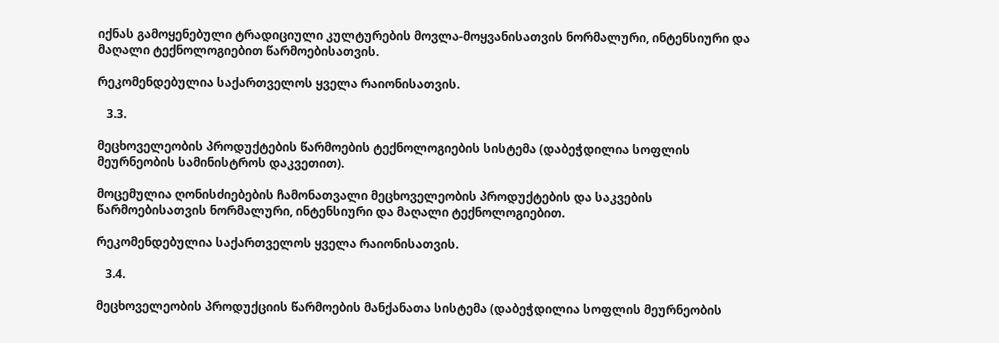იქნას გამოყენებული ტრადიციული კულტურების მოვლა-მოყვანისათვის ნორმალური, ინტენსიური და მაღალი ტექნოლოგიებით წარმოებისათვის.

რეკომენდებულია საქართველოს ყველა რაიონისათვის.

   3.3.

მეცხოველეობის პროდუქტების წარმოების ტექნოლოგიების სისტემა (დაბეჭდილია სოფლის მეურნეობის სამინისტროს დაკვეთით).

მოცემულია ღონისძიებების ჩამონათვალი მეცხოველეობის პროდუქტების და საკვების წარმოებისათვის ნორმალური, ინტენსიური და მაღალი ტექნოლოგიებით.

რეკომენდებულია საქართველოს ყველა რაიონისათვის.

   3.4.

მეცხოველეობის პროდუქციის წარმოების მანქანათა სისტემა (დაბეჭდილია სოფლის მეურნეობის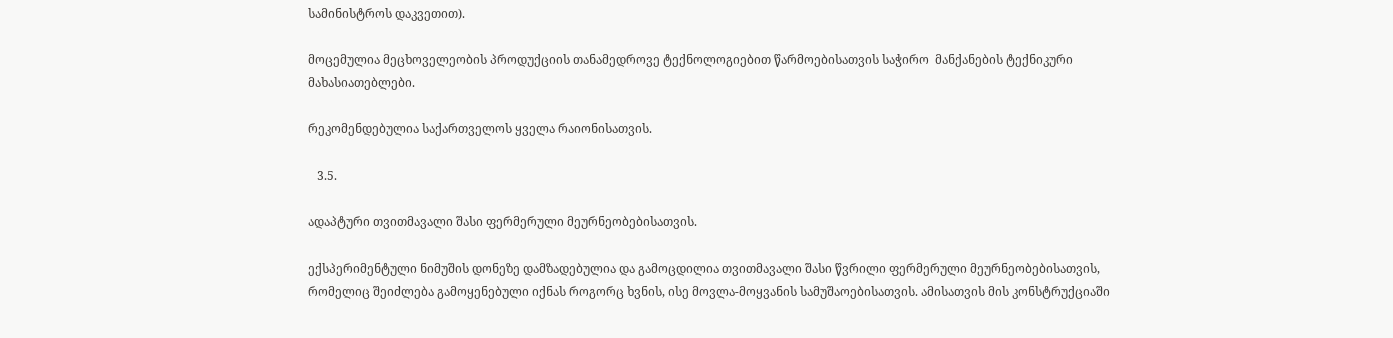სამინისტროს დაკვეთით).

მოცემულია მეცხოველეობის პროდუქციის თანამედროვე ტექნოლოგიებით წარმოებისათვის საჭირო  მანქანების ტექნიკური მახასიათებლები.

რეკომენდებულია საქართველოს ყველა რაიონისათვის.

   3.5.

ადაპტური თვითმავალი შასი ფერმერული მეურნეობებისათვის.

ექსპერიმენტული ნიმუშის დონეზე დამზადებულია და გამოცდილია თვითმავალი შასი წვრილი ფერმერული მეურნეობებისათვის, რომელიც შეიძლება გამოყენებული იქნას როგორც ხვნის, ისე მოვლა-მოყვანის სამუშაოებისათვის. ამისათვის მის კონსტრუქციაში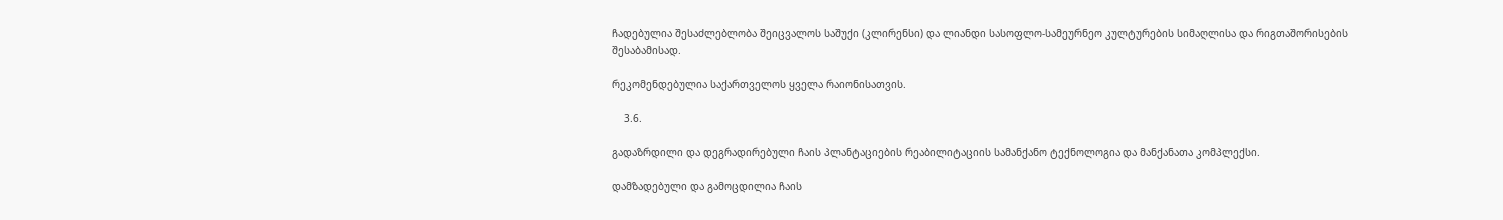ჩადებულია შესაძლებლობა შეიცვალოს საშუქი (კლირენსი) და ლიანდი სასოფლო-სამეურნეო კულტურების სიმაღლისა და რიგთაშორისების შესაბამისად.

რეკომენდებულია საქართველოს ყველა რაიონისათვის.

    3.6.

გადაზრდილი და დეგრადირებული ჩაის პლანტაციების რეაბილიტაციის სამანქანო ტექნოლოგია და მანქანათა კომპლექსი.

დამზადებული და გამოცდილია ჩაის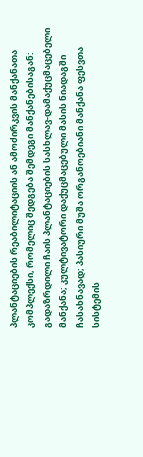პლანტაციების რეაბილიტაციის ან ამოძირკვის მანქანათა კომპლექსი, რომელიც შედგება შემდეგი მანქანებისაგან: გადაზრდილი ჩაის პლანტაციების სასხლავ-დამაქუცმაცებელი მანქანა; კულტივატორი დაქუცმაცებული მასის ნიადაგში ჩასახნავად; პასიური მუშა ორგანოებიანი მანქანა ფესვთა სისტემის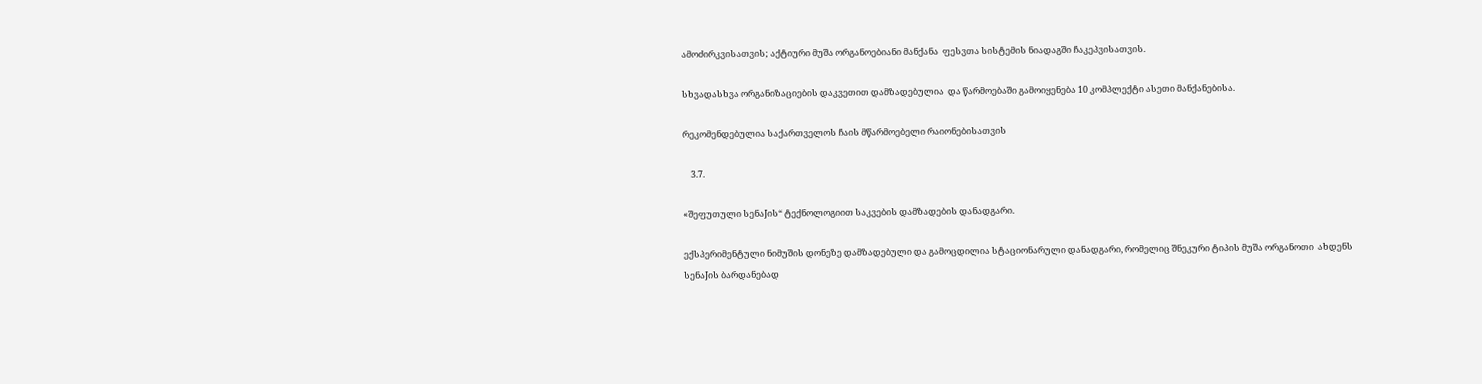ამოძირკვისათვის; აქტიური მუშა ორგანოებიანი მანქანა  ფესვთა სისტემის ნიადაგში ჩაკეპვისათვის.

სხვადასხვა ორგანიზაციების დაკვეთით დამზადებულია  და წარმოებაში გამოიყენება 10 კომპლექტი ასეთი მანქანებისა.

რეკომენდებულია საქართველოს ჩაის მწარმოებელი რაიონებისათვის

    3.7.

«შეფუთული სენაJის“ ტექნოლოგიით საკვების დამზადების დანადგარი.

ექსპერიმენტული ნიმუშის დონეზე დამზადებული და გამოცდილია სტაციონარული დანადგარი, რომელიც შნეკური ტიპის მუშა ორგანოთი  ახდენს სენაJის ბარდანებად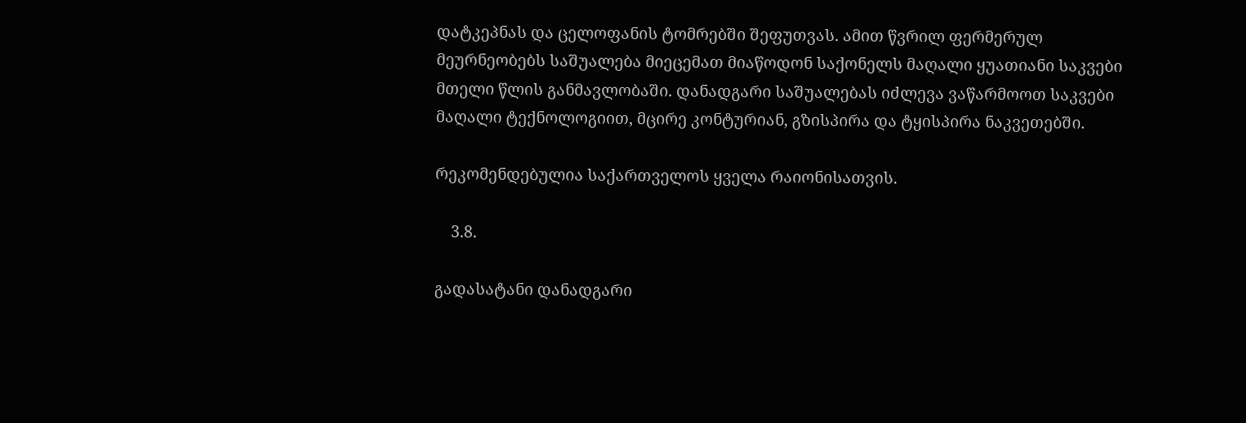დატკეპნას და ცელოფანის ტომრებში შეფუთვას. ამით წვრილ ფერმერულ მეურნეობებს საშუალება მიეცემათ მიაწოდონ საქონელს მაღალი ყუათიანი საკვები მთელი წლის განმავლობაში. დანადგარი საშუალებას იძლევა ვაწარმოოთ საკვები მაღალი ტექნოლოგიით, მცირე კონტურიან, გზისპირა და ტყისპირა ნაკვეთებში.

რეკომენდებულია საქართველოს ყველა რაიონისათვის.

    3.8.

გადასატანი დანადგარი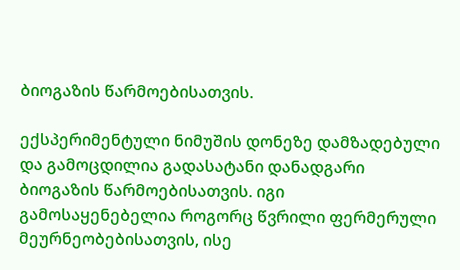ბიოგაზის წარმოებისათვის.

ექსპერიმენტული ნიმუშის დონეზე დამზადებული და გამოცდილია გადასატანი დანადგარი ბიოგაზის წარმოებისათვის. იგი გამოსაყენებელია როგორც წვრილი ფერმერული მეურნეობებისათვის, ისე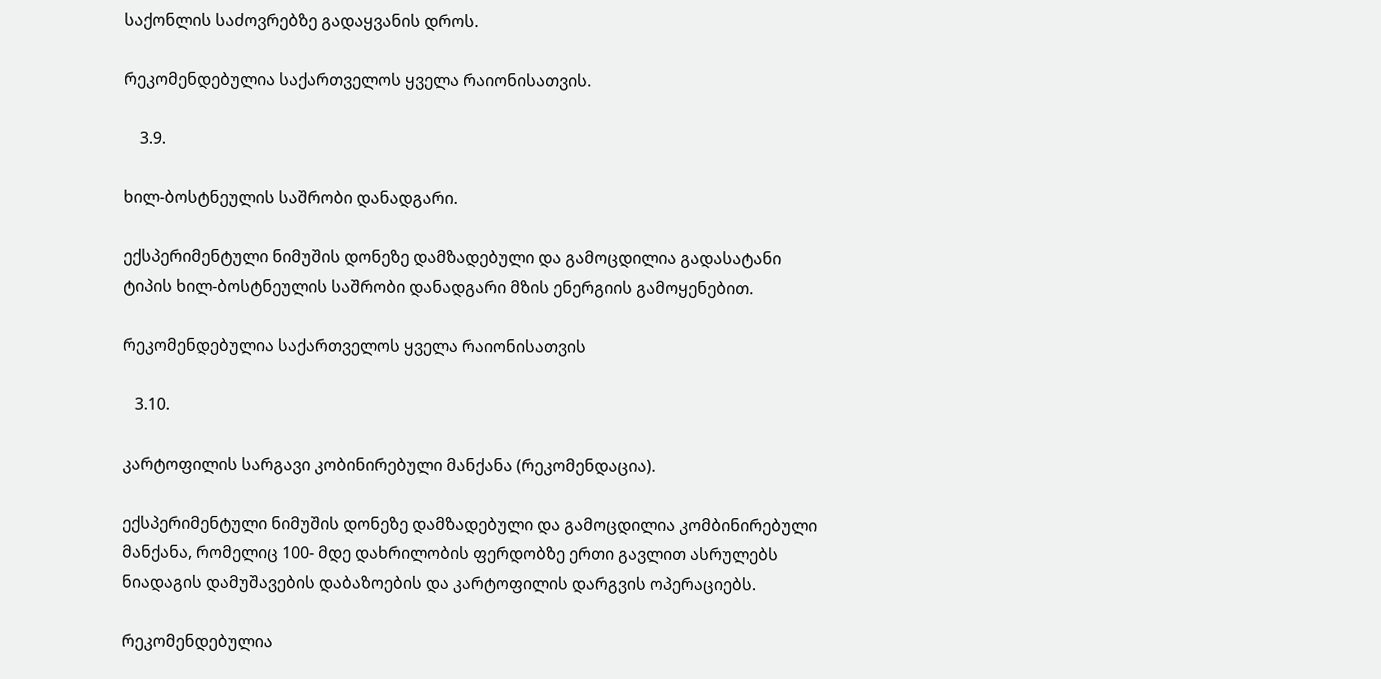საქონლის საძოვრებზე გადაყვანის დროს.

რეკომენდებულია საქართველოს ყველა რაიონისათვის.

    3.9.

ხილ-ბოსტნეულის საშრობი დანადგარი.

ექსპერიმენტული ნიმუშის დონეზე დამზადებული და გამოცდილია გადასატანი ტიპის ხილ-ბოსტნეულის საშრობი დანადგარი მზის ენერგიის გამოყენებით.

რეკომენდებულია საქართველოს ყველა რაიონისათვის

   3.10.

კარტოფილის სარგავი კობინირებული მანქანა (რეკომენდაცია).

ექსპერიმენტული ნიმუშის დონეზე დამზადებული და გამოცდილია კომბინირებული მანქანა, რომელიც 100- მდე დახრილობის ფერდობზე ერთი გავლით ასრულებს ნიადაგის დამუშავების დაბაზოების და კარტოფილის დარგვის ოპერაციებს.

რეკომენდებულია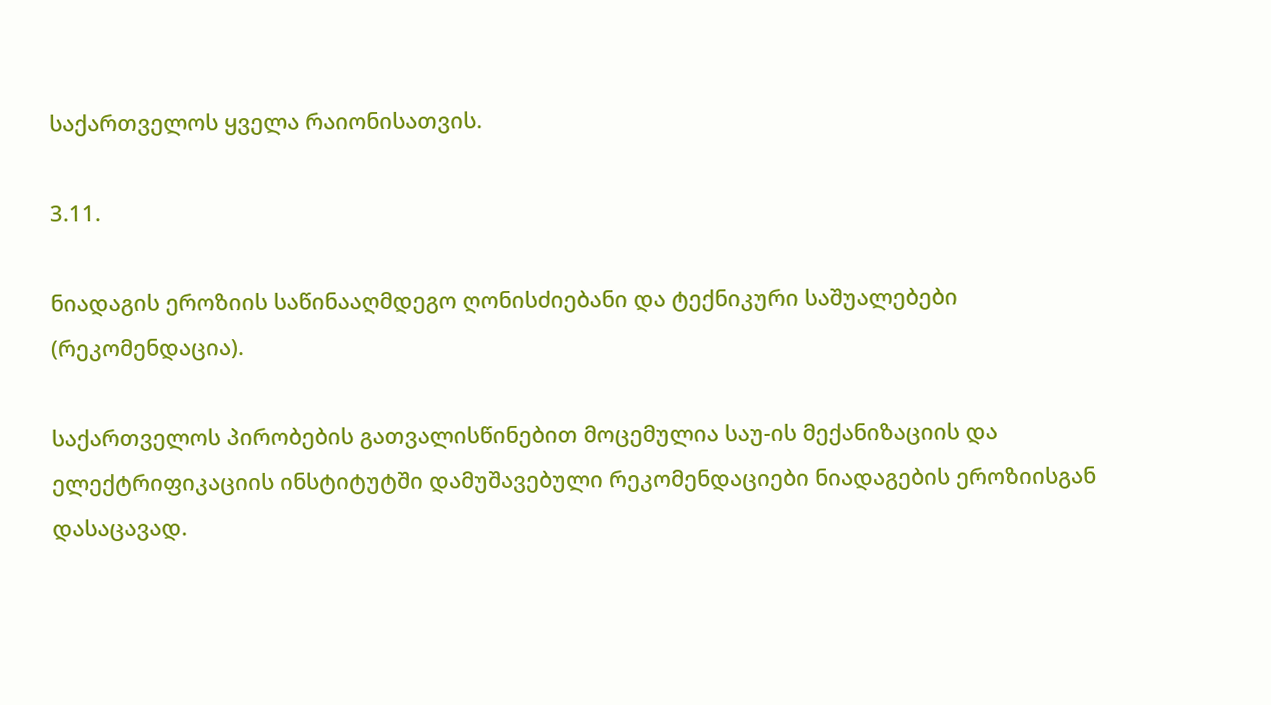საქართველოს ყველა რაიონისათვის.

3.11.

ნიადაგის ეროზიის საწინააღმდეგო ღონისძიებანი და ტექნიკური საშუალებები (რეკომენდაცია).

საქართველოს პირობების გათვალისწინებით მოცემულია საუ-ის მექანიზაციის და ელექტრიფიკაციის ინსტიტუტში დამუშავებული რეკომენდაციები ნიადაგების ეროზიისგან დასაცავად.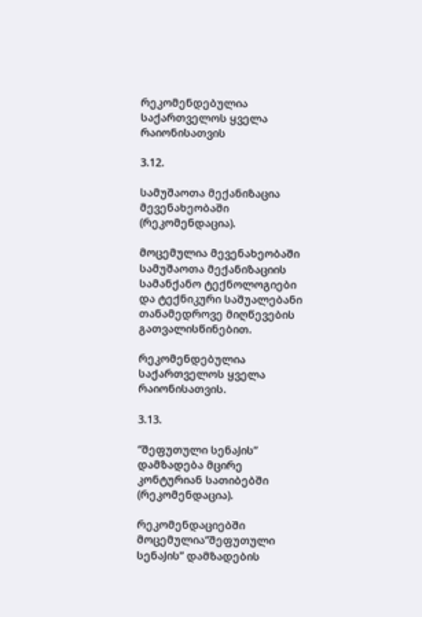რეკომენდებულია საქართველოს ყველა რაიონისათვის

3.12.

სამუშაოთა მექანიზაცია მევენახეობაში (რეკომენდაცია).

მოცემულია მევენახეობაში სამუშაოთა მექანიზაციის სამანქანო ტექნოლოგიები და ტექნიკური საშუალებანი თანამედროვე მიღწევების გათვალისწინებით.

რეკომენდებულია საქართველოს ყველა რაიონისათვის.

3.13.

“შეფუთული სენაJის” დამზადება მცირე კონტურიან სათიბებში (რეკომენდაცია).

რეკომენდაციებში მოცემულია“შეფუთული სენაJის” დამზადების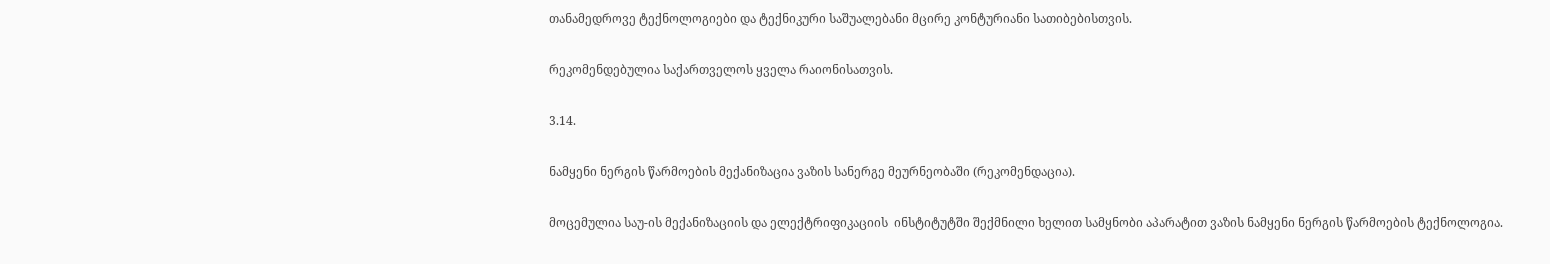თანამედროვე ტექნოლოგიები და ტექნიკური საშუალებანი მცირე კონტურიანი სათიბებისთვის.

რეკომენდებულია საქართველოს ყველა რაიონისათვის.

3.14.

ნამყენი ნერგის წარმოების მექანიზაცია ვაზის სანერგე მეურნეობაში (რეკომენდაცია).

მოცემულია საუ-ის მექანიზაციის და ელექტრიფიკაციის  ინსტიტუტში შექმნილი ხელით სამყნობი აპარატით ვაზის ნამყენი ნერგის წარმოების ტექნოლოგია.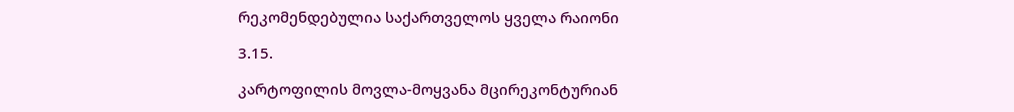რეკომენდებულია საქართველოს ყველა რაიონი

3.15.

კარტოფილის მოვლა-მოყვანა მცირეკონტურიან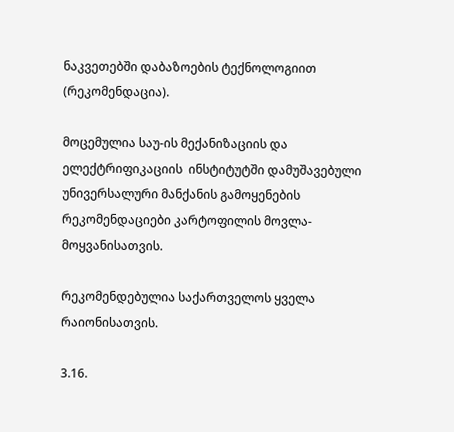ნაკვეთებში დაბაზოების ტექნოლოგიით (რეკომენდაცია).

მოცემულია საუ-ის მექანიზაციის და ელექტრიფიკაციის  ინსტიტუტში დამუშავებული უნივერსალური მანქანის გამოყენების რეკომენდაციები კარტოფილის მოვლა-მოყვანისათვის.

რეკომენდებულია საქართველოს ყველა რაიონისათვის.

3.16.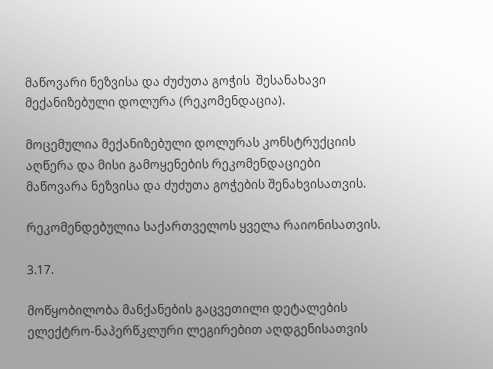მაწოვარი ნეზვისა და ძუძუთა გოჭის  შესანახავი მექანიზებული დოლურა (რეკომენდაცია).

მოცემულია მექანიზებული დოლურას კონსტრუქციის აღწერა და მისი გამოყენების რეკომენდაციები მაწოვარა ნეზვისა და ძუძუთა გოჭების შენახვისათვის.

რეკომენდებულია საქართველოს ყველა რაიონისათვის.

3.17.

მოწყობილობა მანქანების გაცვეთილი დეტალების ელექტრო-ნაპერწკლური ლეგირებით აღდგენისათვის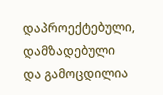დაპროექტებული, დამზადებული და გამოცდილია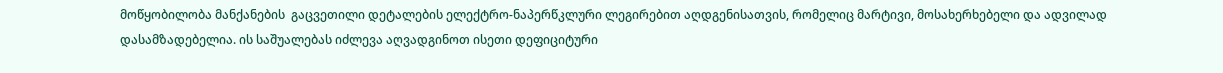მოწყობილობა მანქანების  გაცვეთილი დეტალების ელექტრო-ნაპერწკლური ლეგირებით აღდგენისათვის, რომელიც მარტივი, მოსახერხებელი და ადვილად დასამზადებელია. ის საშუალებას იძლევა აღვადგინოთ ისეთი დეფიციტური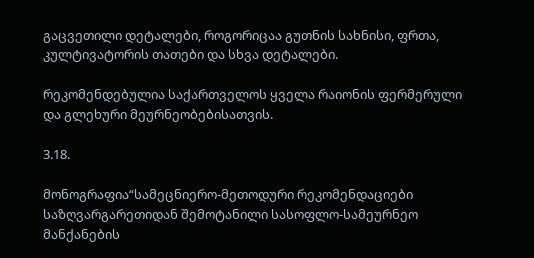გაცვეთილი დეტალები, როგორიცაა გუთნის სახნისი, ფრთა, კულტივატორის თათები და სხვა დეტალები.

რეკომენდებულია საქართველოს ყველა რაიონის ფერმერული და გლეხური მეურნეობებისათვის.

3.18.

მონოგრაფია“სამეცნიერო-მეთოდური რეკომენდაციები საზღვარგარეთიდან შემოტანილი სასოფლო-სამეურნეო მანქანების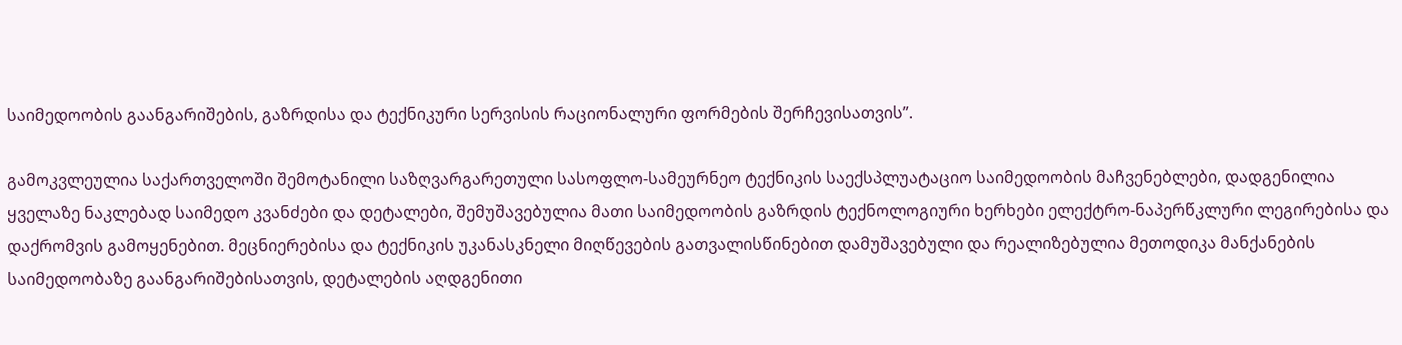საიმედოობის გაანგარიშების, გაზრდისა და ტექნიკური სერვისის რაციონალური ფორმების შერჩევისათვის”.

გამოკვლეულია საქართველოში შემოტანილი საზღვარგარეთული სასოფლო-სამეურნეო ტექნიკის საექსპლუატაციო საიმედოობის მაჩვენებლები, დადგენილია ყველაზე ნაკლებად საიმედო კვანძები და დეტალები, შემუშავებულია მათი საიმედოობის გაზრდის ტექნოლოგიური ხერხები ელექტრო-ნაპერწკლური ლეგირებისა და დაქრომვის გამოყენებით. მეცნიერებისა და ტექნიკის უკანასკნელი მიღწევების გათვალისწინებით დამუშავებული და რეალიზებულია მეთოდიკა მანქანების საიმედოობაზე გაანგარიშებისათვის, დეტალების აღდგენითი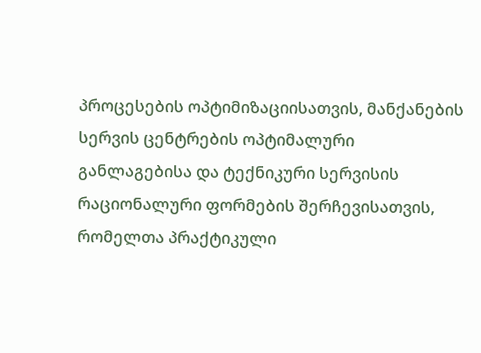პროცესების ოპტიმიზაციისათვის, მანქანების სერვის ცენტრების ოპტიმალური განლაგებისა და ტექნიკური სერვისის რაციონალური ფორმების შერჩევისათვის, რომელთა პრაქტიკული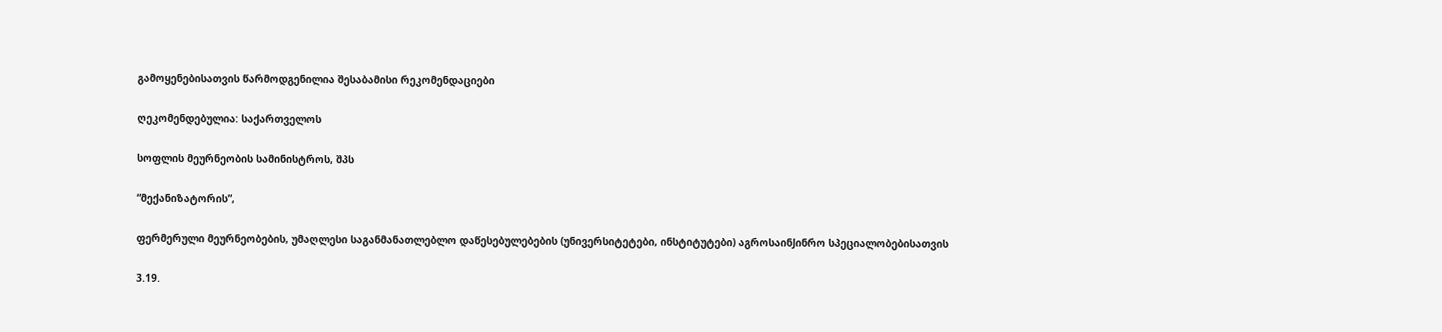გამოყენებისათვის წარმოდგენილია შესაბამისი რეკომენდაციები

ღეკომენდებულია: საქართველოს

სოფლის მეურნეობის სამინისტროს, შპს

“მექანიზატორის”,

ფერმერული მეურნეობების, უმაღლესი საგანმანათლებლო დაწესებულებების (უნივერსიტეტები, ინსტიტუტები) აგროსაინJინრო სპეციალობებისათვის

3.19.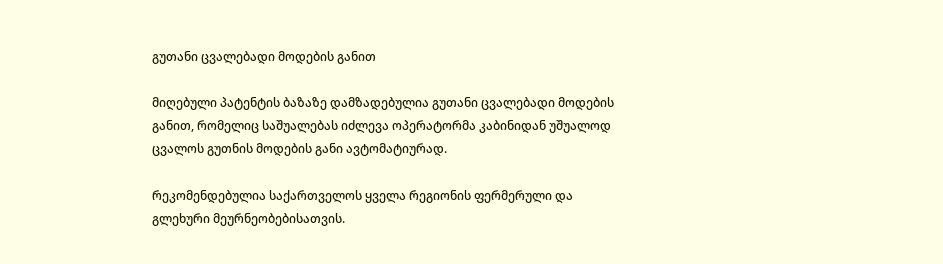გუთანი ცვალებადი მოდების განით

მიღებული პატენტის ბაზაზე დამზადებულია გუთანი ცვალებადი მოდების განით, რომელიც საშუალებას იძლევა ოპერატორმა კაბინიდან უშუალოდ ცვალოს გუთნის მოდების განი ავტომატიურად.

რეკომენდებულია საქართველოს ყველა რეგიონის ფერმერული და გლეხური მეურნეობებისათვის.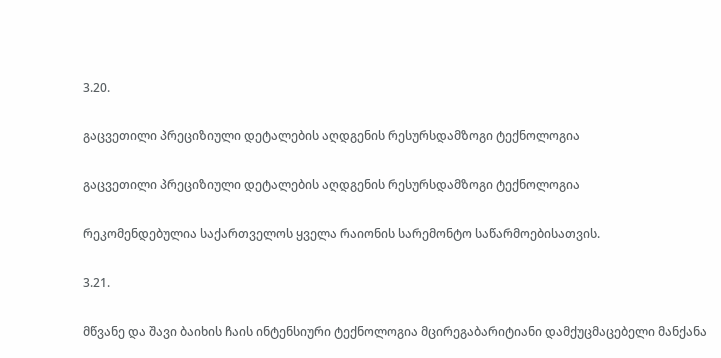3.20.

გაცვეთილი პრეციზიული დეტალების აღდგენის რესურსდამზოგი ტექნოლოგია

გაცვეთილი პრეციზიული დეტალების აღდგენის რესურსდამზოგი ტექნოლოგია

რეკომენდებულია საქართველოს ყველა რაიონის სარემონტო საწარმოებისათვის.

3.21.

მწვანე და შავი ბაიხის ჩაის ინტენსიური ტექნოლოგია მცირეგაბარიტიანი დამქუცმაცებელი მანქანა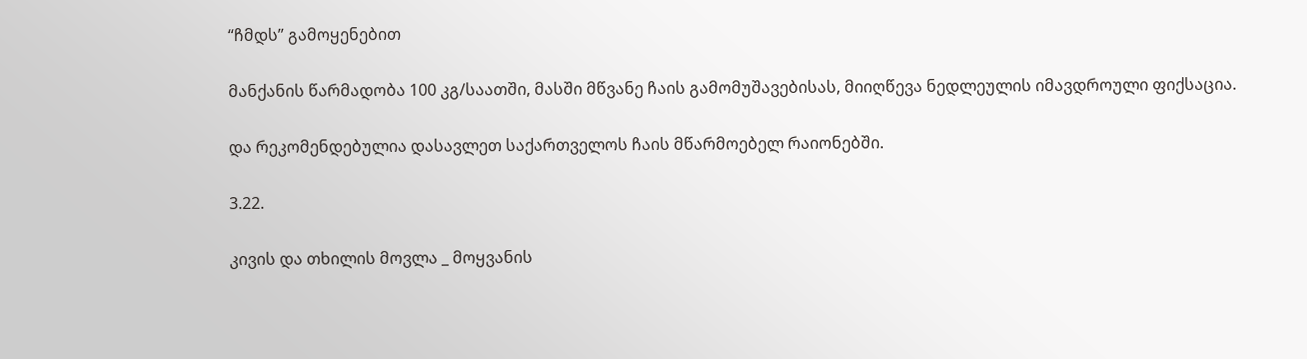“ჩმდს” გამოყენებით

მანქანის წარმადობა 100 კგ/საათში, მასში მწვანე ჩაის გამომუშავებისას, მიიღწევა ნედლეულის იმავდროული ფიქსაცია.

და რეკომენდებულია დასავლეთ საქართველოს ჩაის მწარმოებელ რაიონებში.

3.22.

კივის და თხილის მოვლა _ მოყვანის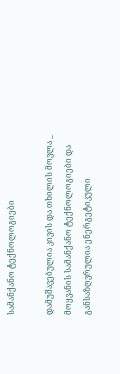სამანქანო ტექნოლოგიები

დამუშავებულია კივის და თხილის მოვლა _ მოყვანის სამანქანო ტექნოლოგიები და განსაზღვრულია ენერგეტიკული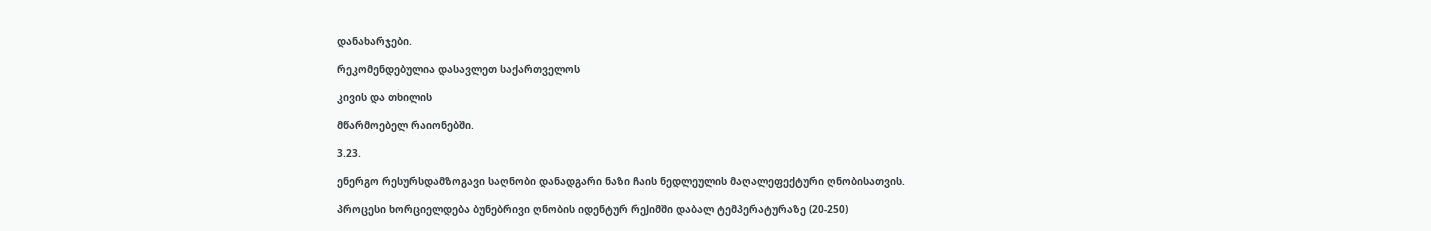დანახარჯები.

რეკომენდებულია დასავლეთ საქართველოს

კივის და თხილის

მწარმოებელ რაიონებში.

3.23.

ენერგო რესურსდამზოგავი საღნობი დანადგარი ნაზი ჩაის ნედლეულის მაღალეფექტური ღნობისათვის.

პროცესი ხორციელდება ბუნებრივი ღნობის იდენტურ რეJიმში დაბალ ტემპერატურაზე (20-250)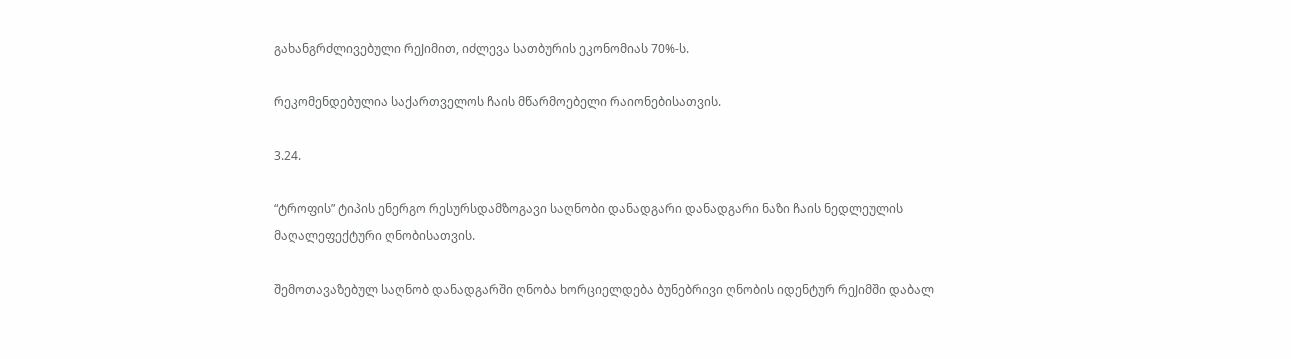გახანგრძლივებული რეJიმით, იძლევა სათბურის ეკონომიას 70%-ს.

რეკომენდებულია საქართველოს ჩაის მწარმოებელი რაიონებისათვის.

3.24.

“ტროფის” ტიპის ენერგო რესურსდამზოგავი საღნობი დანადგარი დანადგარი ნაზი ჩაის ნედლეულის მაღალეფექტური ღნობისათვის.

შემოთავაზებულ საღნობ დანადგარში ღნობა ხორციელდება ბუნებრივი ღნობის იდენტურ რეJიმში დაბალ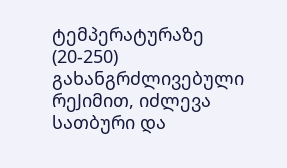ტემპერატურაზე (20-250) გახანგრძლივებული რეJიმით, იძლევა სათბური და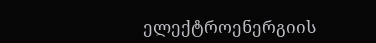ელექტროენერგიის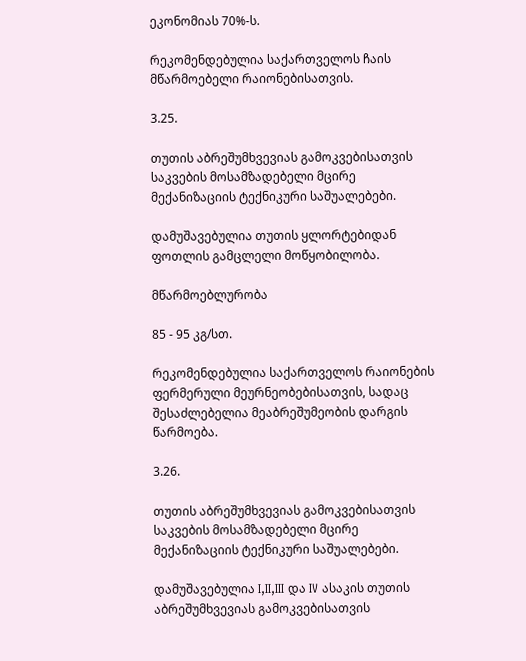ეკონომიას 70%-ს.

რეკომენდებულია საქართველოს ჩაის მწარმოებელი რაიონებისათვის.

3.25.

თუთის აბრეშუმხვევიას გამოკვებისათვის საკვების მოსამზადებელი მცირე მექანიზაციის ტექნიკური საშუალებები.

დამუშავებულია თუთის ყლორტებიდან ფოთლის გამცლელი მოწყობილობა.

მწარმოებლურობა

85 - 95 კგ/სთ.

რეკომენდებულია საქართველოს რაიონების ფერმერული მეურნეობებისათვის, სადაც შესაძლებელია მეაბრეშუმეობის დარგის წარმოება.

3.26.

თუთის აბრეშუმხვევიას გამოკვებისათვის საკვების მოსამზადებელი მცირე მექანიზაციის ტექნიკური საშუალებები.

დამუშავებულია I,II,III და IV ასაკის თუთის აბრეშუმხვევიას გამოკვებისათვის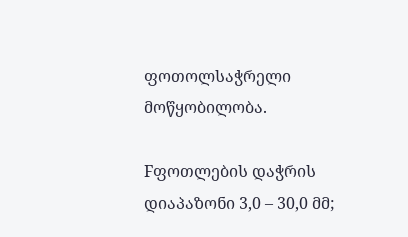ფოთოლსაჭრელი მოწყობილობა.

Fფოთლების დაჭრის დიაპაზონი 3,0 – 30,0 მმ;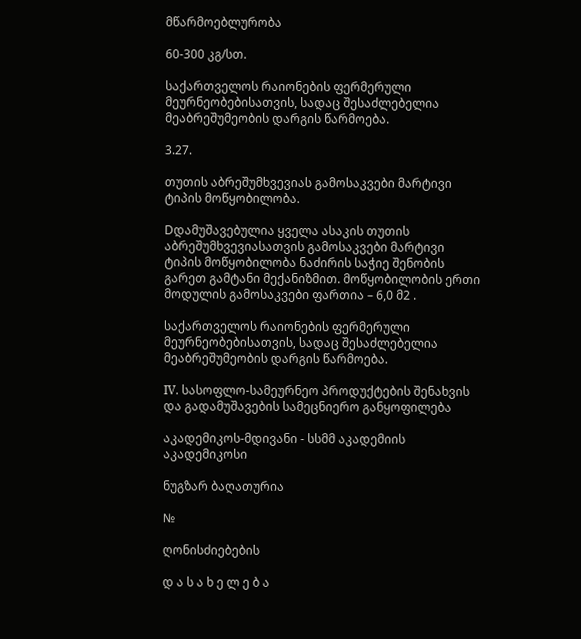მწარმოებლურობა

60-300 კგ/სთ.

საქართველოს რაიონების ფერმერული მეურნეობებისათვის, სადაც შესაძლებელია მეაბრეშუმეობის დარგის წარმოება.

3.27.

თუთის აბრეშუმხვევიას გამოსაკვები მარტივი ტიპის მოწყობილობა.

Dდამუშავებულია ყველა ასაკის თუთის აბრეშუმხვევიასათვის გამოსაკვები მარტივი ტიპის მოწყობილობა ნაძირის საჭიე შენობის გარეთ გამტანი მექანიზმით. მოწყობილობის ერთი მოდულის გამოსაკვები ფართია – 6,0 მ2 .

საქართველოს რაიონების ფერმერული მეურნეობებისათვის, სადაც შესაძლებელია მეაბრეშუმეობის დარგის წარმოება.

IV. სასოფლო-სამეურნეო პროდუქტების შენახვის და გადამუშავების სამეცნიერო განყოფილება

აკადემიკოს-მდივანი - სსმმ აკადემიის აკადემიკოსი

ნუგზარ ბაღათურია

№

ღონისძიებების

დ ა ს ა ხ ე ლ ე ბ ა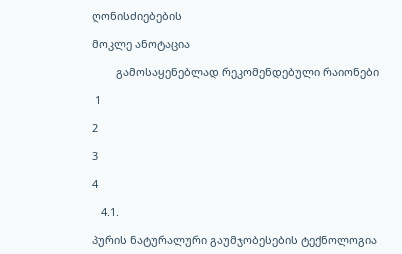ღონისძიებების

მოკლე ანოტაცია

        გამოსაყენებლად რეკომენდებული რაიონები

 1

2

3

4

   4.1.

პურის ნატურალური გაუმჯობესების ტექნოლოგია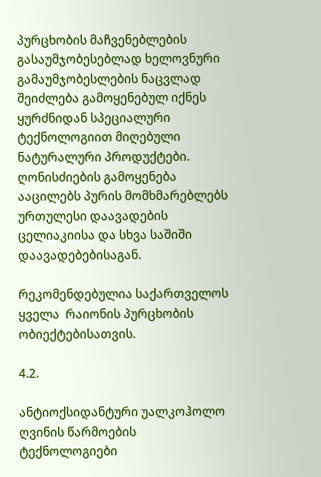პურცხობის მაჩვენებლების გასაუმჯობესებლად ხელოვნური გამაუმჯობესლების ნაცვლად შეიძლება გამოყენებულ იქნეს  ყურძნიდან სპეციალური ტექნოლოგიით მიღებული ნატურალური პროდუქტები. ღონისძიების გამოყენება ააცილებს პურის მომხმარებლებს ურთულესი დაავადების ცელიაკიისა და სხვა საშიში დაავადებებისაგან.

რეკომენდებულია საქართველოს ყველა  რაიონის პურცხობის ობიექტებისათვის.

4.2.

ანტიოქსიდანტური უალკოჰოლო ღვინის წარმოების ტექნოლოგიები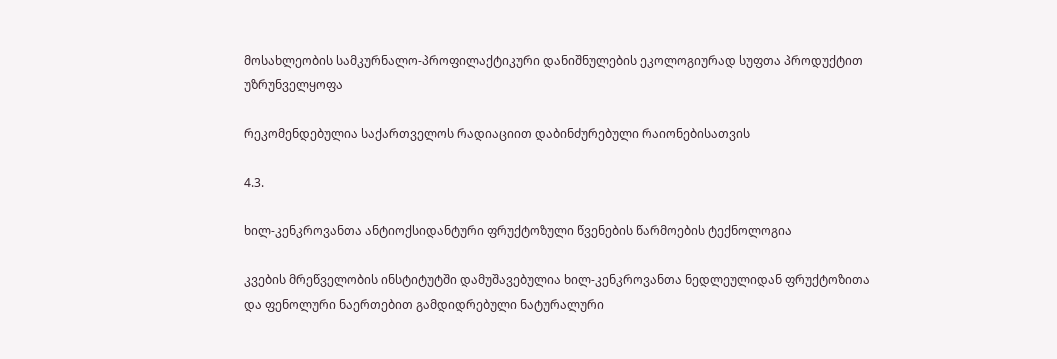მოსახლეობის სამკურნალო-პროფილაქტიკური დანიშნულების ეკოლოგიურად სუფთა პროდუქტით უზრუნველყოფა

რეკომენდებულია საქართველოს რადიაციით დაბინძურებული რაიონებისათვის

4.3.

ხილ-კენკროვანთა ანტიოქსიდანტური ფრუქტოზული წვენების წარმოების ტექნოლოგია

კვების მრეწველობის ინსტიტუტში დამუშავებულია ხილ-კენკროვანთა ნედლეულიდან ფრუქტოზითა და ფენოლური ნაერთებით გამდიდრებული ნატურალური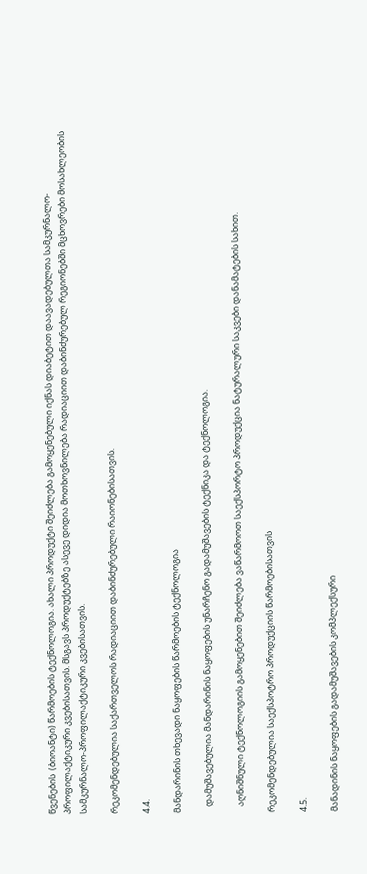წვენების  (ბიოანტი) წარმოების ტექნოლოგია. ახალი პროდუქტი შეიძლება გამოყენებული იქნას დიაბეტით დაავადებულთა სამკურნალო-პროფილაქტიკური კვებისათვის. მსგავს პროდუქტებზე ასევე დიდია მოთხოვნილება რადიაციით დაბინძურებულ რეგიონებში მცხოვრები მოსახლეობის სამკურნალო-პროფილაქტიკური კვებისათვის.

რეკომენდებულია საქართველოს რადიაციით დაბინძურებული რაიონებისათვის.

4.4.

მანდარინის თხევადი ნაყოფების წარმოების ტექნოლოგია

   დამუშავებულია მანდარინის ნაყოფების უნარჩენო გადამუშავების ტექნიკა და ტექნოლოგია.

   აღნიშნული ტექნოლოგიის გამოყენებით შეიძლება ვაწარმოოთ საექსპორტო პროდუქცია ნატურალური საკვები დანამატების სახით.

რეკომენდებულია საექსპოტრო პროდუქციის წარმოებისათვის

4.5.

მანადინის ნაყოფების გადამუშავების კომპლექსური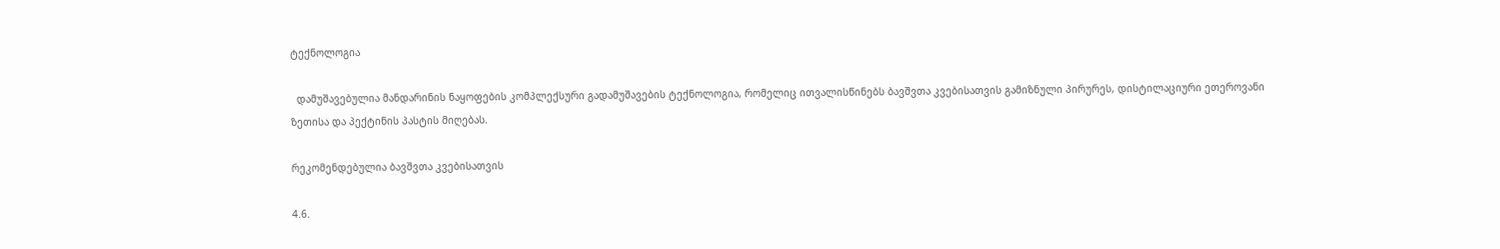ტექნოლოგია

  დამუშავებულია მანდარინის ნაყოფების კომპლექსური გადამუშავების ტექნოლოგია, რომელიც ითვალისწინებს ბავშვთა კვებისათვის გამიზნული პირურეს, დისტილაციური ეთეროვანი ზეთისა და პექტინის პასტის მიღებას.

რეკომენდებულია ბავშვთა კვებისათვის

4.6.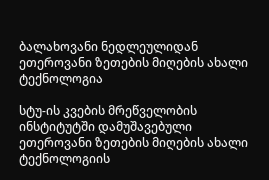ბალახოვანი ნედლეულიდან ეთეროვანი ზეთების მიღების ახალი ტექნოლოგია

სტუ-ის კვების მრეწველობის ინსტიტუტში დამუშავებული ეთეროვანი ზეთების მიღების ახალი ტექნოლოგიის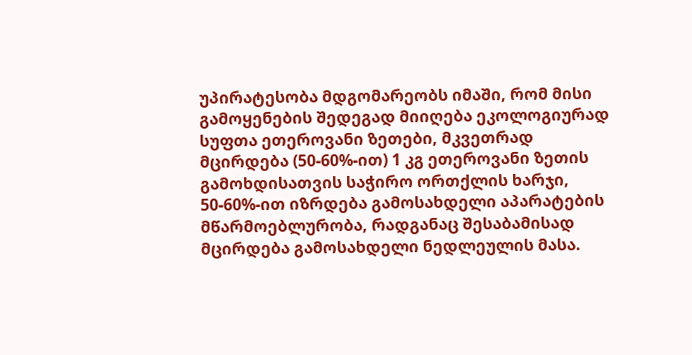უპირატესობა მდგომარეობს იმაში, რომ მისი გამოყენების შედეგად მიიღება ეკოლოგიურად სუფთა ეთეროვანი ზეთები, მკვეთრად მცირდება (50-60%-ით) 1 კგ ეთეროვანი ზეთის გამოხდისათვის საჭირო ორთქლის ხარჯი,  50-60%-ით იზრდება გამოსახდელი აპარატების მწარმოებლურობა, რადგანაც შესაბამისად მცირდება გამოსახდელი ნედლეულის მასა.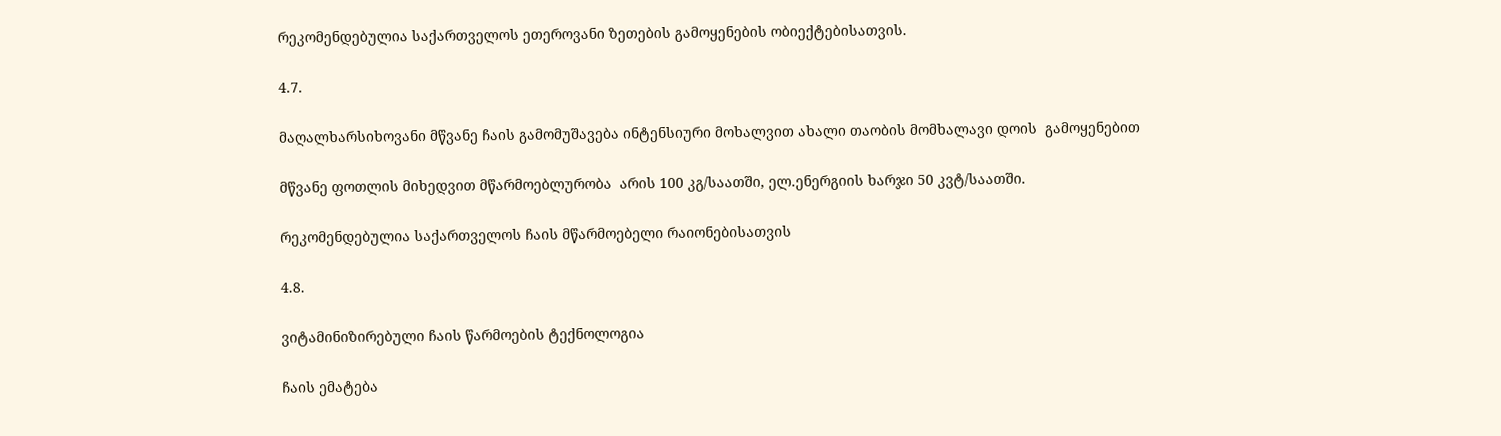რეკომენდებულია საქართველოს ეთეროვანი ზეთების გამოყენების ობიექტებისათვის.

4.7.

მაღალხარსიხოვანი მწვანე ჩაის გამომუშავება ინტენსიური მოხალვით ახალი თაობის მომხალავი დოის  გამოყენებით

მწვანე ფოთლის მიხედვით მწარმოებლურობა  არის 100 კგ/საათში, ელ.ენერგიის ხარჯი 50 კვტ/საათში.

რეკომენდებულია საქართველოს ჩაის მწარმოებელი რაიონებისათვის

4.8.

ვიტამინიზირებული ჩაის წარმოების ტექნოლოგია

ჩაის ემატება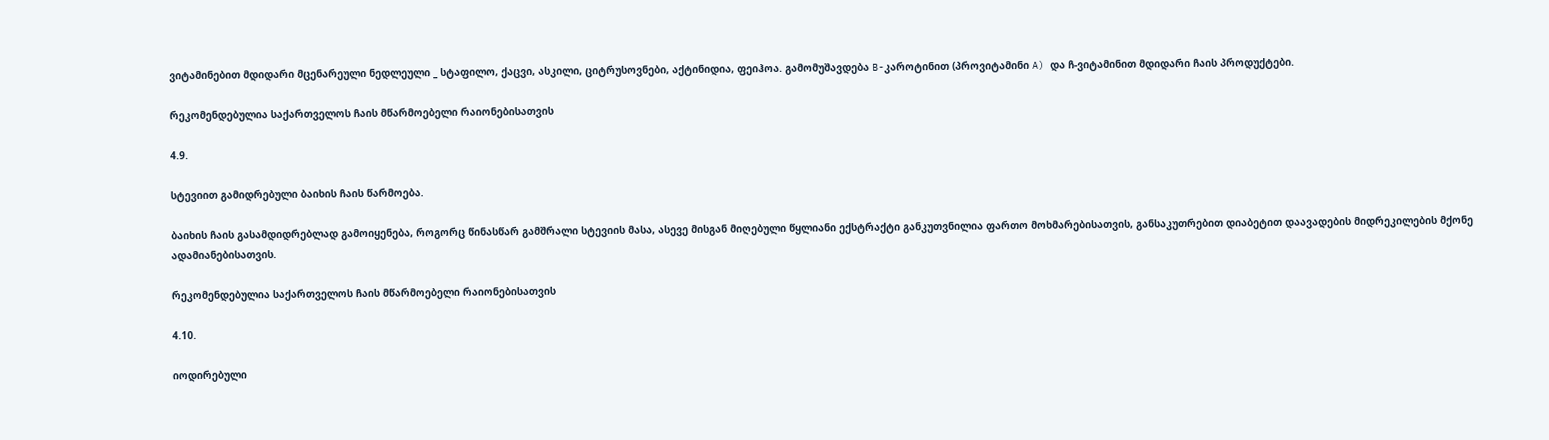ვიტამინებით მდიდარი მცენარეული ნედლეული _ სტაფილო, ქაცვი, ასკილი, ციტრუსოვნები, აქტინიდია, ფეიჰოა. გამომუშავდება B-კაროტინით (პროვიტამინი A) და ჩ-ვიტამინით მდიდარი ჩაის პროდუქტები.

რეკომენდებულია საქართველოს ჩაის მწარმოებელი რაიონებისათვის

4.9.

სტევიით გამიდრებული ბაიხის ჩაის წარმოება.

ბაიხის ჩაის გასამდიდრებლად გამოიყენება, როგორც წინასწარ გამშრალი სტევიის მასა, ასევე მისგან მიღებული წყლიანი ექსტრაქტი განკუთვნილია ფართო მოხმარებისათვის, განსაკუთრებით დიაბეტით დაავადების მიდრეკილების მქონე ადამიანებისათვის.

რეკომენდებულია საქართველოს ჩაის მწარმოებელი რაიონებისათვის

4.10.

იოდირებული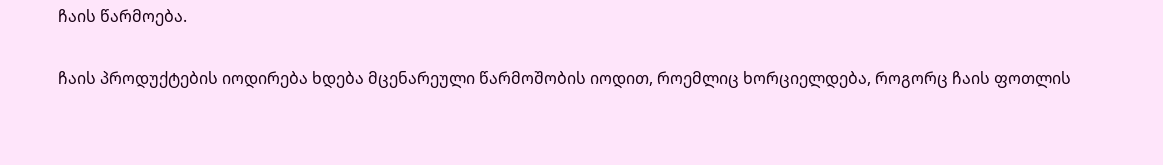ჩაის წარმოება.

ჩაის პროდუქტების იოდირება ხდება მცენარეული წარმოშობის იოდით, როემლიც ხორციელდება, როგორც ჩაის ფოთლის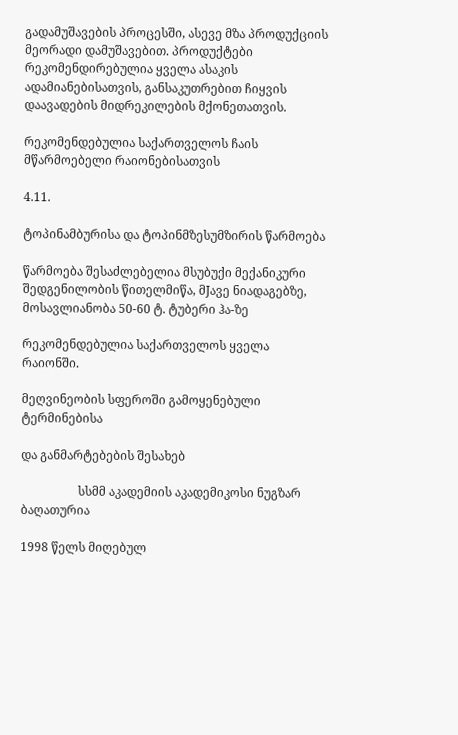გადამუშავების პროცესში, ასევე მზა პროდუქციის მეორადი დამუშავებით. პროდუქტები რეკომენდირებულია ყველა ასაკის ადამიანებისათვის, განსაკუთრებით ჩიყვის დაავადების მიდრეკილების მქონეთათვის.

რეკომენდებულია საქართველოს ჩაის მწარმოებელი რაიონებისათვის

4.11.

ტოპინამბურისა და ტოპინმზესუმზირის წარმოება

წარმოება შესაძლებელია მსუბუქი მექანიკური შედგენილობის წითელმიწა, მJავე ნიადაგებზე, მოსავლიანობა 50-60 ტ. ტუბერი ჰა-ზე

რეკომენდებულია საქართველოს ყველა რაიონში.

მეღვინეობის სფეროში გამოყენებული ტერმინებისა

და განმარტებების შესახებ

                   სსმმ აკადემიის აკადემიკოსი ნუგზარ ბაღათურია

1998 წელს მიღებულ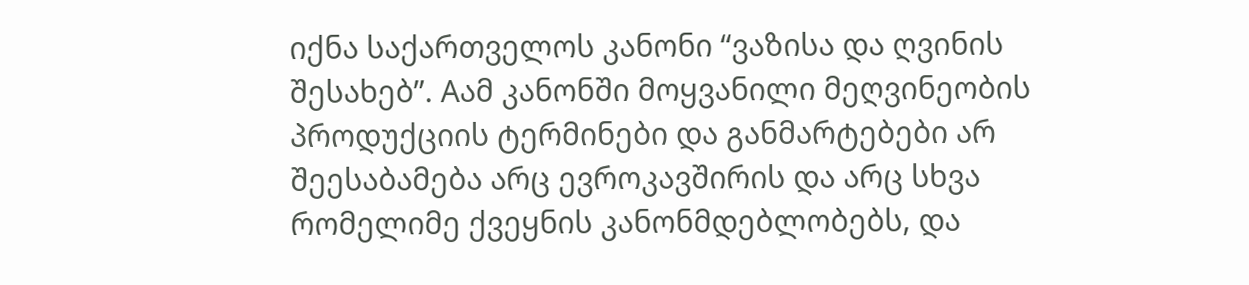იქნა საქართველოს კანონი “ვაზისა და ღვინის შესახებ”. Aამ კანონში მოყვანილი მეღვინეობის პროდუქციის ტერმინები და განმარტებები არ შეესაბამება არც ევროკავშირის და არც სხვა რომელიმე ქვეყნის კანონმდებლობებს, და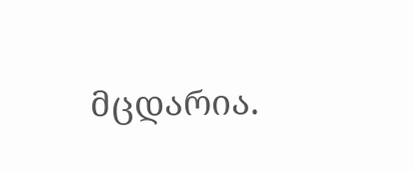მცდარია.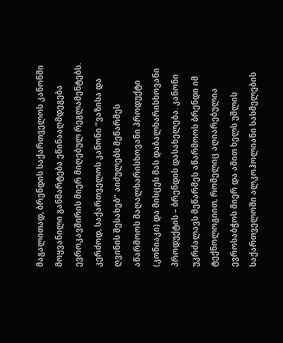მაგალითად, ბრენდის საქართველოს კანონში მოყვანილი განმარტება ეწინააღმდეგება ევროკავშირის მიერ მიღებულ რეგლამენტებს. კერძოდ, საქართველოს კანონი “ვაზისა და ღვინის შესახებ” აიძულებს მეწარმეს აწარმოოს მაღალხარისხოვანი პროდუქტი (კონიაკი) და მისცეს მას დაბალხარისხოვანი პროდუქტის – ბრენდის დასახელება. კანონი უკრძალავს მეწარმეს აწარმოოს ბრენდი იმ ტექნოლოგიით, რომელიც აღიარებულია ევროსაბჭოს მიერ და ამით ხელს უშლის საქართველოში ალკოჰოლიანი სასმელების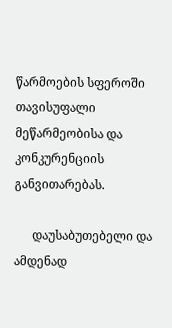წარმოების სფეროში თავისუფალი მეწარმეობისა და კონკურენციის  განვითარებას.

      დაუსაბუთებელი და ამდენად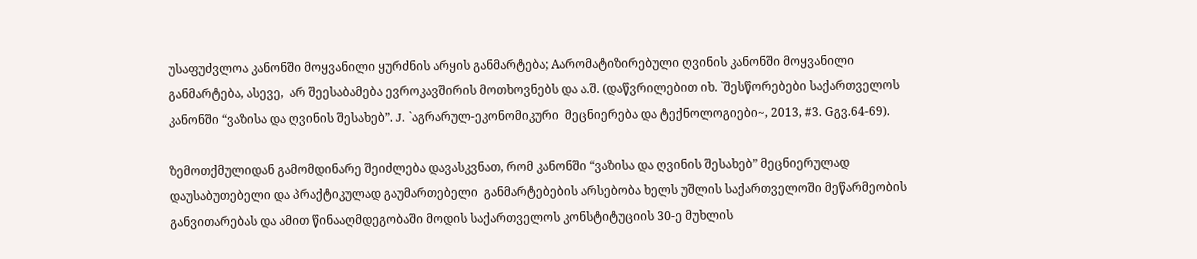უსაფუძვლოა კანონში მოყვანილი ყურძნის არყის განმარტება; Aარომატიზირებული ღვინის კანონში მოყვანილი განმარტება, ასევე,  არ შეესაბამება ევროკავშირის მოთხოვნებს და ა.შ. (დაწვრილებით იხ. `შესწორებები საქართველოს კანონში “ვაზისა და ღვინის შესახებ”. J. `აგრარულ-ეკონომიკური  მეცნიერება და ტექნოლოგიები~, 2013, #3. Gგვ.64-69).

ზემოთქმულიდან გამომდინარე შეიძლება დავასკვნათ, რომ კანონში “ვაზისა და ღვინის შესახებ” მეცნიერულად დაუსაბუთებელი და პრაქტიკულად გაუმართებელი  განმარტებების არსებობა ხელს უშლის საქართველოში მეწარმეობის განვითარებას და ამით წინააღმდეგობაში მოდის საქართველოს კონსტიტუციის 30-ე მუხლის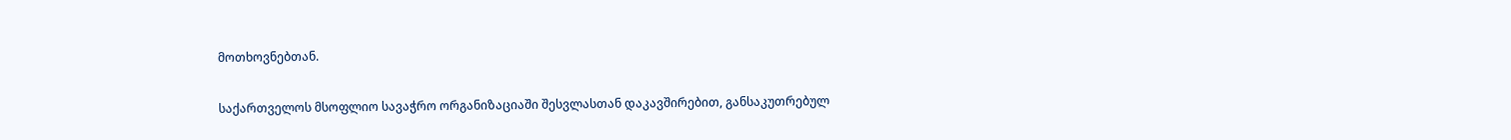მოთხოვნებთან.

საქართველოს მსოფლიო სავაჭრო ორგანიზაციაში შესვლასთან დაკავშირებით, განსაკუთრებულ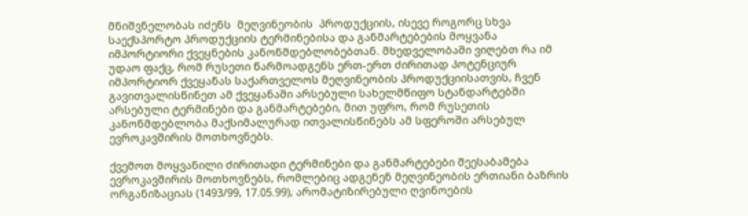მნიშვნელობას იძენს  მეღვინეობის  პროდუქციის, ისევე როგორც სხვა საექსპორტო პროდუქციის ტერმინებისა და განმარტებების მოყვანა იმპორტიორი ქვეყნების კანონმდებლობებთან. მხედველობაში ვიღებთ რა იმ უდაო ფაქც, რომ რუსეთი წარმოადგენს ერთ-ერთ ძირითად პოტენციურ იმპორტიორ ქვეყანას საქართველოს მეღვინეობის პროდუქციისათვის, ჩვენ გავითვალისწინეთ ამ ქვეყანაში არსებული სახელმწიფო სტანდარტებში არსებული ტერმინები და განმარტებები, მით უფრო, რომ რუსეთის კანონმდებლობა მაქსიმალურად ითვალისწინებს ამ სფეროში არსებულ ევროკავშირის მოთხოვნებს.

ქვემოთ მოყვანილი ძირითადი ტერმინები და განმარტებები შეესაბამება ევროკავშირის მოთხოვნებს, რომლებიც ადგენენ მეღვინეობის ერთიანი ბაზრის ორგანიზაციას (1493/99, 17.05.99), არომატიზირებული ღვინოების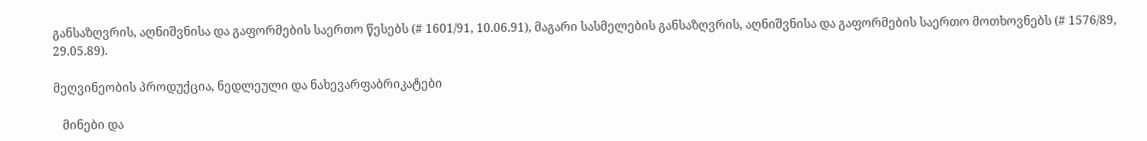განსაზღვრის, აღნიშვნისა და გაფორმების საერთო წესებს (# 1601/91, 10.06.91), მაგარი სასმელების განსაზღვრის, აღნიშვნისა და გაფორმების საერთო მოთხოვნებს (# 1576/89, 29.05.89).

მეღვინეობის პროდუქცია, ნედლეული და ნახევარფაბრიკატები

   მინები და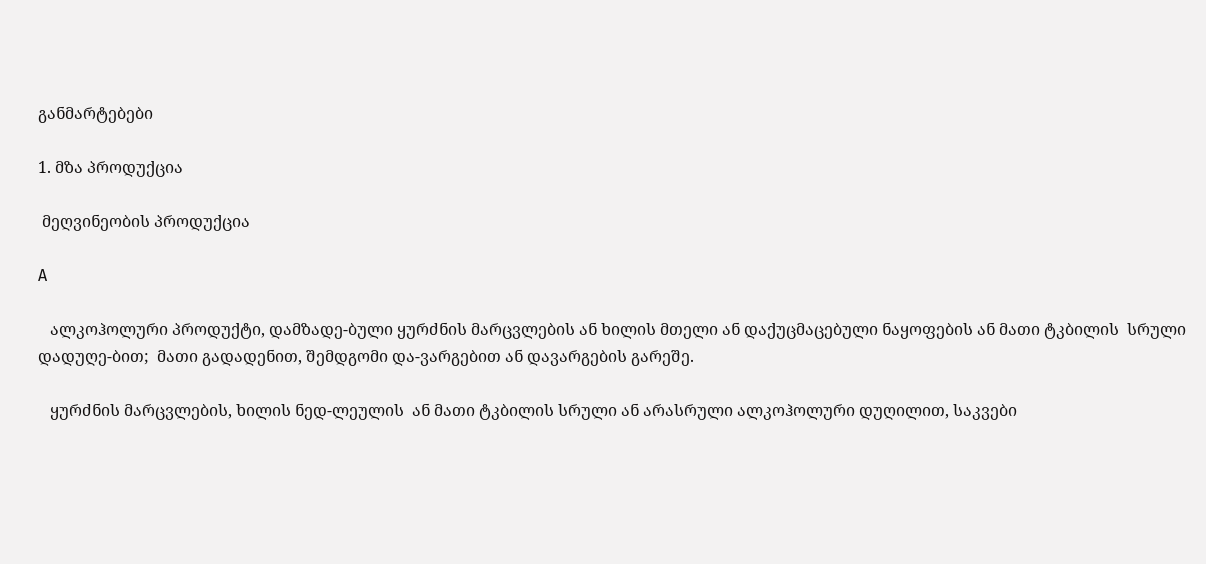განმარტებები

1. მზა პროდუქცია

 მეღვინეობის პროდუქცია

A

   ალკოჰოლური პროდუქტი, დამზადე-ბული ყურძნის მარცვლების ან ხილის მთელი ან დაქუცმაცებული ნაყოფების ან მათი ტკბილის  სრული  დადუღე-ბით;  მათი გადადენით, შემდგომი და-ვარგებით ან დავარგების გარეშე.

   ყურძნის მარცვლების, ხილის ნედ-ლეულის  ან მათი ტკბილის სრული ან არასრული ალკოჰოლური დუღილით, საკვები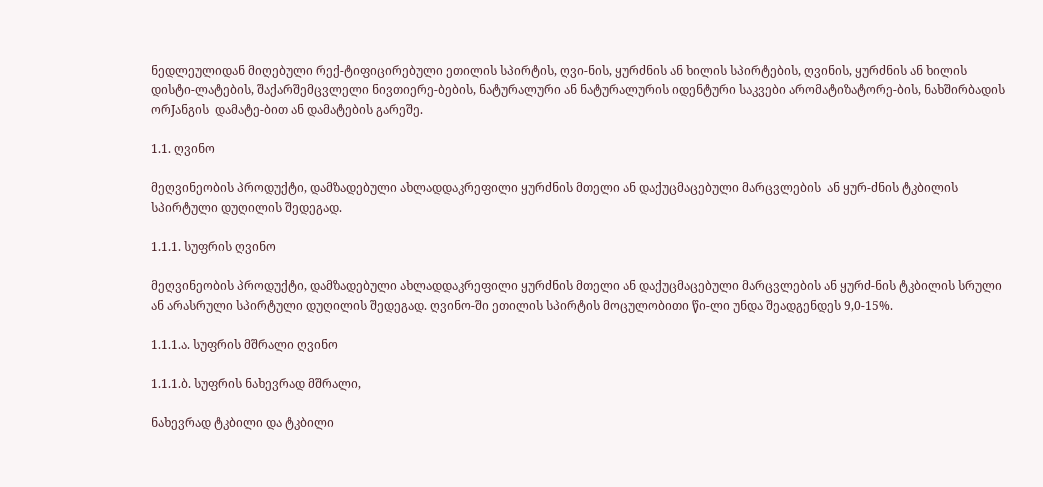ნედლეულიდან მიღებული რექ-ტიფიცირებული ეთილის სპირტის, ღვი-ნის, ყურძნის ან ხილის სპირტების, ღვინის, ყურძნის ან ხილის დისტი-ლატების, შაქარშემცვლელი ნივთიერე-ბების, ნატურალური ან ნატურალურის იდენტური საკვები არომატიზატორე-ბის, ნახშირბადის ორJანგის  დამატე-ბით ან დამატების გარეშე.

1.1. ღვინო

მეღვინეობის პროდუქტი, დამზადებული ახლადდაკრეფილი ყურძნის მთელი ან დაქუცმაცებული მარცვლების  ან ყურ-ძნის ტკბილის სპირტული დუღილის შედეგად.

1.1.1. სუფრის ღვინო

მეღვინეობის პროდუქტი, დამზადებული ახლადდაკრეფილი ყურძნის მთელი ან დაქუცმაცებული მარცვლების ან ყურძ-ნის ტკბილის სრული ან არასრული სპირტული დუღილის შედეგად. ღვინო-ში ეთილის სპირტის მოცულობითი წი-ლი უნდა შეადგენდეს 9,0-15%.

1.1.1.ა. სუფრის მშრალი ღვინო

1.1.1.ბ. სუფრის ნახევრად მშრალი,

ნახევრად ტკბილი და ტკბილი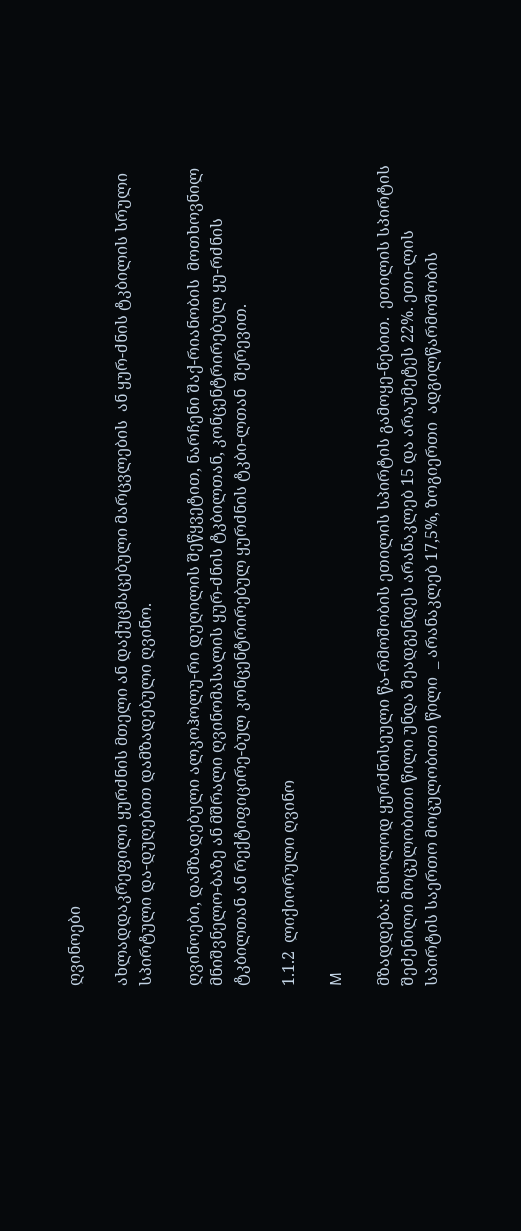ღვინოები

ახლადდაკრეფილი ყურძნის მთელი ან დაქუცმაცებული მარცვლების  ან ყურ-ძნის ტკბილის სრული სპირტული და-დუღებით დამზადებული ღვინო.

ღვინოები, დამზადებული ალკოჰოლუ-რი დუღილის შეწყვეტით, ნარჩენი შაქ-რიანობის  მოთხოვნილ   მნიშვნელო-ბაზე ან მშრალი ღვინომასალის ყურ-ძნის ტკბილთან, კონცენტრირებულ ყუ-რძნის ტკბილთან ან რექტიფიცირე-ბულ კონცენტრირებულ ყურძნის ტკბი-ლთან  შერევით.

1.1.2  ლიქიორული ღვინო

M

მზადდება: მხოლოდ ყურძნისეული წა-რმოშობის ეთილის სპირტის გამოყე-ნებით.  ეთილის სპირტის შეძენილი მოცულობითი წილი უნდა შეადგენდეს არანაკლებ 15 და არაუმეტეს 22%. ეთი-ლის სპირტის საერთო მოცულობითი წილი  _ არანაკლებ 17,5%, ზოგიერთი  ადგილწარმოშობის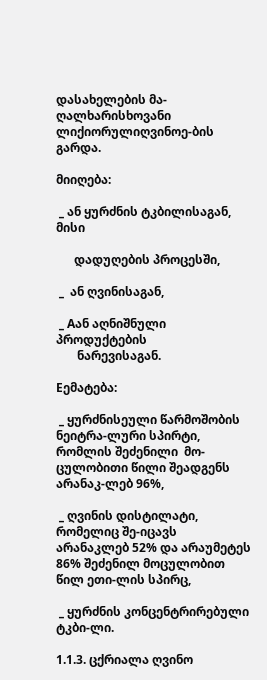დასახელების მა-ღალხარისხოვანი ლიქიორულიღვინოე-ბის  გარდა.

მიიღება:

 _ ან ყურძნის ტკბილისაგან,  მისი

      დადუღების პროცესში,

 _  ან ღვინისაგან,

 _ Aან აღნიშნული პროდუქტების
       ნარევისაგან.

Eემატება:

 _ ყურძნისეული წარმოშობის ნეიტრა-ლური სპირტი, რომლის შეძენილი  მო-ცულობითი წილი შეადგენს არანაკ-ლებ 96%,

 _ ღვინის დისტილატი, რომელიც შე-იცავს არანაკლებ 52% და არაუმეტეს 86% შეძენილ მოცულობით წილ ეთი-ლის სპირც,

 _ ყურძნის კონცენტრირებული ტკბი-ლი.

1.1.3. ცქრიალა ღვინო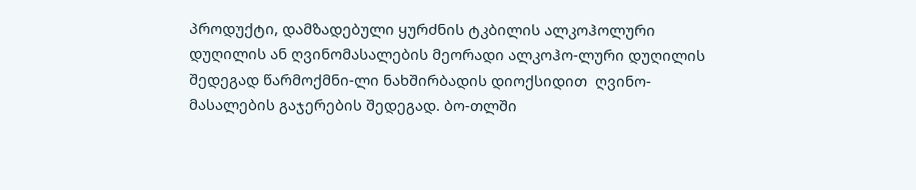პროდუქტი, დამზადებული ყურძნის ტკბილის ალკოჰოლური დუღილის ან ღვინომასალების მეორადი ალკოჰო-ლური დუღილის შედეგად წარმოქმნი-ლი ნახშირბადის დიოქსიდით  ღვინო-მასალების გაჯერების შედეგად. ბო-თლში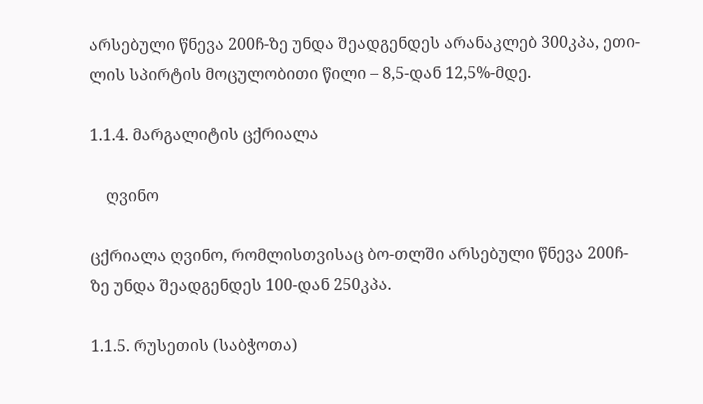არსებული წნევა 200ჩ-ზე უნდა შეადგენდეს არანაკლებ 300კპა, ეთი-ლის სპირტის მოცულობითი წილი – 8,5-დან 12,5%-მდე.

1.1.4. მარგალიტის ცქრიალა

    ღვინო

ცქრიალა ღვინო, რომლისთვისაც ბო-თლში არსებული წნევა 200ჩ-ზე უნდა შეადგენდეს 100-დან 250კპა.

1.1.5. რუსეთის (საბჭოთა)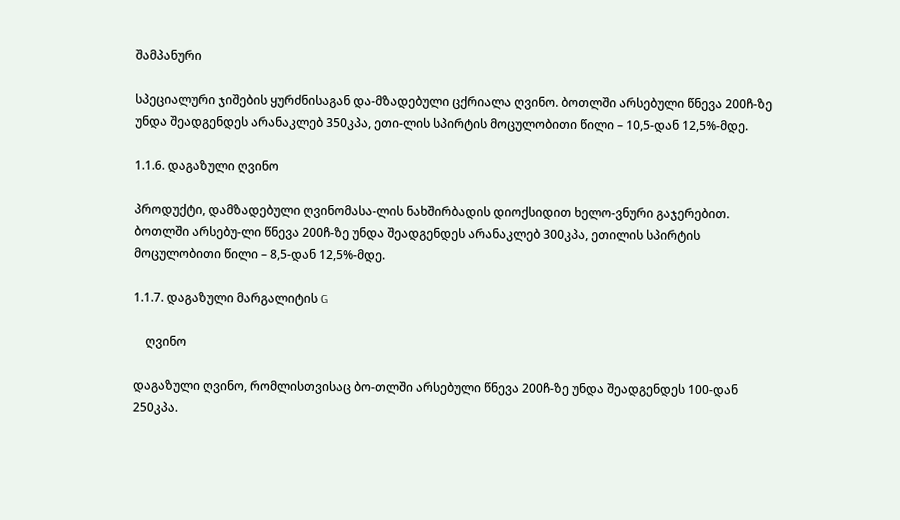შამპანური

სპეციალური ჯიშების ყურძნისაგან და-მზადებული ცქრიალა ღვინო. ბოთლში არსებული წნევა 200ჩ-ზე უნდა შეადგენდეს არანაკლებ 350კპა, ეთი-ლის სპირტის მოცულობითი წილი – 10,5-დან 12,5%-მდე.

1.1.6. დაგაზული ღვინო

პროდუქტი, დამზადებული ღვინომასა-ლის ნახშირბადის დიოქსიდით ხელო-ვნური გაჯერებით. ბოთლში არსებუ-ლი წნევა 200ჩ-ზე უნდა შეადგენდეს არანაკლებ 300კპა, ეთილის სპირტის მოცულობითი წილი – 8,5-დან 12,5%-მდე.

1.1.7. დაგაზული მარგალიტის G

    ღვინო

დაგაზული ღვინო, რომლისთვისაც ბო-თლში არსებული წნევა 200ჩ-ზე უნდა შეადგენდეს 100-დან 250კპა.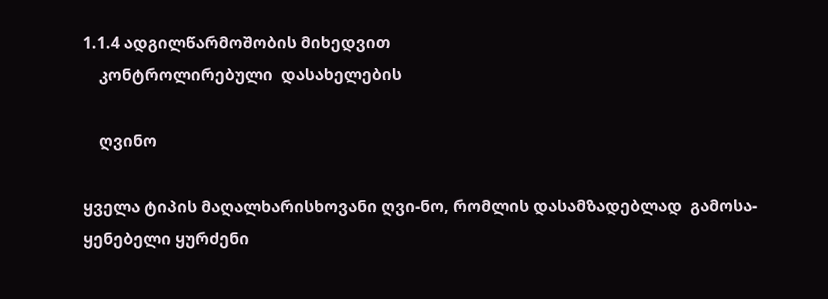1.1.4 ადგილწარმოშობის მიხედვით
    კონტროლირებული  დასახელების

    ღვინო

ყველა ტიპის მაღალხარისხოვანი ღვი-ნო, რომლის დასამზადებლად  გამოსა-ყენებელი ყურძენი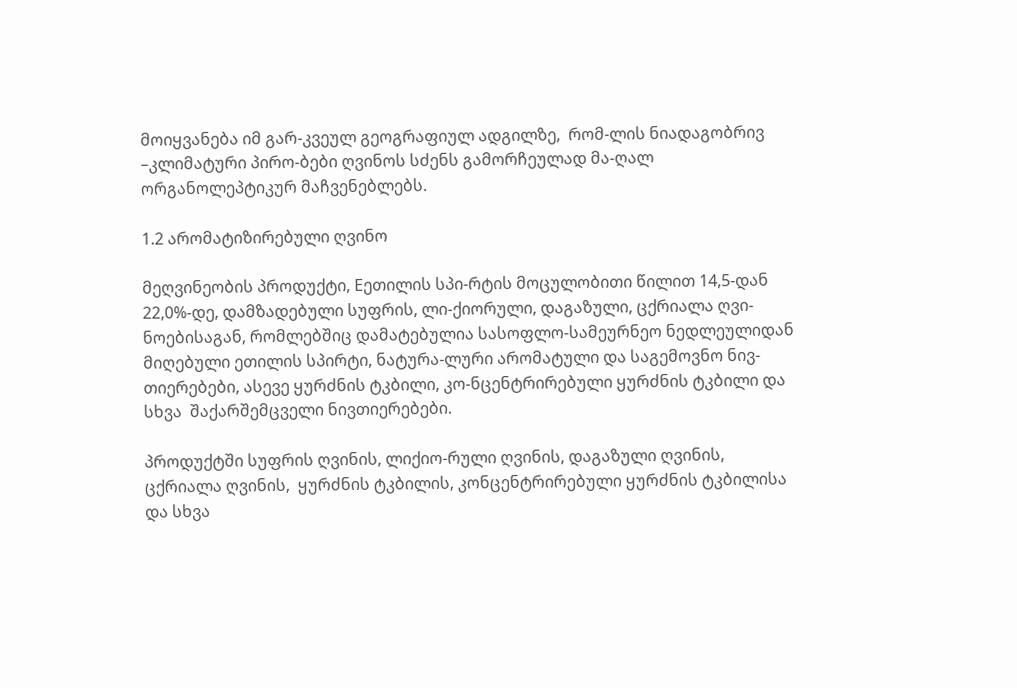მოიყვანება იმ გარ-კვეულ გეოგრაფიულ ადგილზე,  რომ-ლის ნიადაგობრივ –კლიმატური პირო-ბები ღვინოს სძენს გამორჩეულად მა-ღალ ორგანოლეპტიკურ მაჩვენებლებს.

1.2 არომატიზირებული ღვინო

მეღვინეობის პროდუქტი, Eეთილის სპი-რტის მოცულობითი წილით 14,5-დან 22,0%-დე, დამზადებული სუფრის, ლი-ქიორული, დაგაზული, ცქრიალა ღვი-ნოებისაგან, რომლებშიც დამატებულია სასოფლო-სამეურნეო ნედლეულიდან მიღებული ეთილის სპირტი, ნატურა-ლური არომატული და საგემოვნო ნივ-თიერებები, ასევე ყურძნის ტკბილი, კო-ნცენტრირებული ყურძნის ტკბილი და სხვა  შაქარშემცველი ნივთიერებები.

პროდუქტში სუფრის ღვინის, ლიქიო-რული ღვინის, დაგაზული ღვინის, ცქრიალა ღვინის,  ყურძნის ტკბილის, კონცენტრირებული ყურძნის ტკბილისა და სხვა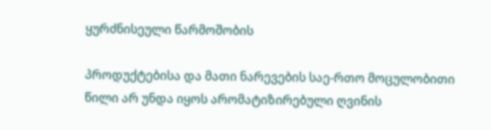ყურძნისეული წარმოშობის

პროდუქტებისა და მათი ნარევების საე-რთო მოცულობითი წილი არ უნდა იყოს არომატიზირებული ღვინის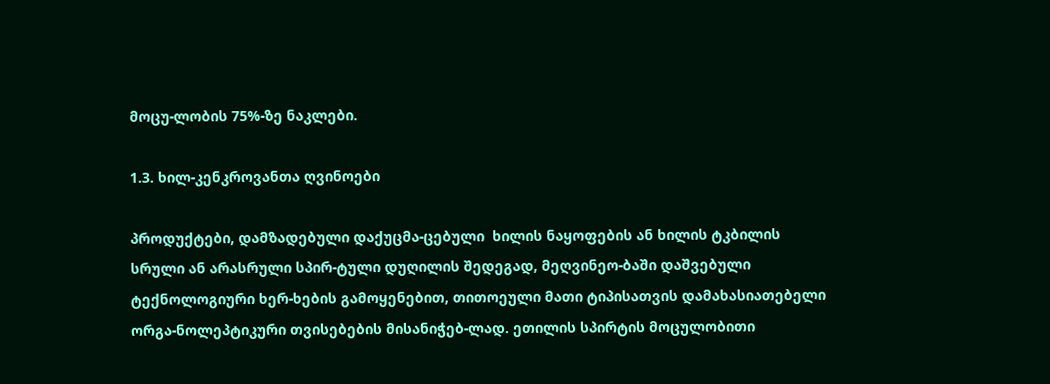მოცუ-ლობის 75%-ზე ნაკლები.

1.3. ხილ-კენკროვანთა ღვინოები

პროდუქტები, დამზადებული დაქუცმა-ცებული  ხილის ნაყოფების ან ხილის ტკბილის სრული ან არასრული სპირ-ტული დუღილის შედეგად, მეღვინეო-ბაში დაშვებული ტექნოლოგიური ხერ-ხების გამოყენებით, თითოეული მათი ტიპისათვის დამახასიათებელი ორგა-ნოლეპტიკური თვისებების მისანიჭებ-ლად. ეთილის სპირტის მოცულობითი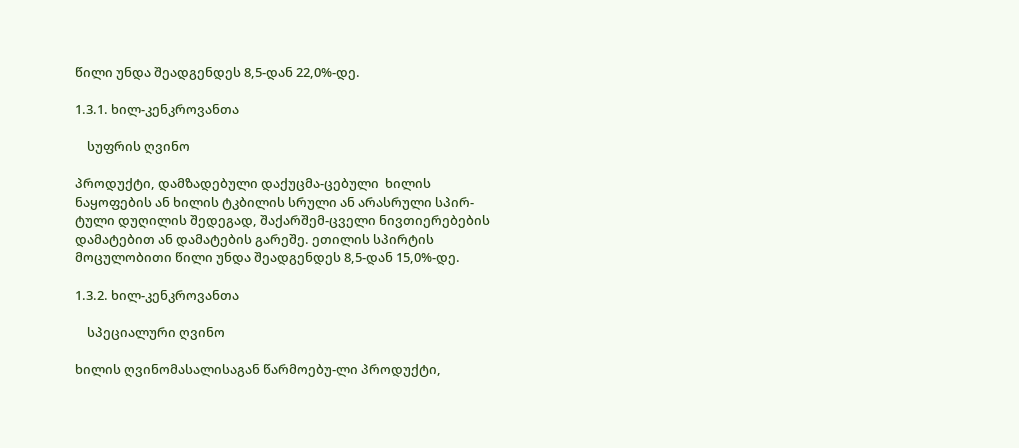წილი უნდა შეადგენდეს 8,5-დან 22,0%-დე.

1.3.1. ხილ-კენკროვანთა

    სუფრის ღვინო

პროდუქტი, დამზადებული დაქუცმა-ცებული  ხილის ნაყოფების ან ხილის ტკბილის სრული ან არასრული სპირ-ტული დუღილის შედეგად, შაქარშემ-ცველი ნივთიერებების დამატებით ან დამატების გარეშე. ეთილის სპირტის მოცულობითი წილი უნდა შეადგენდეს 8,5-დან 15,0%-დე.

1.3.2. ხილ-კენკროვანთა

    სპეციალური ღვინო

ხილის ღვინომასალისაგან წარმოებუ-ლი პროდუქტი,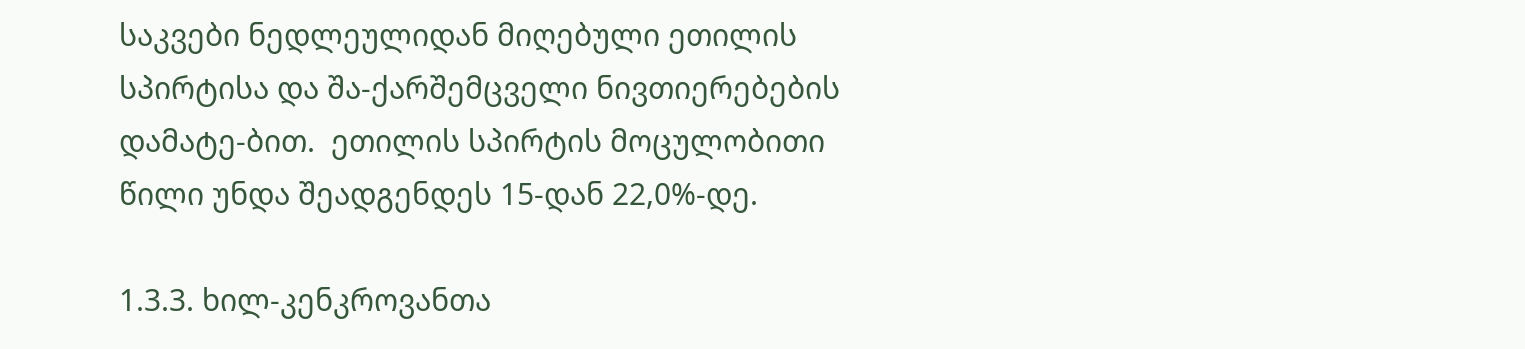საკვები ნედლეულიდან მიღებული ეთილის სპირტისა და შა-ქარშემცველი ნივთიერებების დამატე-ბით.  ეთილის სპირტის მოცულობითი წილი უნდა შეადგენდეს 15-დან 22,0%-დე.

1.3.3. ხილ-კენკროვანთა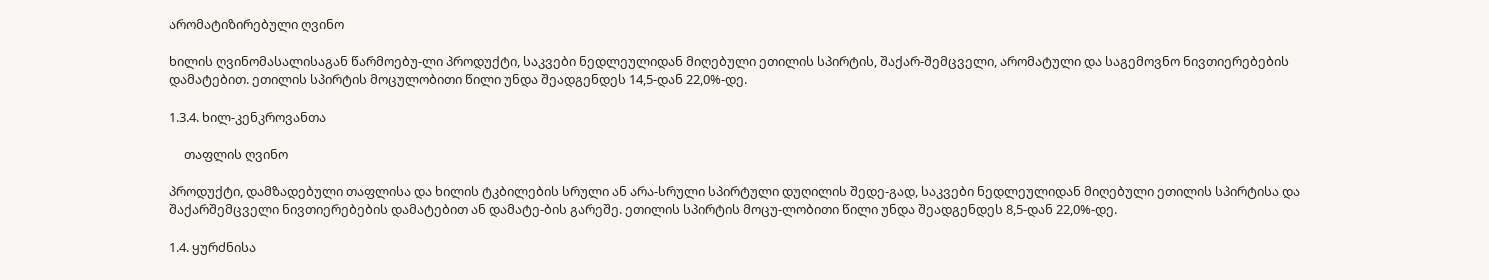არომატიზირებული ღვინო

ხილის ღვინომასალისაგან წარმოებუ-ლი პროდუქტი, საკვები ნედლეულიდან მიღებული ეთილის სპირტის, შაქარ-შემცველი, არომატული და საგემოვნო ნივთიერებების დამატებით. ეთილის სპირტის მოცულობითი წილი უნდა შეადგენდეს 14,5-დან 22,0%-დე.

1.3.4. ხილ-კენკროვანთა

     თაფლის ღვინო

პროდუქტი, დამზადებული თაფლისა და ხილის ტკბილების სრული ან არა-სრული სპირტული დუღილის შედე-გად, საკვები ნედლეულიდან მიღებული ეთილის სპირტისა და შაქარშემცველი ნივთიერებების დამატებით ან დამატე-ბის გარეშე. ეთილის სპირტის მოცუ-ლობითი წილი უნდა შეადგენდეს 8,5-დან 22,0%-დე.

1.4. ყურძნისა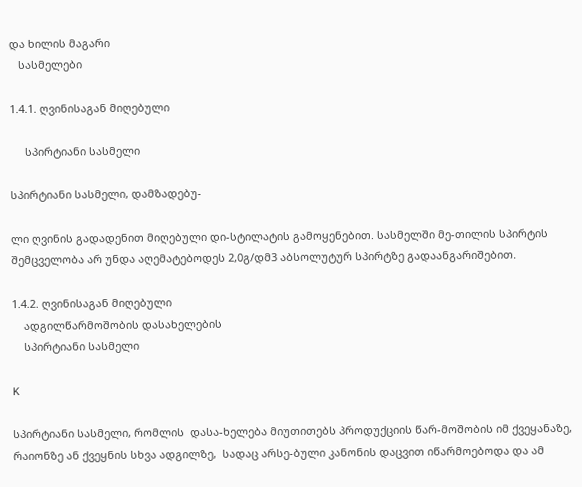და ხილის მაგარი
   სასმელები

1.4.1. ღვინისაგან მიღებული

     სპირტიანი სასმელი

სპირტიანი სასმელი, დამზადებუ-

ლი ღვინის გადადენით მიღებული დი-სტილატის გამოყენებით. სასმელში მე-თილის სპირტის შემცველობა არ უნდა აღემატებოდეს 2,0გ/დმ3 აბსოლუტურ სპირტზე გადაანგარიშებით.

1.4.2. ღვინისაგან მიღებული
    ადგილწარმოშობის დასახელების
    სპირტიანი სასმელი

K

სპირტიანი სასმელი, რომლის  დასა-ხელება მიუთითებს პროდუქციის წარ-მოშობის იმ ქვეყანაზე, რაიონზე ან ქვეყნის სხვა ადგილზე,  სადაც არსე-ბული კანონის დაცვით იწარმოებოდა და ამ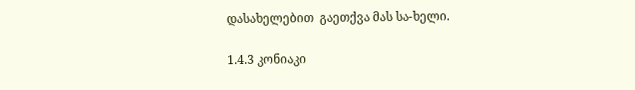დასახელებით  გაეთქვა მას სა-ხელი.

1.4.3 კონიაკი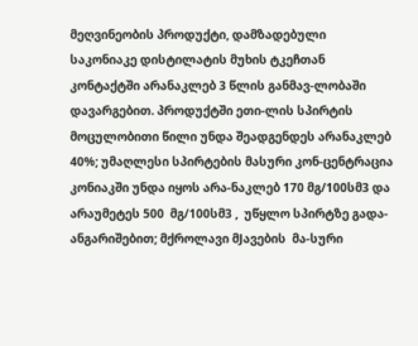მეღვინეობის პროდუქტი, დამზადებული საკონიაკე დისტილატის მუხის ტკეჩთან კონტაქტში არანაკლებ 3 წლის განმავ-ლობაში დავარგებით. პროდუქტში ეთი-ლის სპირტის მოცულობითი წილი უნდა შეადგენდეს არანაკლებ 40%; უმაღლესი სპირტების მასური კონ-ცენტრაცია კონიაკში უნდა იყოს არა-ნაკლებ 170 მგ/100სმ3 და არაუმეტეს 500  მგ/100სმ3 ,  უწყლო სპირტზე გადა-ანგარიშებით; მქროლავი მJავების  მა-სური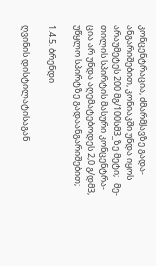კონცენტრაცია, ძმარმJავზე გადა-ანგარიშებით, კონიაკში უნდა იყოს არაუმეტეს 200 მგ/100სმ3_ზე მეტი;   მე-თილის სპირტის მასური კონცენტრა-ცია არ უნდა აღემატებოდეს 2,0 გ/დმ3, უწყლო სპირტზე გადაანგარიშებით;

1.4.5. ბრენდი

ღვინის დისტილატისაგან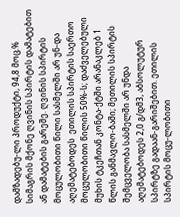დამზადებუ-ლი პროდუქტი, 94,8 მოც.% სიმაგრის მქონე ღვინის სპირტის დამატებით ან დამატების გარეშე. ღვინის სპირტის მოცულობითი წილი სასმელში არ უნ-და აღემატებოდეს  ეთილის სპირტის საერთო მოცულობითი წილის 50%-ს; დაძველებული მუხის ტკეჩთან კონტა-ქტში არანაკლებ 1 წლის განმავლო-ბაში; მეთილის სპირტის შემცველობა სასმელში არ უნდა აღემატებოდეს 2,0 გ/დმ3, აბსოლუტურ სპირტზე გადაან-გარიშებით. ეთილის სპირტის მოცუ-ლობითი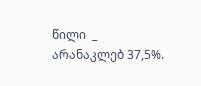წილი  _ არანაკლებ 37,5%.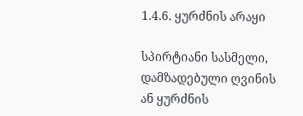1.4.6. ყურძნის არაყი

სპირტიანი სასმელი, დამზადებული ღვინის ან ყურძნის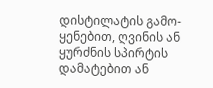დისტილატის გამო-ყენებით, ღვინის ან ყურძნის სპირტის დამატებით ან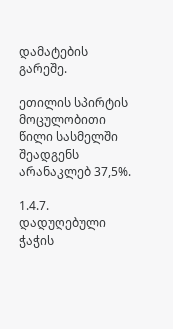დამატების გარეშე.

ეთილის სპირტის მოცულობითი წილი სასმელში შეადგენს არანაკლებ 37,5%.

1.4.7. დადუღებული ჭაჭის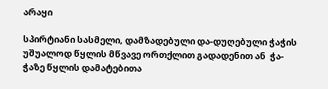არაყი

სპირტიანი სასმელი, დამზადებული და-დუღებული ჭაჭის უშუალოდ წყლის მწვავე ორთქლით გადადენით ან  ჭა-ჭაზე წყლის დამატებითა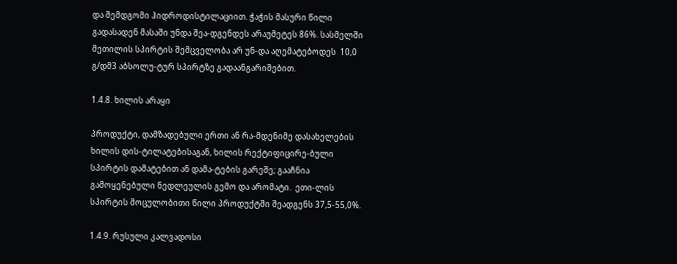და შემდგომი ჰიდროდისტილაციით. ჭაჭის მასური წილი გადასადენ მასაში უნდა შეა-დგენდეს არაუმეტეს 86%. სასმელში მეთილის სპირტის შემცველობა არ უნ-და აღემატებოდეს  10,0 გ/დმ3 აბსოლუ-ტურ სპირტზე გადაანგარიშებით.

1.4.8. ხილის არაყი

პროდუქტი, დამზადებული ერთი ან რა-მდენიმე დასახელების ხილის დის-ტილატებისაგან, ხილის რექტიფიცირე-ბული სპირტის დამატებით ან დამა-ტების გარეშე; გააჩნია გამოყენებული ნედლეულის გემო და არომატი.  ეთი-ლის სპირტის მოცულობითი წილი პროდუქტში შეადგენს 37,5-55,0%.

1.4.9. რუსული კალვადოსი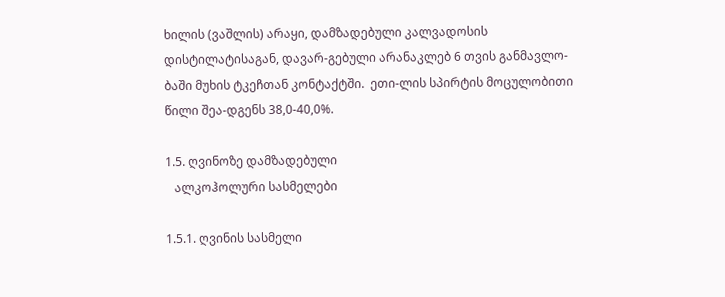ხილის (ვაშლის) არაყი, დამზადებული კალვადოსის დისტილატისაგან, დავარ-გებული არანაკლებ 6 თვის განმავლო-ბაში მუხის ტკეჩთან კონტაქტში.  ეთი-ლის სპირტის მოცულობითი წილი შეა-დგენს 38,0-40,0%.

1.5. ღვინოზე დამზადებული
   ალკოჰოლური სასმელები

1.5.1. ღვინის სასმელი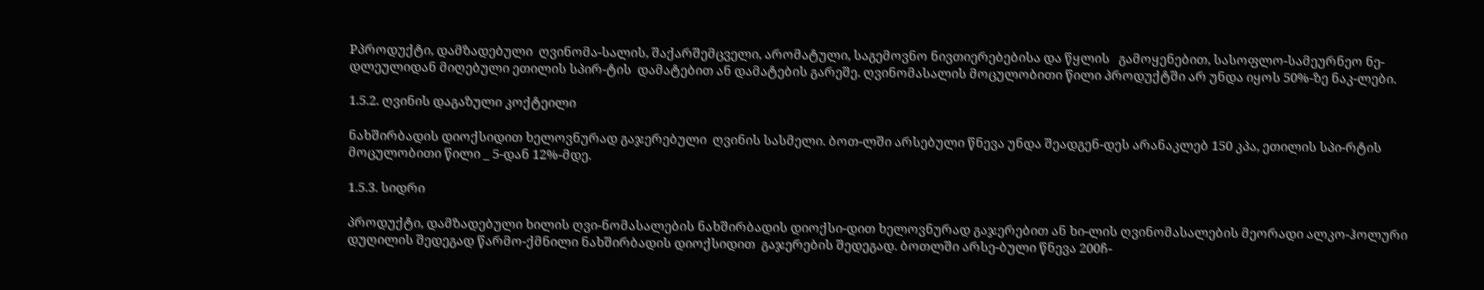Pპროდუქტი, დამზადებული  ღვინომა-სალის, შაქარშემცველი, არომატული, საგემოვნო ნივთიერებებისა და წყლის   გამოყენებით, სასოფლო-სამეურნეო ნე-დლეულიდან მიღებული ეთილის სპირ-ტის  დამატებით ან დამატების გარეშე. ღვინომასალის მოცულობითი წილი პროდუქტში არ უნდა იყოს 50%-ზე ნაკ-ლები.

1.5.2. ღვინის დაგაზული კოქტეილი

ნახშირბადის დიოქსიდით ხელოვნურად გაჯერებული  ღვინის სასმელი. ბოთ-ლში არსებული წნევა უნდა შეადგენ-დეს არანაკლებ 150 კპა, ეთილის სპი-რტის მოცულობითი წილი _ 5-დან 12%-მდე.

1.5.3. სიდრი

პროდუქტი, დამზადებული ხილის ღვი-ნომასალების ნახშირბადის დიოქსი-დით ხელოვნურად გაჯერებით ან ხი-ლის ღვინომასალების მეორადი ალკო-ჰოლური დუღილის შედეგად წარმო-ქმნილი ნახშირბადის დიოქსიდით  გაჯერების შედეგად. ბოთლში არსე-ბული წნევა 200ჩ-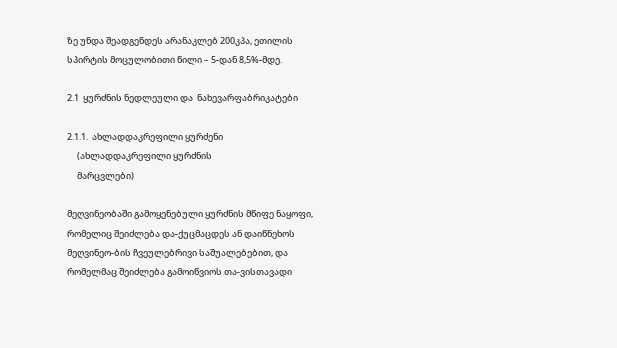ზე უნდა შეადგენდეს არანაკლებ 200კპა, ეთილის სპირტის მოცულობითი წილი – 5-დან 8,5%-მდე.

2.1  ყურძნის ნედლეული და  ნახევარფაბრიკატები

2.1.1.  ახლადდაკრეფილი ყურძენი
     (ახლადდაკრეფილი ყურძნის
     მარცვლები)

მეღვინეობაში გამოყენებული ყურძნის მწიფე ნაყოფი, რომელიც შეიძლება და-ქუცმაცდეს ან დაიწნეხოს მეღვინეო-ბის ჩვეულებრივი საშუალებებით, და რომელმაც შეიძლება გამოიწვიოს თა-ვისთავადი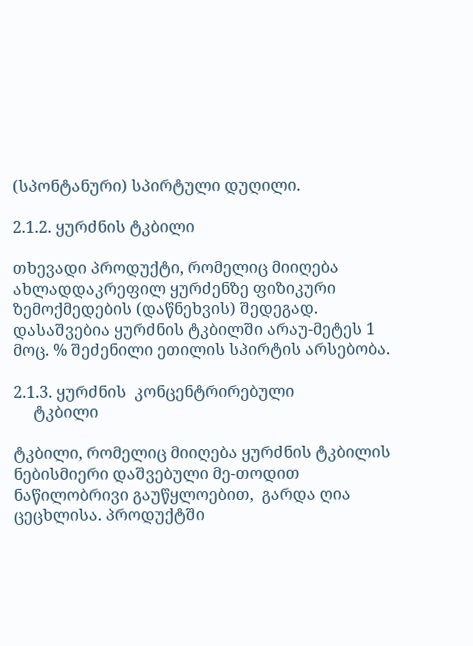(სპონტანური) სპირტული დუღილი.

2.1.2. ყურძნის ტკბილი

თხევადი პროდუქტი, რომელიც მიიღება ახლადდაკრეფილ ყურძენზე ფიზიკური ზემოქმედების (დაწნეხვის) შედეგად. დასაშვებია ყურძნის ტკბილში არაუ-მეტეს 1 მოც. % შეძენილი ეთილის სპირტის არსებობა.

2.1.3. ყურძნის  კონცენტრირებული
     ტკბილი

ტკბილი, რომელიც მიიღება ყურძნის ტკბილის  ნებისმიერი დაშვებული მე-თოდით ნაწილობრივი გაუწყლოებით,  გარდა ღია ცეცხლისა. პროდუქტში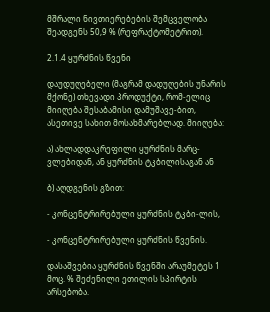მშრალი ნივთიერებების შემცველობა შეადგენს 50,9 % (რეფრაქტომეტრით).

2.1.4 ყურძნის წვენი

დაუდუღებელი (მაგრამ დადუღების უნარის მქონე) თხევადი პროდუქტი, რომ-ელიც მიიღება შესაბამისი დამუშავე-ბით, ასეთივე სახით მოსახმარებლად. მიიღება:

ა) ახლადდაკრეფილი ყურძნის მარც-ვლებიდან, ან ყურძნის ტკბილისაგან ან

ბ) აღდგენის გზით:

- კონცენტრირებული ყურძნის ტკბი-ლის,

- კონცენტრირებული ყურძნის წვენის.

დასაშვებია ყურძნის წვენში არაუმეტეს 1 მოც. % შეძენილი ეთილის სპირტის  არსებობა.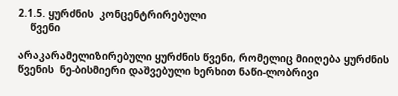2.1.5. ყურძნის  კონცენტრირებული
    წვენი

არაკარამელიზირებული ყურძნის წვენი, რომელიც მიიღება ყურძნის წვენის  ნე-ბისმიერი დაშვებული ხერხით ნაწი-ლობრივი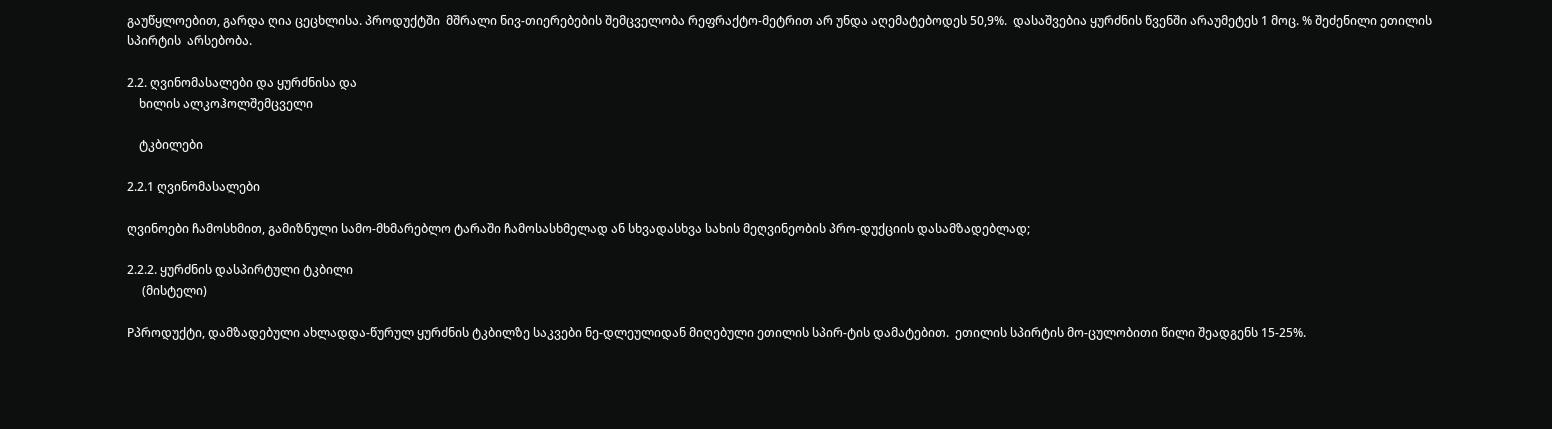გაუწყლოებით, გარდა ღია ცეცხლისა. პროდუქტში  მშრალი ნივ-თიერებების შემცველობა რეფრაქტო-მეტრით არ უნდა აღემატებოდეს 50,9%.  დასაშვებია ყურძნის წვენში არაუმეტეს 1 მოც. % შეძენილი ეთილის სპირტის  არსებობა.

2.2. ღვინომასალები და ყურძნისა და
    ხილის ალკოჰოლშემცველი

    ტკბილები

2.2.1 ღვინომასალები

ღვინოები ჩამოსხმით, გამიზნული სამო-მხმარებლო ტარაში ჩამოსასხმელად ან სხვადასხვა სახის მეღვინეობის პრო-დუქციის დასამზადებლად;

2.2.2. ყურძნის დასპირტული ტკბილი
     (მისტელი)

Pპროდუქტი, დამზადებული ახლადდა-წურულ ყურძნის ტკბილზე საკვები ნე-დლეულიდან მიღებული ეთილის სპირ-ტის დამატებით.  ეთილის სპირტის მო-ცულობითი წილი შეადგენს 15-25%.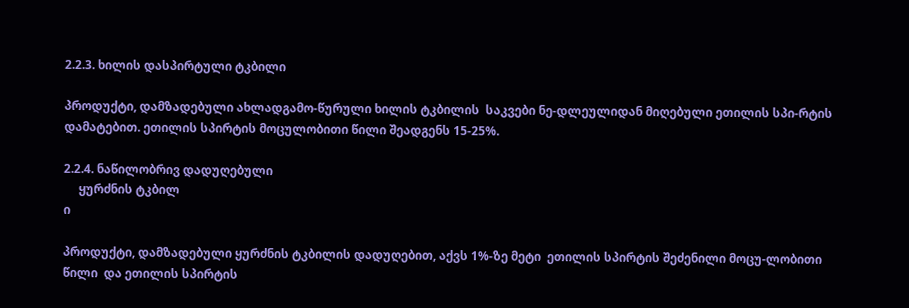2.2.3. ხილის დასპირტული ტკბილი

პროდუქტი, დამზადებული ახლადგამო-წურული ხილის ტკბილის  საკვები ნე-დლეულიდან მიღებული ეთილის სპი-რტის დამატებით. ეთილის სპირტის მოცულობითი წილი შეადგენს 15-25%.

2.2.4. ნაწილობრივ დადუღებული
     ყურძნის ტკბილ
ი

პროდუქტი, დამზადებული ყურძნის ტკბილის დადუღებით, აქვს 1%-ზე მეტი  ეთილის სპირტის შეძენილი მოცუ-ლობითი წილი  და ეთილის სპირტის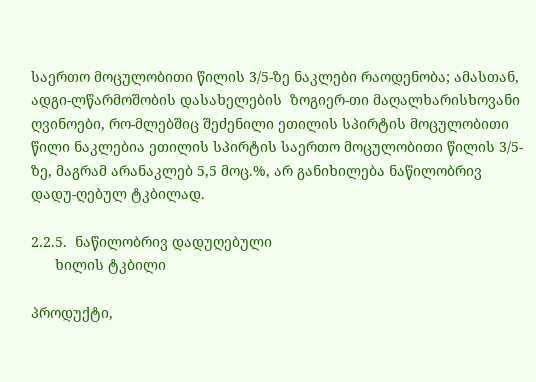საერთო მოცულობითი წილის 3/5-ზე ნაკლები რაოდენობა; ამასთან, ადგი-ლწარმოშობის დასახელების  ზოგიერ-თი მაღალხარისხოვანი ღვინოები, რო-მლებშიც შეძენილი ეთილის სპირტის მოცულობითი წილი ნაკლებია ეთილის სპირტის საერთო მოცულობითი წილის 3/5-ზე, მაგრამ არანაკლებ 5,5 მოც.%, არ განიხილება ნაწილობრივ დადუ-ღებულ ტკბილად.

2.2.5.  ნაწილობრივ დადუღებული
      ხილის ტკბილი

პროდუქტი,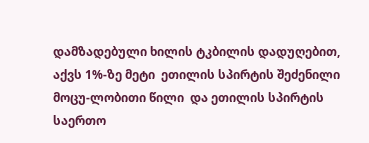დამზადებული ხილის ტკბილის დადუღებით, აქვს 1%-ზე მეტი  ეთილის სპირტის შეძენილი მოცუ-ლობითი წილი  და ეთილის სპირტის  საერთო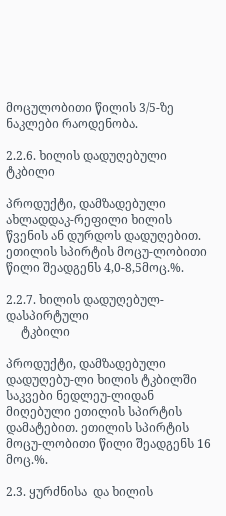მოცულობითი წილის 3/5-ზე ნაკლები რაოდენობა.

2.2.6. ხილის დადუღებული ტკბილი

პროდუქტი, დამზადებული ახლადდაკ-რეფილი ხილის წვენის ან დურდოს დადუღებით.  ეთილის სპირტის მოცუ-ლობითი წილი შეადგენს 4,0-8,5მოც.%.

2.2.7. ხილის დადუღებულ-დასპირტული
     ტკბილი

პროდუქტი, დამზადებული დადუღებუ-ლი ხილის ტკბილში საკვები ნედლეუ-ლიდან მიღებული ეთილის სპირტის დამატებით. ეთილის სპირტის მოცუ-ლობითი წილი შეადგენს 16 მოც.%.

2.3. ყურძნისა  და ხილის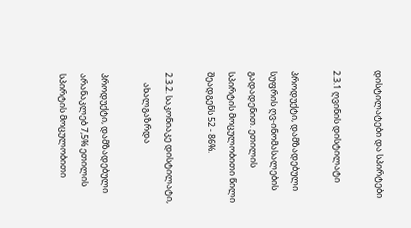დისტილატები და სპირტები

2.3.1 ღვინის დისტილატი

პროდუქტი, დამზადებული სუფრის ღვ-ინომასალების გადადენით. ეთილის  სპირტის მოცულობითი წილი შეადგენს 52 - 86%.

2.3.2. საკონიაკე დისტილატი,
     ახალგაზრდა

პროდუქტი, დამზადებული არანაკლებ 7,5% ეთილის სპირტის მოცულობითი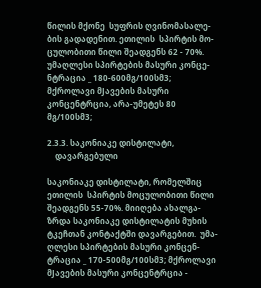წილის მქონე  სუფრის ღვინომასალე-ბის გადადენით. ეთილის  სპირტის მო-ცულობითი წილი შეადგენს 62 - 70%. უმაღლესი სპირტების მასური კონცე-ნტრაცია _ 180-600მგ/100სმ3; მქროლავი მJავების მასური კონცენტრცია, არა-უმეტეს 80 მგ/100სმ3;

2.3.3. საკონიაკე დისტილატი,
    დავარგებული

საკონიაკე დისტილატი, რომელშიც  ეთილის  სპირტის მოცულობითი წილი შეადგენს 55-70%. მიიღება ახალგა-ზრდა საკონიაკე დისტილატის მუხის ტკეჩთან კონტაქტში დავარგებით.  უმა-ღლესი სპირტების მასური კონცენ-ტრაცია _ 170-500მგ/100სმ3; მქროლავი მJავების მასური კონცენტრცია -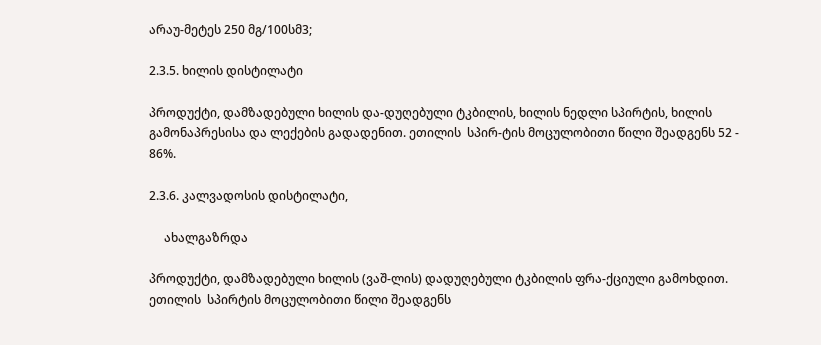არაუ-მეტეს 250 მგ/100სმ3;

2.3.5. ხილის დისტილატი

პროდუქტი, დამზადებული ხილის და-დუღებული ტკბილის, ხილის ნედლი სპირტის, ხილის გამონაპრესისა და ლექების გადადენით. ეთილის  სპირ-ტის მოცულობითი წილი შეადგენს 52 - 86%.

2.3.6. კალვადოსის დისტილატი,

     ახალგაზრდა

პროდუქტი, დამზადებული ხილის (ვაშ-ლის) დადუღებული ტკბილის ფრა-ქციული გამოხდით. ეთილის  სპირტის მოცულობითი წილი შეადგენს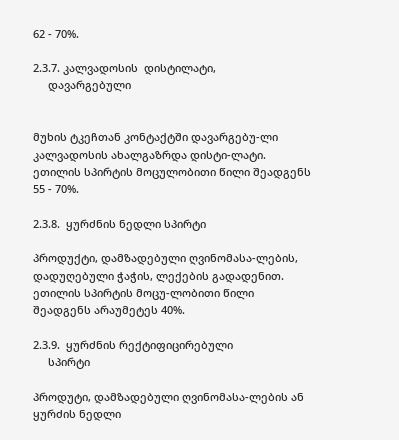62 - 70%.

2.3.7. კალვადოსის  დისტილატი,
     დავარგებული


მუხის ტკეჩთან კონტაქტში დავარგებუ-ლი კალვადოსის ახალგაზრდა დისტი-ლატი. ეთილის სპირტის მოცულობითი წილი შეადგენს 55 - 70%.

2.3.8.  ყურძნის ნედლი სპირტი

პროდუქტი, დამზადებული ღვინომასა-ლების, დადუღებული ჭაჭის, ლექების გადადენით. ეთილის სპირტის მოცუ-ლობითი წილი შეადგენს არაუმეტეს 40%.

2.3.9.  ყურძნის რექტიფიცირებული
     სპირტი

პროდუტი, დამზადებული ღვინომასა-ლების ან ყურძის ნედლი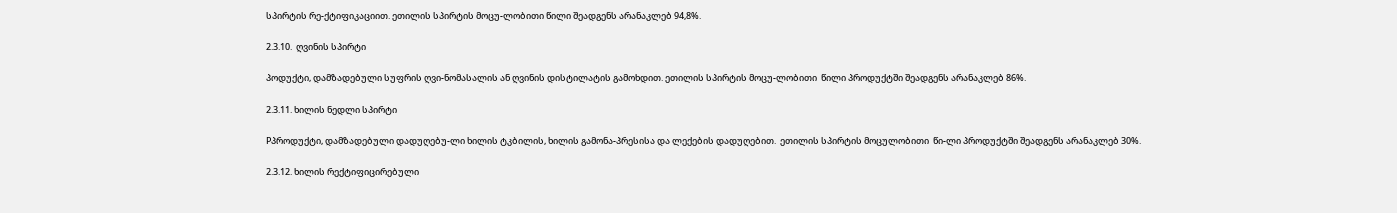სპირტის რე-ქტიფიკაციით. ეთილის სპირტის მოცუ-ლობითი წილი შეადგენს არანაკლებ 94,8%.

2.3.10.  ღვინის სპირტი

პოდუქტი, დამზადებული სუფრის ღვი-ნომასალის ან ღვინის დისტილატის გამოხდით. ეთილის სპირტის მოცუ-ლობითი  წილი პროდუქტში შეადგენს არანაკლებ 86%.

2.3.11. ხილის ნედლი სპირტი

Pპროდუქტი, დამზადებული დადუღებუ-ლი ხილის ტკბილის, ხილის გამონა-პრესისა და ლექების დადუღებით.  ეთილის სპირტის მოცულობითი  წი-ლი პროდუქტში შეადგენს არანაკლებ 30%.

2.3.12. ხილის რექტიფიცირებული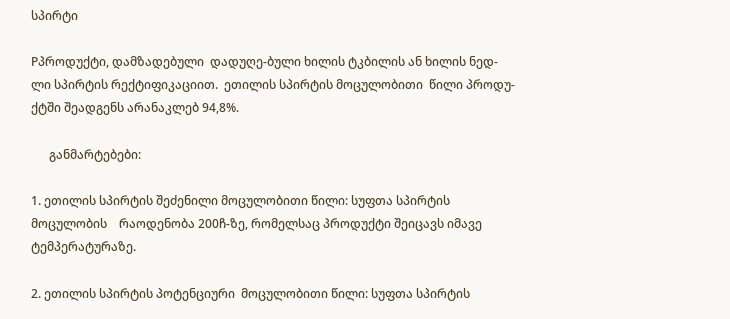სპირტი

Pპროდუქტი, დამზადებული  დადუღე-ბული ხილის ტკბილის ან ხილის ნედ-ლი სპირტის რექტიფიკაციით.  ეთილის სპირტის მოცულობითი  წილი პროდუ-ქტში შეადგენს არანაკლებ 94,8%.

      განმარტებები:

1. ეთილის სპირტის შეძენილი მოცულობითი წილი: სუფთა სპირტის მოცულობის    რაოდენობა 200ჩ-ზე, რომელსაც პროდუქტი შეიცავს იმავე ტემპერატურაზე.

2. ეთილის სპირტის პოტენციური  მოცულობითი წილი: სუფთა სპირტის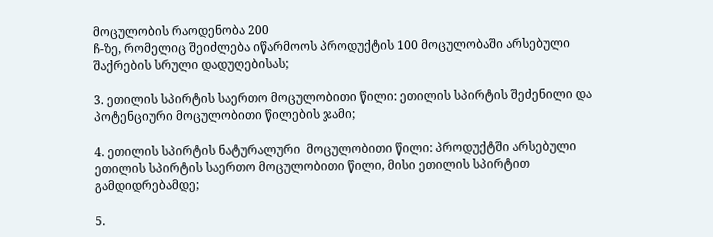მოცულობის რაოდენობა 200
ჩ-ზე, რომელიც შეიძლება იწარმოოს პროდუქტის 100 მოცულობაში არსებული შაქრების სრული დადუღებისას;

3. ეთილის სპირტის საერთო მოცულობითი წილი: ეთილის სპირტის შეძენილი და პოტენციური მოცულობითი წილების ჯამი;

4. ეთილის სპირტის ნატურალური  მოცულობითი წილი: პროდუქტში არსებული  ეთილის სპირტის საერთო მოცულობითი წილი, მისი ეთილის სპირტით გამდიდრებამდე;

5.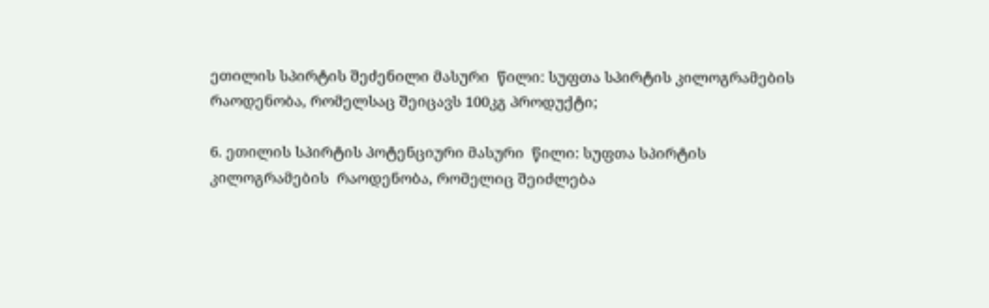ეთილის სპირტის შეძენილი მასური  წილი: სუფთა სპირტის კილოგრამების რაოდენობა, რომელსაც შეიცავს 100კგ პროდუქტი;

6. ეთილის სპირტის პოტენციური მასური  წილი: სუფთა სპირტის კილოგრამების  რაოდენობა, რომელიც შეიძლება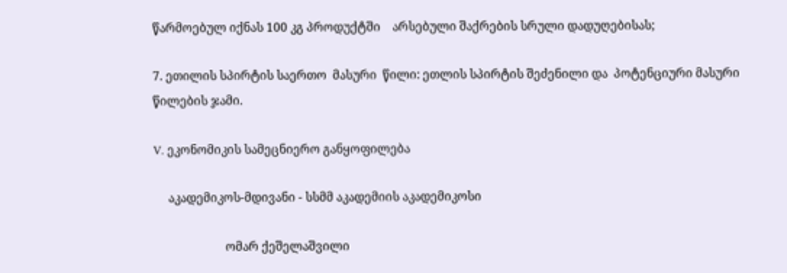წარმოებულ იქნას 100 კგ პროდუქტში    არსებული შაქრების სრული დადუღებისას;

7. ეთილის სპირტის საერთო  მასური  წილი: ეთლის სპირტის შეძენილი და  პოტენციური მასური წილების ჯამი.

V. ეკონომიკის სამეცნიერო განყოფილება

     აკადემიკოს-მდივანი - სსმმ აკადემიის აკადემიკოსი

                        ომარ ქეშელაშვილი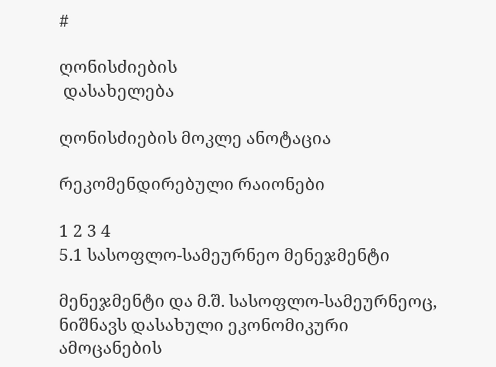#

ღონისძიების
 დასახელება

ღონისძიების მოკლე ანოტაცია

რეკომენდირებული რაიონები

1 2 3 4
5.1 სასოფლო-სამეურნეო მენეჯმენტი

მენეჯმენტი და მ.შ. სასოფლო-სამეურნეოც, ნიშნავს დასახული ეკონომიკური ამოცანების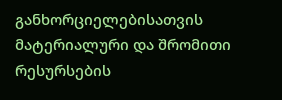განხორციელებისათვის მატერიალური და შრომითი რესურსების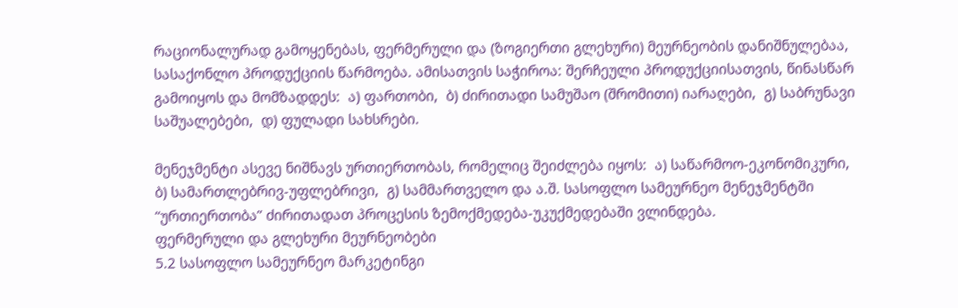რაციონალურად გამოყენებას, ფერმერული და (ზოგიერთი გლეხური) მეურნეობის დანიშნულებაა, სასაქონლო პროდუქციის წარმოება. ამისათვის საჭიროა: შერჩეული პროდუქციისათვის, წინასწარ გამოიყოს და მომზადდეს:  ა) ფართობი,  ბ) ძირითადი სამუშაო (შრომითი) იარაღები,  გ) საბრუნავი საშუალებები,  დ) ფულადი სახსრები.

მენეჯმენტი ასევე ნიშნავს ურთიერთობას, რომელიც შეიძლება იყოს:  ა) საწარმოო-ეკონომიკური,  ბ) სამართლებრივ-უფლებრივი,  გ) სამმართველო და ა.შ. სასოფლო სამეურნეო მენეჯმენტში “ურთიერთობა” ძირითადათ პროცესის ზემოქმედება-უკუქმედებაში ვლინდება.
ფერმერული და გლეხური მეურნეობები
5.2 სასოფლო სამეურნეო მარკეტინგი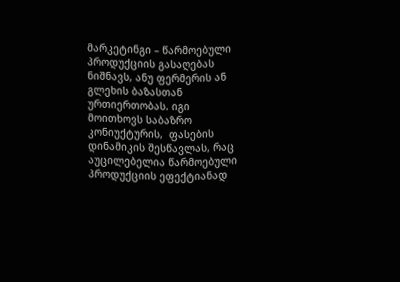მარკეტინგი – წარმოებული პროდუქციის გასაღებას ნიშნავს, ანუ ფერმერის ან გლეხის ბაზასთან ურთიერთობას. იგი მოითხოვს საბაზრო კონიუქტურის,  ფასების დინამიკის შესწავლას, რაც აუცილებელია წარმოებული პროდუქციის ეფექტიანად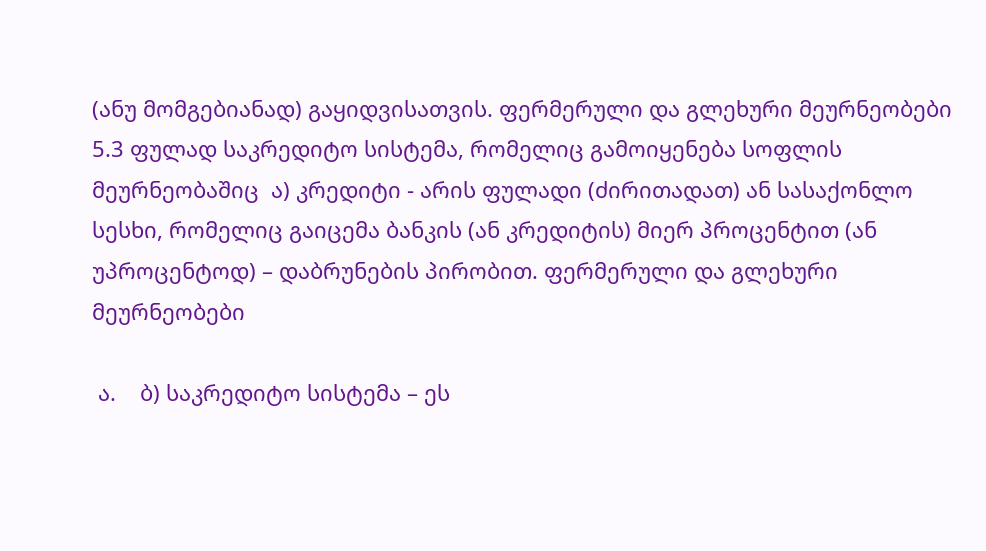(ანუ მომგებიანად) გაყიდვისათვის. ფერმერული და გლეხური მეურნეობები
5.3 ფულად საკრედიტო სისტემა, რომელიც გამოიყენება სოფლის მეურნეობაშიც  ა) კრედიტი - არის ფულადი (ძირითადათ) ან სასაქონლო სესხი, რომელიც გაიცემა ბანკის (ან კრედიტის) მიერ პროცენტით (ან უპროცენტოდ) – დაბრუნების პირობით. ფერმერული და გლეხური მეურნეობები

 ა.    ბ) საკრედიტო სისტემა – ეს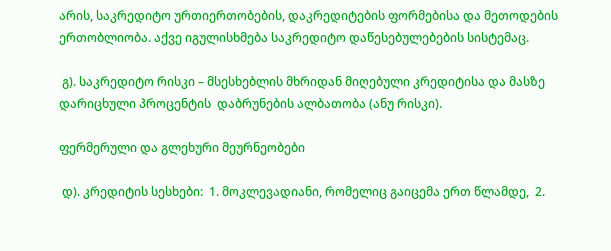არის, საკრედიტო ურთიერთობების, დაკრედიტების ფორმებისა და მეთოდების ერთობლიობა. აქვე იგულისხმება საკრედიტო დაწესებულებების სისტემაც.

 გ). საკრედიტო რისკი – მსესხებლის მხრიდან მიღებული კრედიტისა და მასზე  დარიცხული პროცენტის  დაბრუნების ალბათობა (ანუ რისკი).

ფერმერული და გლეხური მეურნეობები

 დ). კრედიტის სესხები:  1. მოკლევადიანი, რომელიც გაიცემა ერთ წლამდე,  2.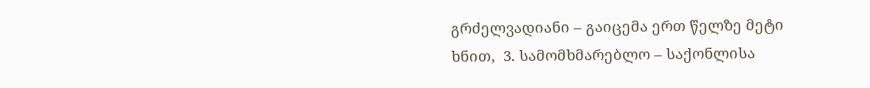გრძელვადიანი – გაიცემა ერთ წელზე მეტი ხნით,  3. სამომხმარებლო – საქონლისა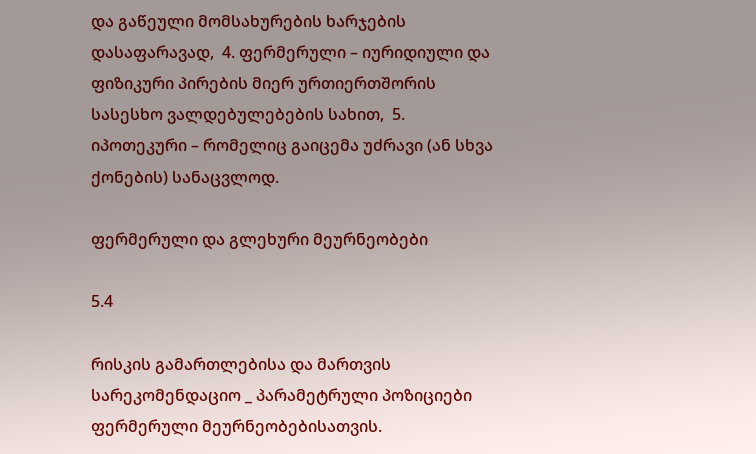და გაწეული მომსახურების ხარჯების დასაფარავად,  4. ფერმერული – იურიდიული და ფიზიკური პირების მიერ ურთიერთშორის სასესხო ვალდებულებების სახით,  5. იპოთეკური – რომელიც გაიცემა უძრავი (ან სხვა ქონების) სანაცვლოდ.

ფერმერული და გლეხური მეურნეობები

5.4

რისკის გამართლებისა და მართვის სარეკომენდაციო _ პარამეტრული პოზიციები ფერმერული მეურნეობებისათვის.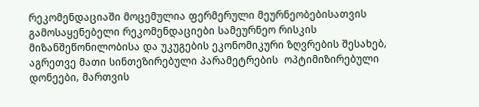რეკომენდაციაში მოცემულია ფერმერული მეურნეობებისათვის გამოსაყენებელი რეკომენდაციები სამეურნეო რისკის მიზანშეწონილობისა და უკუგების ეკონომიკური ზღვრების შესახებ, აგრეთვე მათი სინთეზირებული პარამეტრების  ოპტიმიზირებული დონეები, მართვის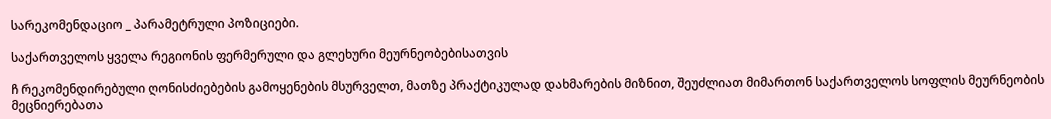სარეკომენდაციო _ პარამეტრული პოზიციები.

საქართველოს ყველა რეგიონის ფერმერული და გლეხური მეურნეობებისათვის

ჩ რეკომენდირებული ღონისძიებების გამოყენების მსურველთ, მათზე პრაქტიკულად დახმარების მიზნით, შეუძლიათ მიმართონ საქართველოს სოფლის მეურნეობის მეცნიერებათა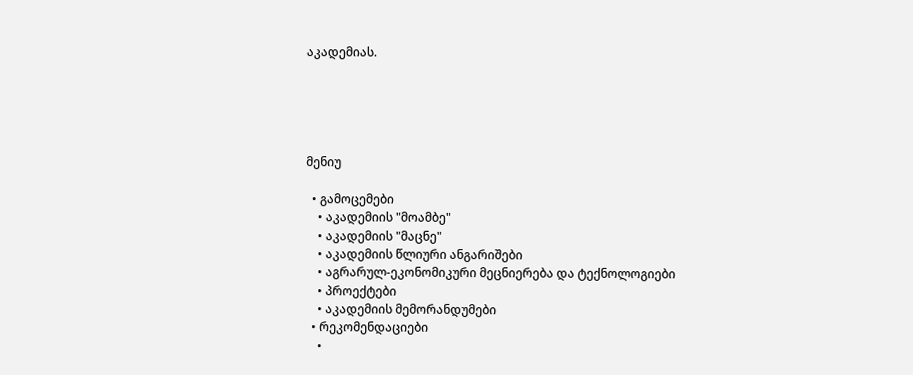აკადემიას.





მენიუ

  • გამოცემები
    • აკადემიის "მოამბე"
    • აკადემიის "მაცნე"
    • აკადემიის წლიური ანგარიშები
    • აგრარულ-ეკონომიკური მეცნიერება და ტექნოლოგიები
    • პროექტები
    • აკადემიის მემორანდუმები
  • რეკომენდაციები
    •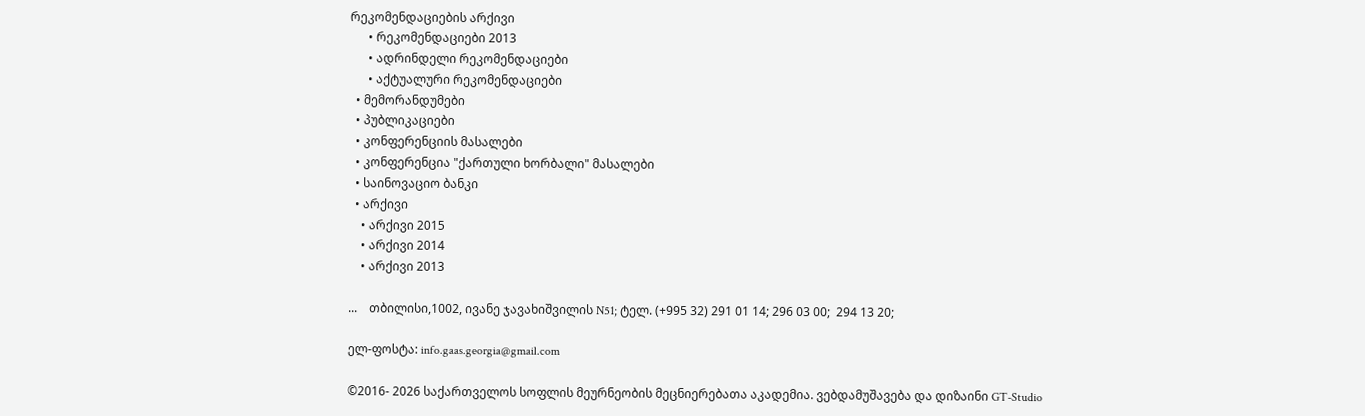რეკომენდაციების არქივი
      • რეკომენდაციები 2013
      • ადრინდელი რეკომენდაციები
      • აქტუალური რეკომენდაციები
  • მემორანდუმები
  • პუბლიკაციები
  • კონფერენციის მასალები
  • კონფერენცია "ქართული ხორბალი" მასალები
  • საინოვაციო ბანკი
  • არქივი
    • არქივი 2015
    • არქივი 2014
    • არქივი 2013

...    თბილისი,1002, ივანე ჯავახიშვილის N51; ტელ. (+995 32) 291 01 14; 296 03 00;  294 13 20;

ელ-ფოსტა: info.gaas.georgia@gmail.com

©2016- 2026 საქართველოს სოფლის მეურნეობის მეცნიერებათა აკადემია. ვებდამუშავება და დიზაინი GT-Studio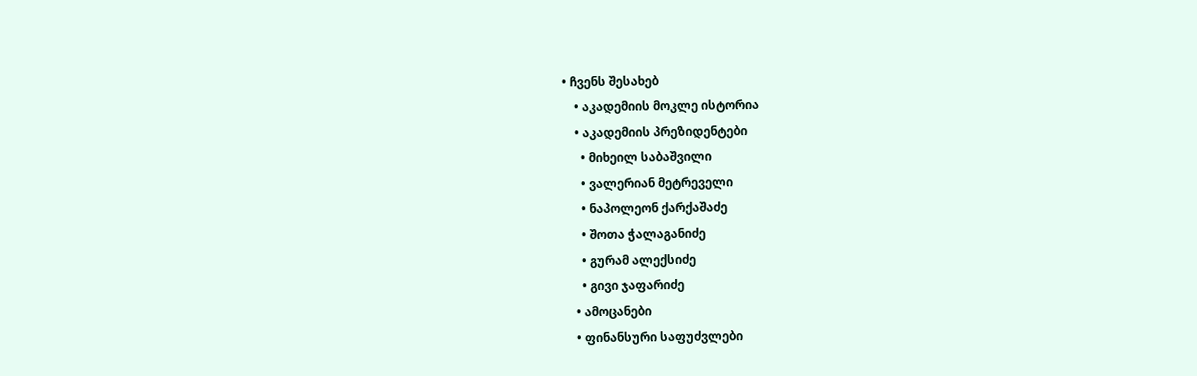• ჩვენს შესახებ
    • აკადემიის მოკლე ისტორია
    • აკადემიის პრეზიდენტები
      • მიხეილ საბაშვილი
      • ვალერიან მეტრეველი
      • ნაპოლეონ ქარქაშაძე
      • შოთა ჭალაგანიძე
      • გურამ ალექსიძე
      • გივი ჯაფარიძე
    • ამოცანები
    • ფინანსური საფუძვლები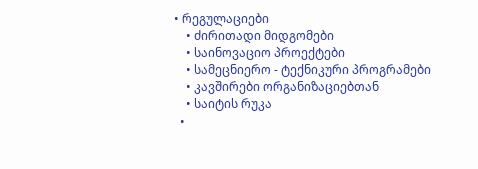• რეგულაციები
    • ძირითადი მიდგომები
    • საინოვაციო პროექტები
    • სამეცნიერო - ტექნიკური პროგრამები
    • კავშირები ორგანიზაციებთან
    • საიტის რუკა
  •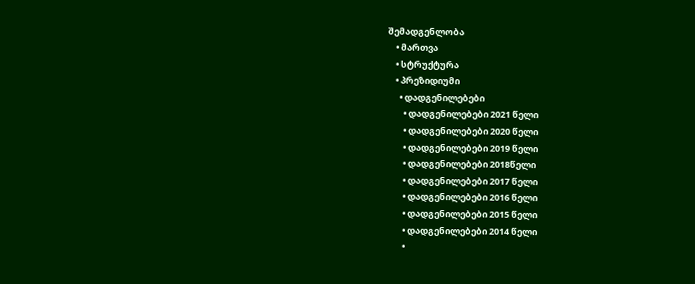შემადგენლობა
    • მართვა
    • სტრუქტურა
    • პრეზიდიუმი
      • დადგენილებები
        • დადგენილებები 2021 წელი
        • დადგენილებები 2020 წელი
        • დადგენილებები 2019 წელი
        • დადგენილებები 2018წელი
        • დადგენილებები 2017 წელი
        • დადგენილებები 2016 წელი
        • დადგენილებები 2015 წელი
        • დადგენილებები 2014 წელი
        •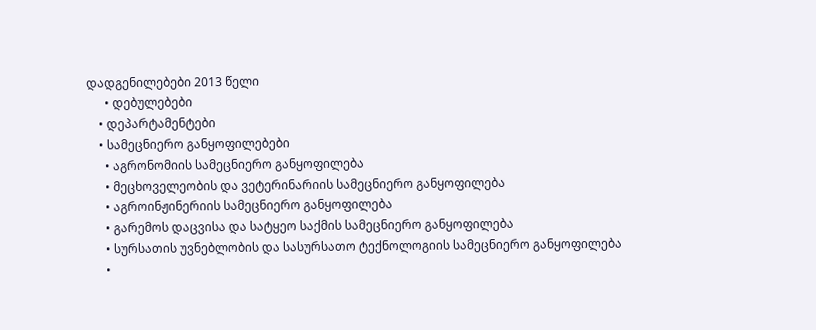დადგენილებები 2013 წელი
      • დებულებები
    • დეპარტამენტები
    • სამეცნიერო განყოფილებები
      • აგრონომიის სამეცნიერო განყოფილება
      • მეცხოველეობის და ვეტერინარიის სამეცნიერო განყოფილება
      • აგროინჟინერიის სამეცნიერო განყოფილება
      • გარემოს დაცვისა და სატყეო საქმის სამეცნიერო განყოფილება
      • სურსათის უვნებლობის და სასურსათო ტექნოლოგიის სამეცნიერო განყოფილება
      •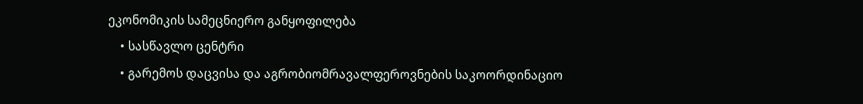ეკონომიკის სამეცნიერო განყოფილება
    • სასწავლო ცენტრი
    • გარემოს დაცვისა და აგრობიომრავალფეროვნების საკოორდინაციო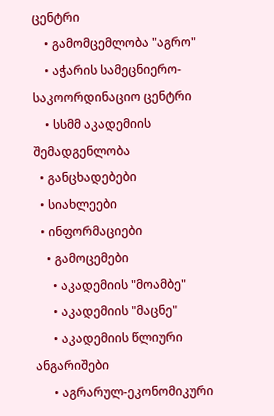ცენტრი
    • გამომცემლობა "აგრო"
    • აჭარის სამეცნიერო-საკოორდინაციო ცენტრი
    • სსმმ აკადემიის შემადგენლობა
  • განცხადებები
  • სიახლეები
  • ინფორმაციები
    • გამოცემები
      • აკადემიის "მოამბე"
      • აკადემიის "მაცნე"
      • აკადემიის წლიური ანგარიშები
      • აგრარულ-ეკონომიკური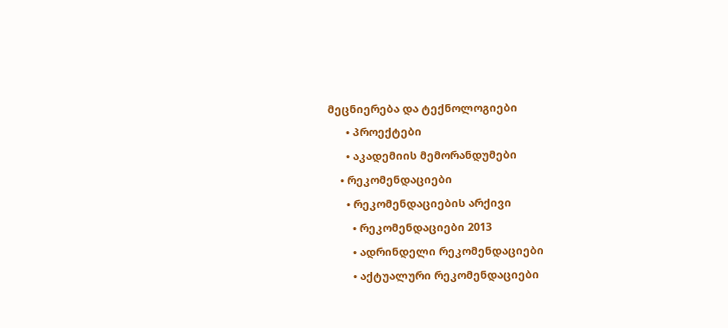მეცნიერება და ტექნოლოგიები
      • პროექტები
      • აკადემიის მემორანდუმები
    • რეკომენდაციები
      • რეკომენდაციების არქივი
        • რეკომენდაციები 2013
        • ადრინდელი რეკომენდაციები
        • აქტუალური რეკომენდაციები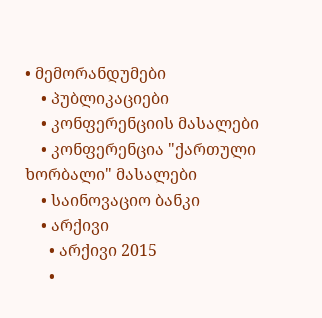• მემორანდუმები
    • პუბლიკაციები
    • კონფერენციის მასალები
    • კონფერენცია "ქართული ხორბალი" მასალები
    • საინოვაციო ბანკი
    • არქივი
      • არქივი 2015
      •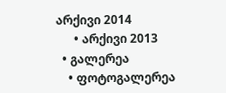არქივი 2014
      • არქივი 2013
  • გალერეა
    • ფოტოგალერეა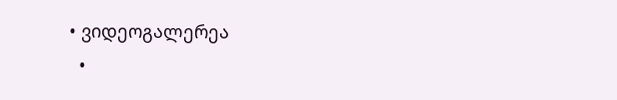• ვიდეოგალერეა
  •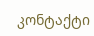კონტაქტი